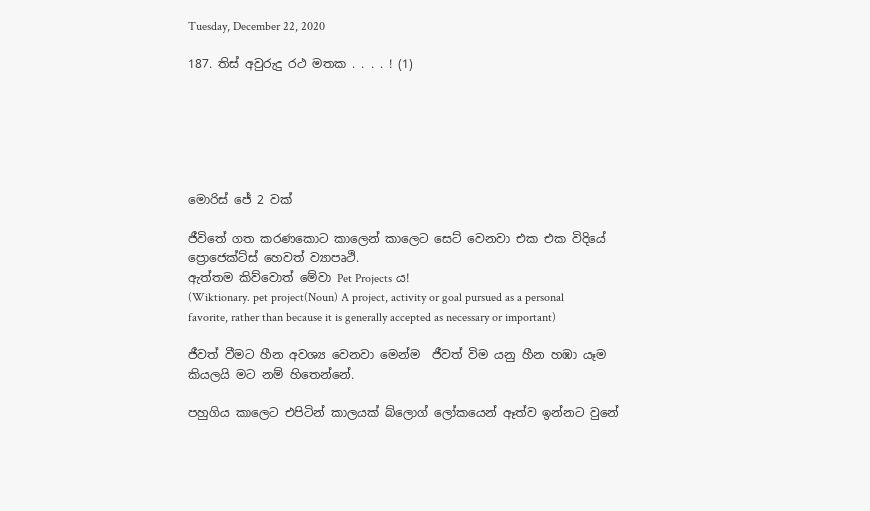Tuesday, December 22, 2020

187. තිස් අවුරුදු රථ මතක . . . . ! (1)






මොරිස් ජේ 2 වක්

ජීවිතේ ගත කරණකොට කාලෙන් කාලෙට සෙට් වෙනවා එක එක විදියේ ප්‍රොජෙක්ට්ස් හෙවත් ව්‍යාපෘථි.
ඇත්තම කිව්වොත් මේවා Pet Projects ය!
(Wiktionary. pet project(Noun) A project, activity or goal pursued as a personal favorite, rather than because it is generally accepted as necessary or important)

ජීවත් වීමට හීන අවශ්‍ය වෙනවා මෙන්ම  ජීවත් විම යනු හීන හඹා යෑම කියලයි මට නම් හිතෙන්නේ.

පහුගිය කාලෙට එපිටින් කාලයක් බ්ලොග් ලෝකයෙන් ඈත්ව ඉන්නට වුනේ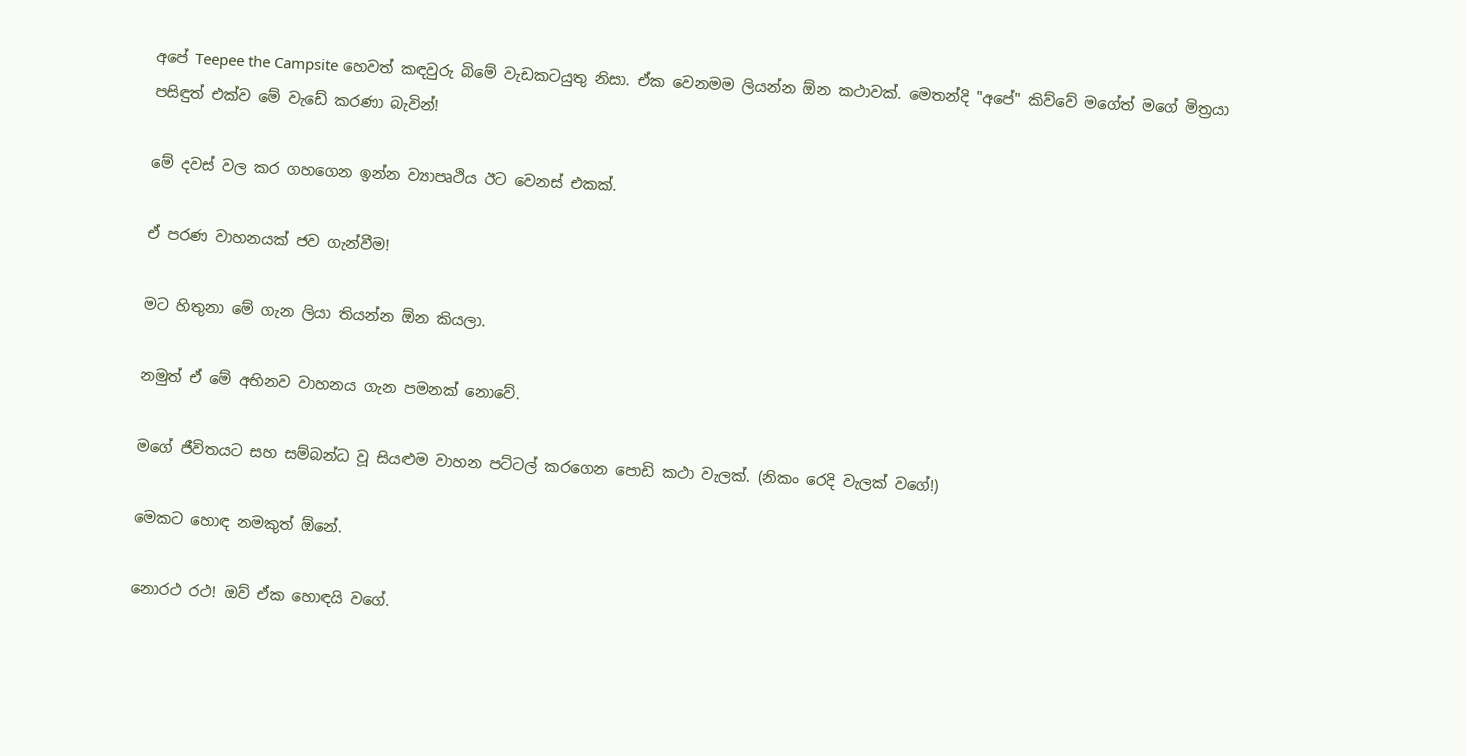අපේ Teepee the Campsite හෙවත් කඳවුරු බිමේ වැඩකටයුතු නිසා. ඒක වෙනමම ලියන්න ඕන කථාවක්. මෙතන්දි "අපේ" කිව්වේ මගේත් මගේ මිත්‍රයා පසිඳුත් එක්ව මේ වැඩේ කරණා බැවින්!

මේ දවස් වල කර ගහගෙන ඉන්න ව්‍යාපෘථිය ඊට වෙනස් එකක්.

ඒ පරණ වාහනයක් ජව ගැන්වීම!

මට හිතුනා මේ ගැන ලියා තියන්න ඕන කියලා.

නමුත් ඒ මේ අභිනව වාහනය ගැන පමනක් නොවේ.

මගේ ජීවිතයට සහ සම්බන්ධ වූ සියළුම වාහන පට්ටල් කරගෙන පොඩි කථා වැලක්. (නිකං රෙදි වැලක් වගේ!)

මෙකට හොඳ නමකුත් ඕනේ.

නොරථ රථ! ඔව් ඒක හොඳයි වගේ.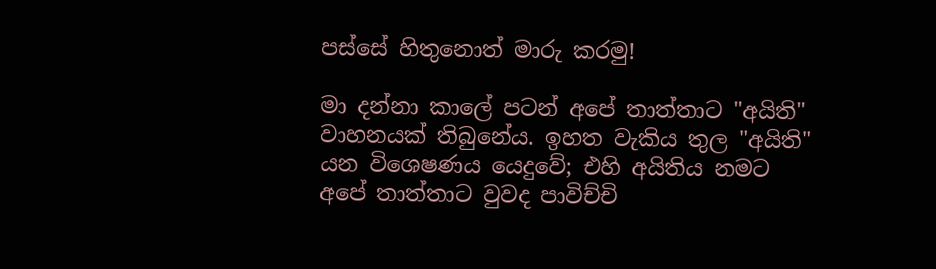පස්සේ හිතුනොත් මාරු කරමු!

මා දන්නා කාලේ පටන් අපේ තාත්තාට "අයිති" වාහනයක් තිබුනේය. ඉහත වැකිය තුල "අයිති" යන විශෙෂණය යෙදුවේ; එහි අයිතිය නමට අපේ තාත්තාට වුවද පාවිච්චි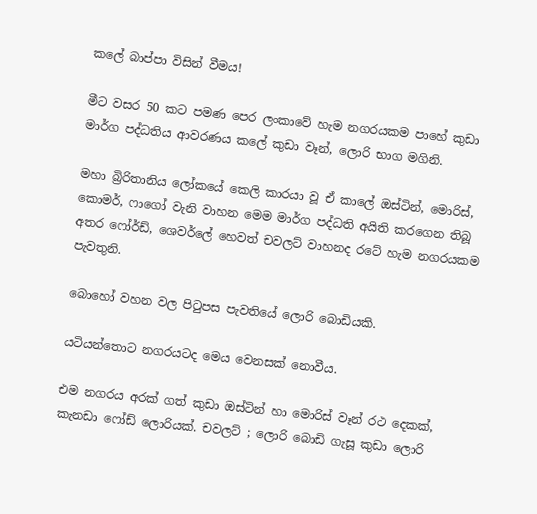කලේ බාප්පා විසින් වීමය!

මීට වසර 50 කට පමණ පෙර ලංකාවේ හැම නගරයකම පාහේ කුඩා මාර්ග පද්ධතිය ආවරණය කලේ කුඩා වෑන්, ලොරි භාග මගිනි.

මහා බ්‍රිරිතානිය ලෝකයේ කෙලි කාරයා වූ ඒ කාලේ ඔස්ටින්, මොරිස්, කොමර්, ෆාගෝ වැනි වාහන මෙම මාර්ග පද්ධති අයිති කරගෙන තිබූ අතර ෆෝර්ඩ්, ශෙවර්ලේ හෙවත් චවලට් වාහනද රටේ හැම නගරයකම පැවතුනි.

බොහෝ වහන වල පිටුපස පැවතියේ ලොරි බොඩියකි.

යටියන්තොට නගරයටද මෙය වෙනසක් නොවීය.

එම නගරය අරක් ගත් කුඩා ඔස්ටින් හා මොරිස් වෑන් රථ දෙකක්, කැනඩා ෆෝඩ් ලොරියක්. චවලට් ; ලොරි බොඩි ගැසූ කුඩා ලොරි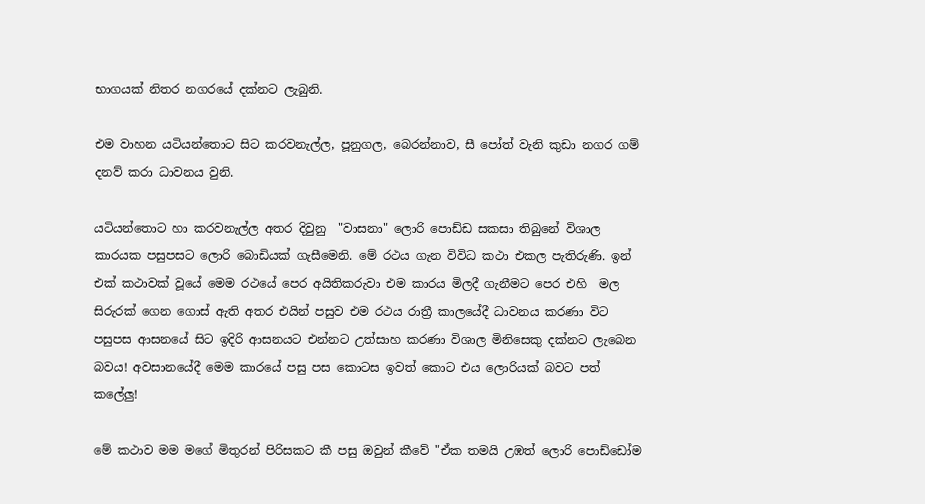භාගයක් නිතර නගරයේ දක්නට ලැබුනි.

එම වාහන යටියන්තොට සිට කරවනැල්ල, පූනුගල, බෙරන්නාව, සී පෝත් වැනි කුඩා නගර ගම් දනව් කරා ධාවනය වුනි.

යටියන්තොට හා කරවනැල්ල අතර දිවුනු  "වාසනා" ලොරි පොඩ්ඩ සකසා තිබුනේ විශාල කාරයක පසුපසට ලොරි බොඩියක් ගැසීමෙනි. මේ රථය ගැන විවිධ කථා එකල පැතිරුණි. ඉන් එක් කථාවක් වූයේ මෙම රථයේ පෙර අයිතිකරුවා එම කාරය මිලදී ගැනීමට පෙර එහි  මල සිරුරක් ගෙන ගොස් ඇති අතර එයින් පසුව එම රථය රාත්‍රී කාලයේදී ධාවනය කරණා විට පසුපස ආසනයේ සිට ඉදිරි ආසනයට එන්නට උත්සාහ කරණා විශාල මිනිසෙකු දක්නට ලැබෙන බවය! අවසානයේදී මෙම කාරයේ පසු පස කොටස ඉවත් කොට එය ලොරියක් බවට පත් කලේලු!

මේ කථාව මම මගේ මිතුරන් පිරිසකට කී පසු ඔවුන් කීවේ "ඒක තමයි උඹත් ලොරි පොඩ්ඩෝම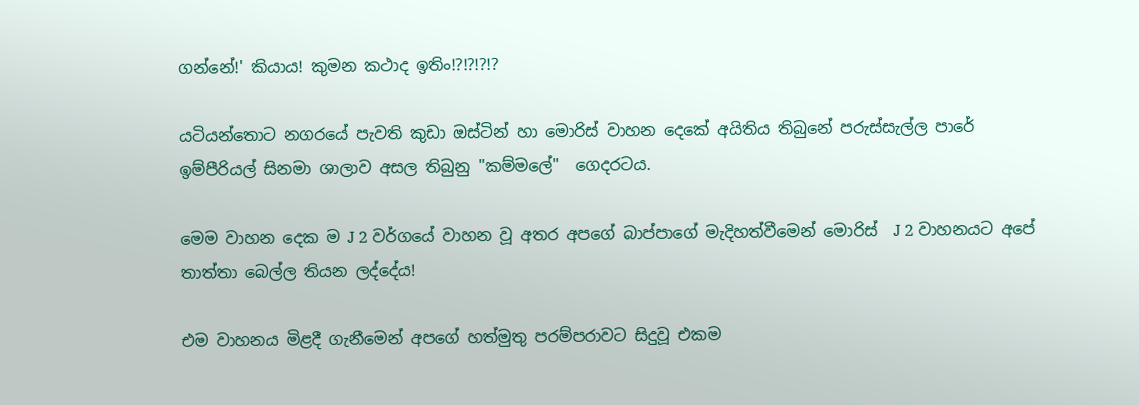ගන්නේ!' කියාය! කුමන කථාද ඉතිං!?!?!?!?

යටියන්තොට නගරයේ පැවති කුඩා ඔස්ටින් හා මොරිස් වාහන දෙකේ අයිතිය තිබුනේ පරුස්සැල්ල පාරේ ඉම්පීරියල් සිනමා ශාලාව අසල තිබුනු "කම්මලේ"  ගෙදරටය.

මෙම වාහන දෙක ම J 2 වර්ගයේ වාහන වූ අතර අපගේ බාප්පාගේ මැදිහත්වීමෙන් මොරිස්  J 2 වාහනයට අපේ තාත්තා බෙල්ල තියන ලද්දේය!

එම වාහනය මිළදී ගැනීමෙන් අපගේ හත්මුතු පරම්පරාවට සිදුවූ එකම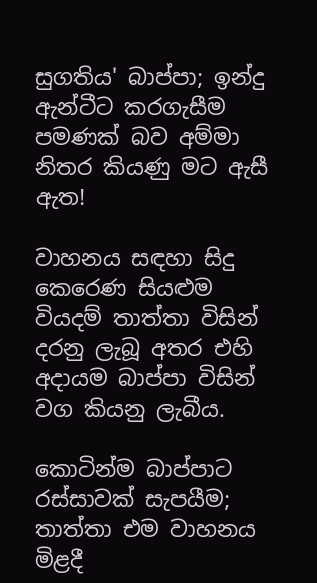සුගතිය' බාප්පා; ඉන්දු ඇන්ටීට කරගැසීම පමණක් බව අම්මා නිතර කියණු මට ඇසී ඇත!

වාහනය සඳහා සිදු කෙරෙණ සියළුම වියදම් තාත්තා විසින් දරනු ලැබූ අතර එහි අදායම බාප්පා විසින් වග කියනු ලැබීය.

කොටින්ම බාප්පාට රස්සාවක් සැපයීම; තාත්තා එම වාහනය මිළදී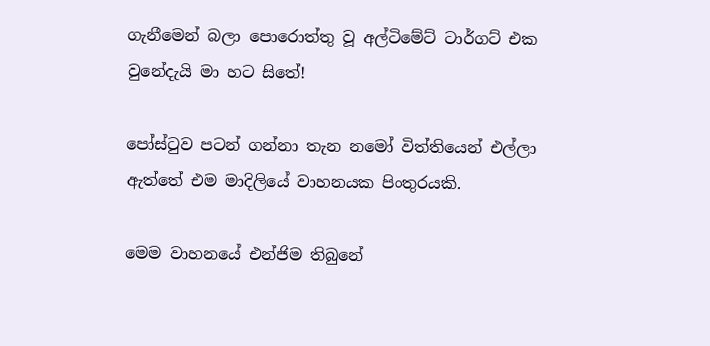ගැනීමෙන් බලා පොරොත්තු වූ අල්ටිමේට් ටාර්ගට් එක වුනේදැයි මා හට සිතේ!

පෝස්ටුව පටන් ගන්නා තැන නමෝ විත්තියෙන් එල්ලා ඇත්තේ එම මාදිලියේ වාහනයක පිංතුරයකි.

මෙම වාහනයේ එන්ජිම තිබුනේ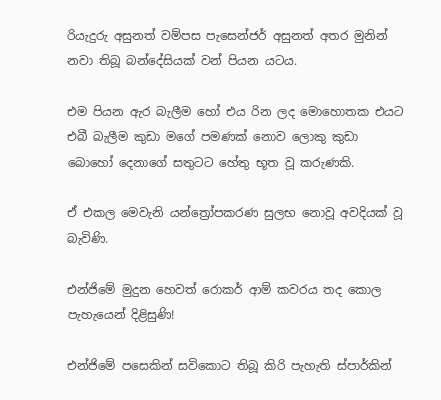රියැදුරු අසුනත් වම්පස පැසෙන්ජර් අසුනත් අතර මුනින් නවා තිබූ බන්දේසියක් වන් පියන යටය.

එම පියන ඇර බැලීම හෝ එය රින ලද මොහොතක එයට එබී බැලීම කුඩා මගේ පමණක් නොව ලොකු කුඩා බොහෝ දෙනාගේ සතුටට හේතු භූත වූ කරුණකි.

ඒ එකල මෙවැනි යන්ත්‍රෝපකරණ සුලභ නොවූ අවදියක් වූ බැවිණි.

එන්ජිමේ මුදුන හෙවත් රොකර් ආම් කවරය තද කොල පැහැයෙන් දිළිසුණි!

එන්ජිමේ පසෙකින් සවිකොට තිබූ කිරි පැහැති ස්පාර්කින්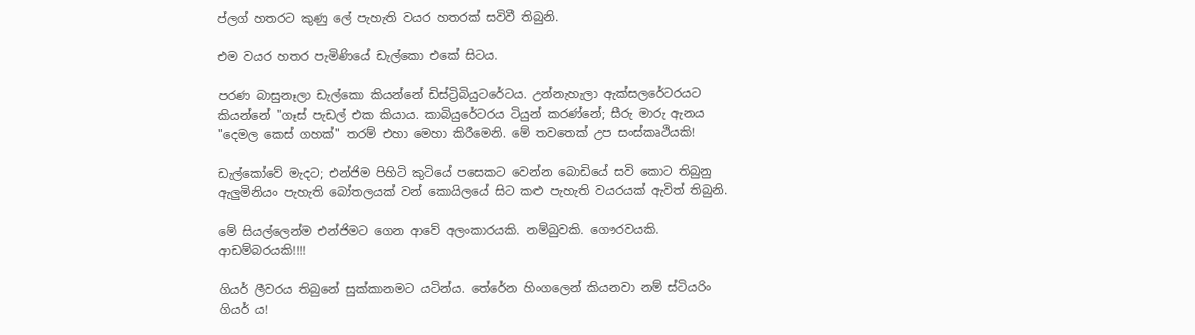ප්ලග් හතරට කුණු ලේ පැහැති වයර හතරක් සවිවී තිබුනි.

එම වයර හතර පැමිණියේ ඩැල්කො එකේ සිටය.

පරණ බාසුනෑලා ඩැල්කො කියන්නේ ඩිස්ට්‍රිබියුටරේටය. උන්නැහැලා ඇක්සලරේටරයට කියන්නේ "ගෑස් පැඩල් එක කියාය. කාබියුරේටරය ටියුන් කරණ්නේ; සීරු මාරු ඇනය "දෙමල කෙස් ගහක්" තරම් එහා මෙහා කිරීමෙනි. මේ තවතෙක් උප සංස්කෘථියකි!

ඩැල්කෝවේ මැදට; එන්ජිම පිහිටි කුටියේ පසෙකට වෙන්න බොඩියේ සවි කොට තිබුනු ඇලුමිනියං පැහැති බෝතලයක් වන් කොයිලයේ සිට කළු පැහැති වයරයක් ඇවිත් තිබුනි.

මේ සියල්ලෙන්ම එන්ජිමට ගෙන ආවේ අලංකාරයකි. නම්බුවකි. ගෞරවයකි. ආඩම්බරයකි!!!!

ගියර් ලීවරය තිබුනේ සුක්කානමට යටින්ය. තේරේන හිංගලෙන් කියනවා නම් ස්ටියරිං ගියර් ය!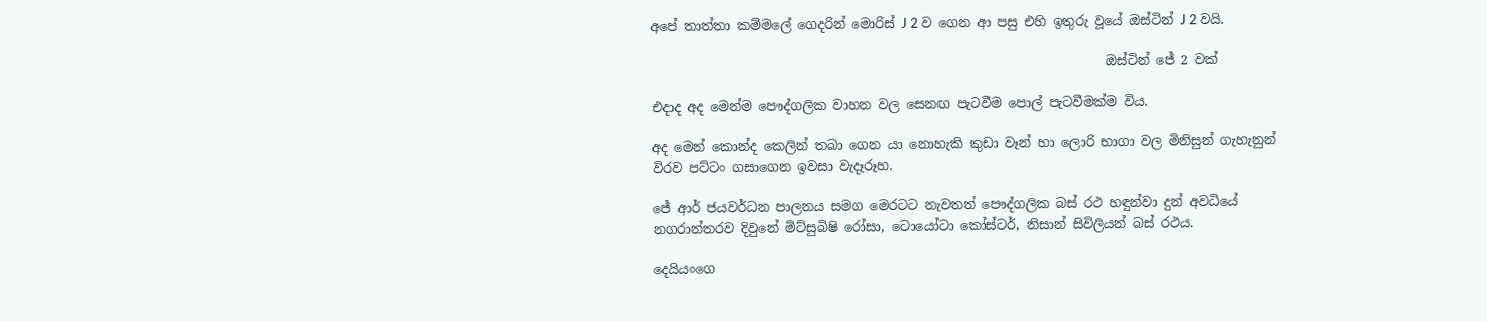අපේ තාත්තා කම්මලේ ගෙදරින් මොරිස් J 2 ව ගෙන ආ පසු එහි ඉතුරු වූයේ ඔස්ටින් J 2 වයි.

                                                                      ඔස්ටින් ජේ 2 වක්

එදාද අද මෙන්ම පෞද්ගලික වාහන වල සෙනඟ පැටවීම පොල් පැටවීමක්ම විය.

අද මෙන් කොන්ද කෙලින් තබා ගෙන යා නොහැකි කුඩා වෑන් හා ලොරි භාගා වල මිනිසුන් ගැහැනුන් විරව පට්ටං ගසාගෙන ඉවසා වැදෑරූහ.

ජේ ආර් ජයවර්ධන පාලනය සමග මෙරටට නැවතත් පෞද්ගලික බස් රථ හඳුන්වා දුන් අවධියේ නගරාන්තරව දිවුනේ මිට්සුබිෂි රෝසා, ටොයෝටා කෝස්ටර්, නිසාන් සිවිලියන් බස් රථය.

දෙයියංගෙ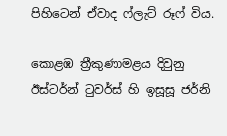පිහිටෙන් ඒවාද ෆ්ලැට් රූෆ් විය.

කොළඹ ත්‍රීකුණාමළය දිවුනු ඊස්ටර්න් ටුවර්ස් හි ඉසූසූ ජර්නි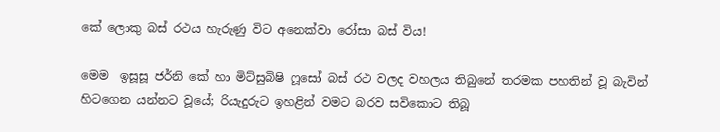කේ ලොකු බස් රථය හැරුණු විට අනෙක්වා රෝසා බස් විය!

මෙම  ඉසූසූ ජර්නි කේ හා මිට්සුබිෂි ෆූසෝ බස් රථ වලද වහලය තිබුනේ තරමක පහතින් වූ බැවින් හිටගෙන යන්නට වූයේ; රියැදුරුට ඉහළින් වමට බරව සවිකොට තිබූ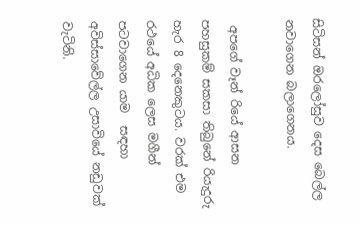සිටිසන් ඔරලෝසුව දෙස බෙල්ල නවාගෙන බලාගෙනය.

 අපගේ වෑන් රියේ ආසන පහසුකම් සකසා තිබුනේ රියැදුරු හැර 8 දෙනෙකුටය. වරක් එම රථයේ අධික ලෙස මගීන් පටවාගෙන යාම  සඳහා අවිස්සාවේල්ල උසාවියේ නඩුවක් වැටිනි.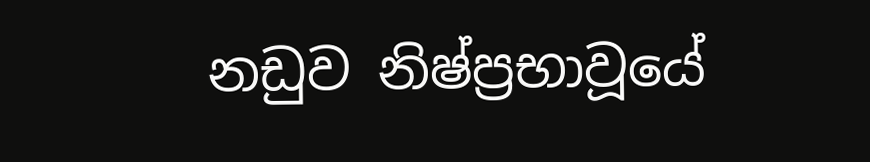නඩුව නිෂ්ප්‍රභාවූයේ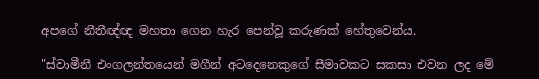අපගේ නීතීඥ්ඥ මහතා ගෙන හැර පෙන්වූ කරුණක් හේතුවෙන්ය.

"ස්වාමීනී එංගලන්තයෙන් මගීන් අටදෙනෙකුගේ සීමාවකට සකසා එවන ලද මේ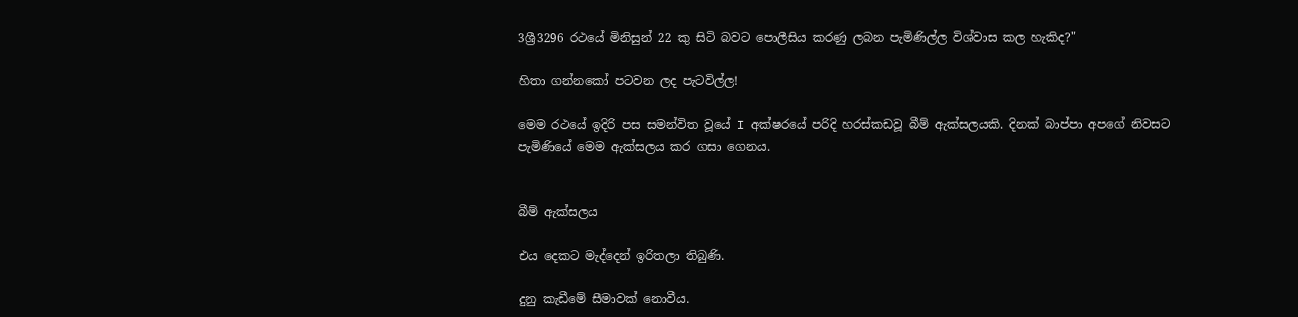3ශ්‍රී3296 රථයේ මිනිසුන් 22 කු සිටි බවට පොලීසිය කරණු ලබන පැමිණිල්ල විශ්වාස කල හැකිද?"

හිතා ගන්නකෝ පටවන ලද පැටවිල්ල!

මෙම රථයේ ඉදිරි පස සමන්විත වූයේ I අක්ෂරයේ පරිදි හරස්කඩවූ බීම් ඇක්සලයකි. දිනක් බාප්පා අපගේ නිවසට පැමිණියේ මෙම ඇක්සලය කර ගසා ගෙනය.


බීම් ඇක්සලය

එය දෙකට මැද්දෙන් ඉරිතලා තිබුණි.

දුනු කැඩීමේ සීමාවක් නොවීය.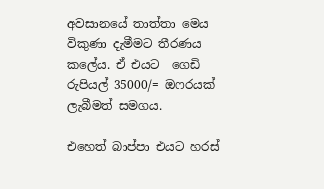අවසානයේ තාත්තා මෙය විකුණා දැමීමට තීරණය කලේය. ඒ එයට  ගෙඩි රුපියල් 35000/= ඔෆරයක් ලැබීමත් සමගය.

එහෙත් බාප්පා එයට හරස්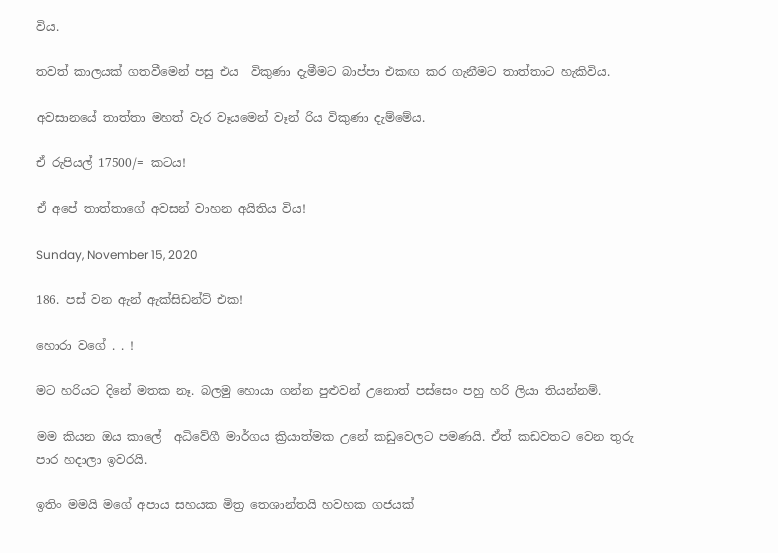විය.

තවත් කාලයක් ගතවීමෙන් පසු එය  විකුණා දැමීමට බාප්පා එකඟ කර ගැනීමට තාත්තාට හැකිවිය.

අවසානයේ තාත්තා මහත් වැර වෑයමෙන් වෑන් රිය විකුණා දැම්මේය.

ඒ රුපියල් 17500/= කටය!

ඒ අපේ තාත්තාගේ අවසන් වාහන අයිතිය විය!

Sunday, November 15, 2020

186. පස් වන ඇන් ඇක්සිඩන්ට් එක!

හොරා වගේ . . !

මට හරියට දිනේ මතක නෑ. බලමු හොයා ගන්න පුළුවන් උනොත් පස්සෙං පහු හරි ලියා තියන්නම්.

මම කියන ඔය කාලේ  අධිවේගී මාර්ගය ක්‍රියාත්මක උනේ කඩුවෙලට පමණයි. ඒත් කඩවතට වෙන තුරු පාර හදාලා ඉවරයි.

ඉතිං මමයි මගේ අපාය සහයක මිත්‍ර තෙශාන්තයි හවහක ගජයක්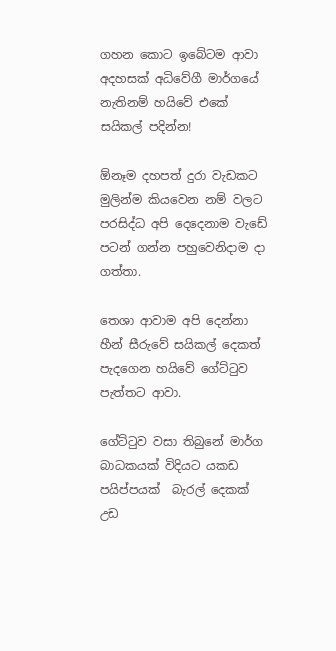ගහන කොට ඉබේටම ආවා අදහසක් අධිවේගී මාර්ගයේ  නැතිනම් හයිවේ එකේ සයිකල් පදින්න!

ඕනෑම දහපත් දුරා වැඩකට  මුලින්ම කියවෙන නම් වලට පරසිද්ධ අපි දෙදෙනාම වැඩේ පටන් ගන්න පහුවෙනිදාම දා ගත්තා.

තෙශා ආවාම අපි දෙන්නා හීන් සීරුවේ සයිකල් දෙකත් පැදගෙන හයිවේ ගේට්ටුව පැත්තට ආවා.

ගේට්ටුව වසා තිබුනේ මාර්ග බාධකයක් විදියට යකඩ පයිප්පයක්  බැරල් දෙකක් උඩ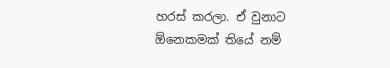හරස් කරලා. ඒ වුනාට ඕනෙකමක් තියේ නම්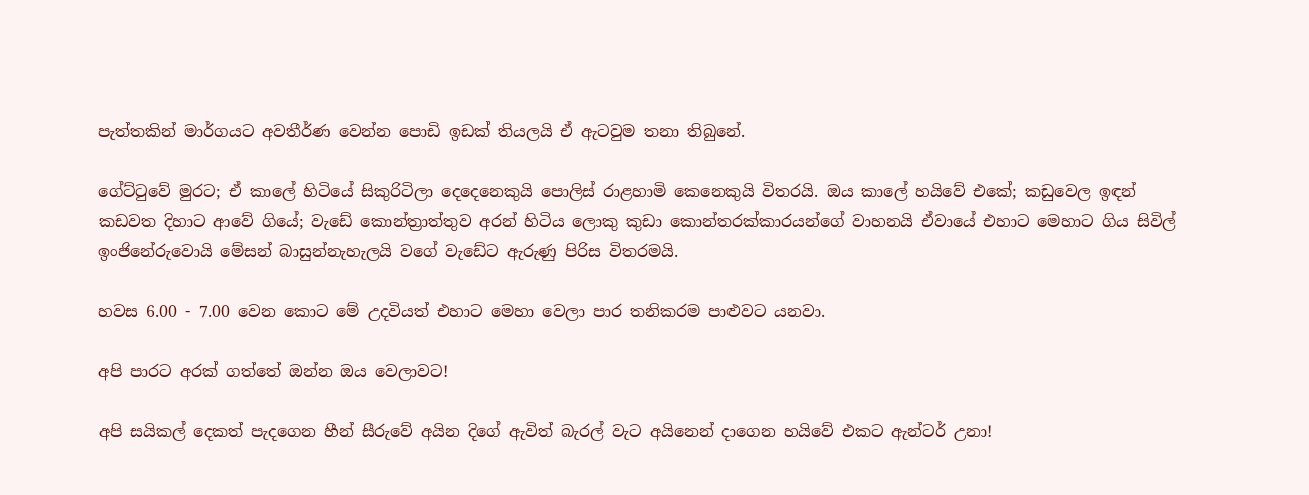පැත්තකින් මාර්ගයට අවතීර්ණ වෙන්න පොඩි ඉඩක් තියලයි ඒ ඇටවුම තනා තිබුනේ.

ගේට්ටුවේ මුරට; ඒ කාලේ හිටියේ සිකුරිටිලා දෙදෙනෙකුයි පොලිස් රාළහාමි කෙනෙකුයි විතරයි. ඔය කාලේ හයිවේ එකේ; කඩුවෙල ඉඳන් කඩවත දිහාට ආවේ ගියේ; වැඩේ කොන්ත්‍රාත්තුව අරන් හිටිය ලොකු කුඩා කොන්තරක්කාරයන්ගේ වාහනයි ඒවායේ එහාට මෙහාට ගිය සිවිල් ඉංජිනේරුවොයි මේසන් බාසුන්නැහැලයි වගේ වැඩේට ඇරුණු පිරිස විතරමයි.

හවස 6.00 - 7.00 වෙන කොට මේ උදවියත් එහාට මෙහා වෙලා පාර තනිකරම පාළුවට යනවා.

අපි පාරට අරක් ගත්තේ ඔන්න ඔය වෙලාවට!

අපි සයිකල් දෙකත් පැදගෙන හීන් සීරුවේ අයින දිගේ ඇවිත් බැරල් වැට අයිනෙන් දාගෙන හයිවේ එකට ඇන්ටර් උනා!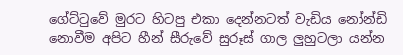ගේට්ටුවේ මුරට හිටපු එකා දෙන්නටත් වැඩිය නෝන්ඩි නොවීම අපිට හීන් සීරුවේ සුරූස් ගාල ලුහුටලා යන්න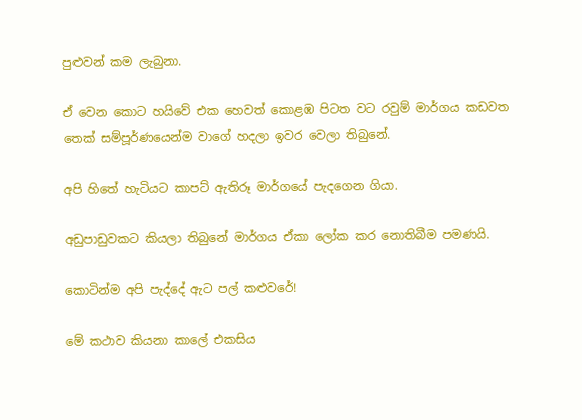පුළුවන් කම ලැබුනා.

ඒ වෙන කොට හයිවේ එක හෙවත් කොළඹ පිටත වට රවුම් මාර්ගය කඩවත තෙක් සම්පූර්ණයෙන්ම වාගේ හදලා ඉවර වෙලා තිබුනේ.

අපි හිතේ හැටියට කාපට් ඇතිරූ මාර්ගයේ පැදගෙන ගියා.

අඩුපාඩුවකට කියලා තිබුනේ මාර්ගය ඒකා ලෝක කර නොතිබීම පමණයි.

කොටින්ම අපි පැද්දේ ඇට පල් කළුවරේ!

මේ කථාව කියනා කාලේ එකසිය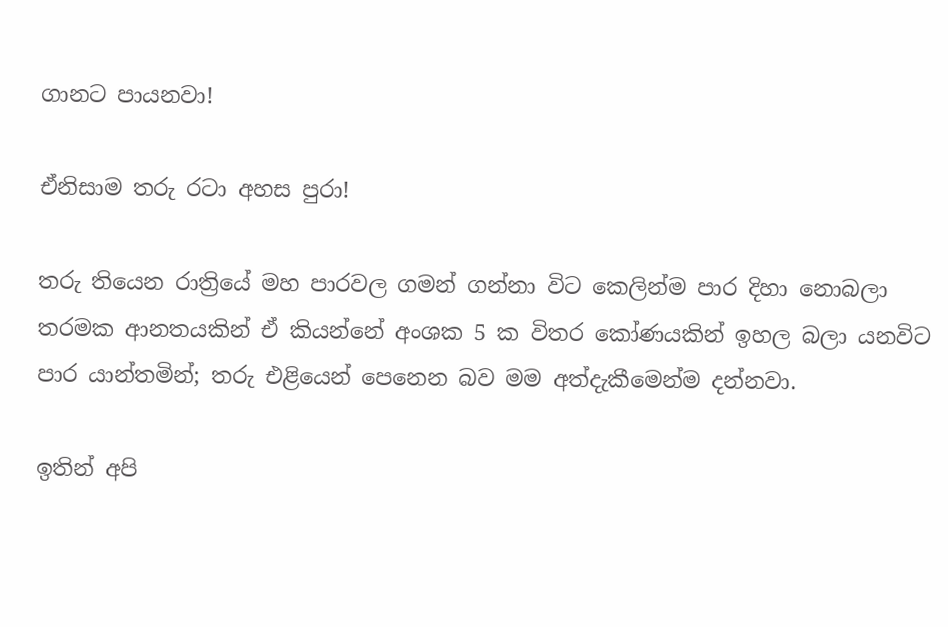ගානට පායනවා!

ඒනිසාම තරු රටා අහස පුරා!

තරු තියෙන රාත්‍රියේ මහ පාරවල ගමන් ගන්නා විට කෙලින්ම පාර දිහා නොබලා තරමක ආනතයකින් ඒ කියන්නේ අංශක 5 ක විතර කෝණයකින් ඉහල බලා යනවිට පාර යාන්තමින්; තරු එළියෙන් පෙනෙන බව මම අත්දැකීමෙන්ම දන්නවා.

ඉතින් අපි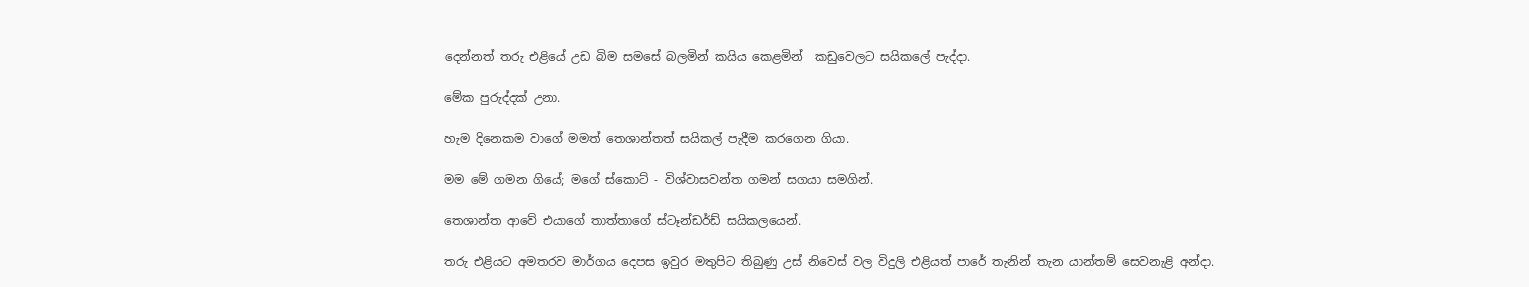දෙන්නත් තරු එළියේ උඩ බිම සමසේ බලමින් කයිය කෙළමින්  කඩුවෙලට සයිකලේ පැද්දා.

මේක පුරුද්දක් උනා.

හැම දිනෙකම වාගේ මමත් තෙශාන්තත් සයිකල් පැදීම කරගෙන ගියා.

මම මේ ගමන ගියේ; මගේ ස්කොට් - විශ්වාසවන්ත ගමන් සගයා සමගින්.

තෙශාන්ත ආවේ එයාගේ තාත්තාගේ ස්ටෑන්ඩර්ඩ් සයිකලයෙන්.

තරු එළියට අමතරව මාර්ගය දෙපස ඉවුර මතුපිට තිබුණු උස් නිවෙස් වල විදුලි එළියත් පාරේ තැනින් තැන යාන්තම් සෙවනැළි අන්දා.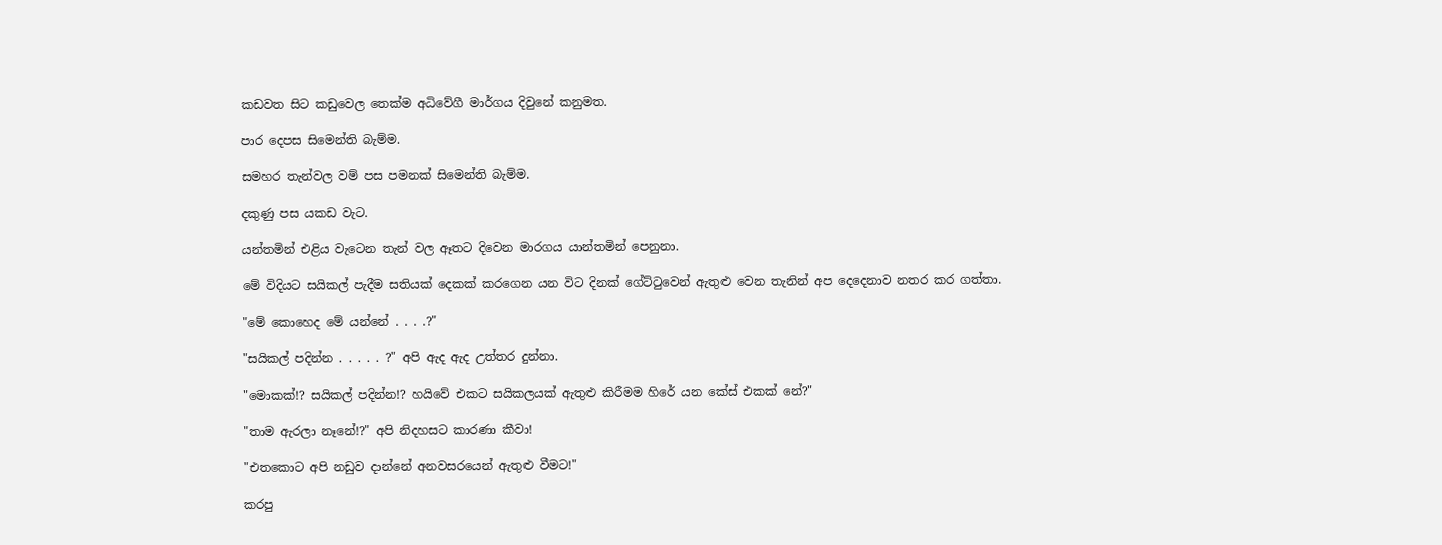කඩවත සිට කඩුවෙල තෙක්ම අධිවේගී මාර්ගය දිවුනේ කනුමත.

පාර දෙපස සිමෙන්ති බැම්ම.

සමහර තැන්වල වම් පස පමනක් සිමෙන්ති බැම්ම.

දකුණු පස යකඩ වැට.

යන්තමින් එළිය වැටෙන තැන් වල ඈතට දිවෙන මාරගය යාන්තමින් පෙනුනා.

මේ විදියට සයිකල් පැදීම සතියක් දෙකක් කරගෙන යන විට දිනක් ගේට්ටුවෙන් ඇතුළු වෙන තැනින් අප දෙදෙනාව නතර කර ගත්තා.

"මේ කොහෙද මේ යන්නේ . . . .?"

"සයිකල් පදින්න . . . . . ?" අපි ඇද ඇද උත්තර දුන්නා.

"මොකක්!? සයිකල් පදින්න!? හයිවේ එකට සයිකලයක් ඇතුළු කිරීමම හිරේ යන කේස් එකක් නේ?"

"තාම ඇරලා නෑනේ!?" අපි නිදහසට කාරණා කීවා!

"එතකොට අපි නඩුව දාන්නේ අනවසරයෙන් ඇතුළු වීමට!"

කරපු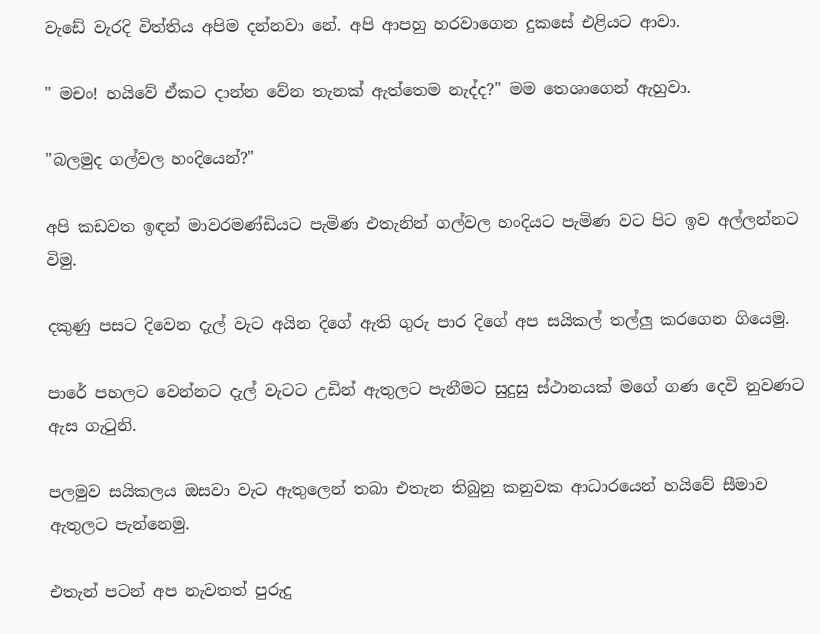වැඩේ වැරදි විත්තිය අපිම දන්නවා නේ. අපි ආපහු හරවාගෙන දුකසේ එළියට ආවා.

" මචං! හයිවේ ඒකට දාන්න වේන තැනක් ඇත්තෙම නැද්ද?" මම තෙශාගෙන් ඇහුවා.

"බලමුද ගල්වල හංදියෙන්?"

අපි කඩවත ඉඳන් මාවරමණ්ඩියට පැමිණ එතැනින් ගල්වල හංදියට පැමිණ වට පිට ඉව අල්ලන්නට විමු.

දකුණු පසට දිවෙන දැල් වැට අයින දිගේ ඇති ගුරු පාර දිගේ අප සයිකල් තල්ලු කරගෙන ගියෙමු.

පාරේ පහලට වෙන්නට දැල් වැටට උඩින් ඇතුලට පැනීමට සුදුසු ස්ථානයක් මගේ ගණ දෙවි නුවණට ඇස ගැටුනි.

පලමුව සයිකලය ඔසවා වැට ඇතුලෙන් තබා එතැන තිබුනු කනුවක ආධාරයෙන් හයිවේ සීමාව ඇතුලට පැන්නෙමු.

එතැන් පටන් අප නැවතත් පුරුදු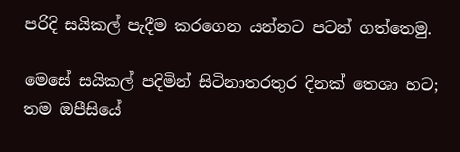පරිදි සයිකල් පැදීම කරගෙන යන්නට පටන් ගත්තෙමු.

මෙසේ සයිකල් පදිමින් සිටිනාතරතුර දිනක් තෙශා හට; තම ඔපීසියේ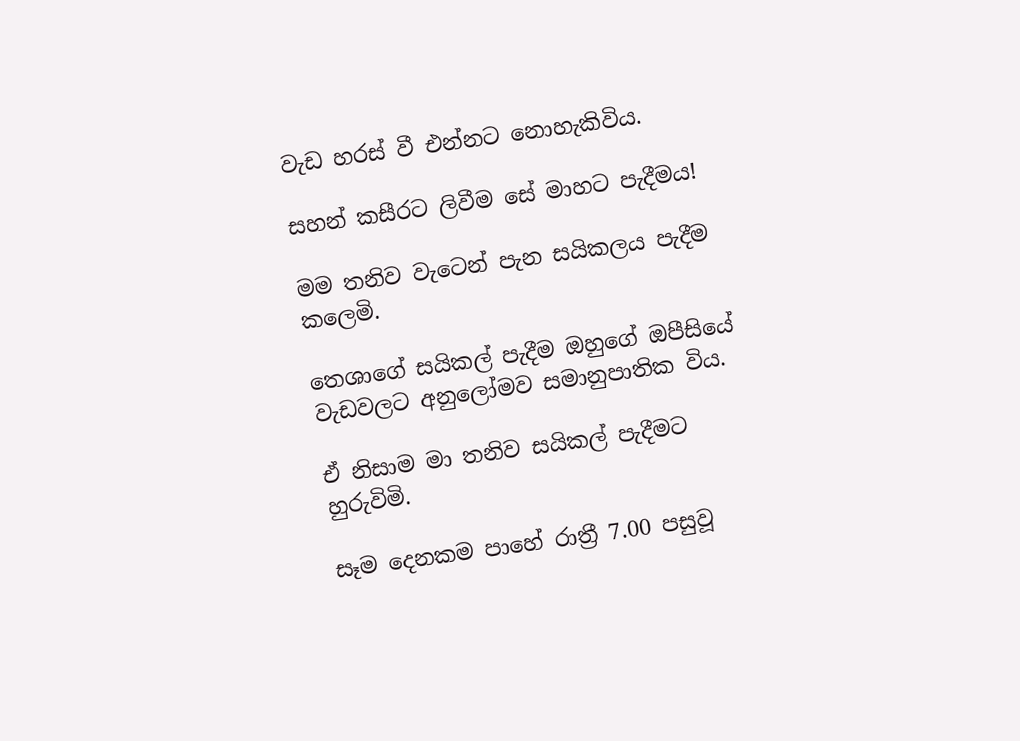වැඩ හරස් වී එන්නට නොහැකිවිය.

සහන් කසීරට ලිවීම සේ මාහට පැදීමය!

මම තනිව වැටෙන් පැන සයිකලය පැදීම කලෙමි.

තෙශාගේ සයිකල් පැදීම ඔහුගේ ඔපීසියේ වැඩවලට අනුලෝමව සමානුපාතික විය.

ඒ නිසාම මා තනිව සයිකල් පැදීමට හුරුවිමි.

සෑම දෙනකම පාහේ රාත්‍රී 7.00 පසුවූ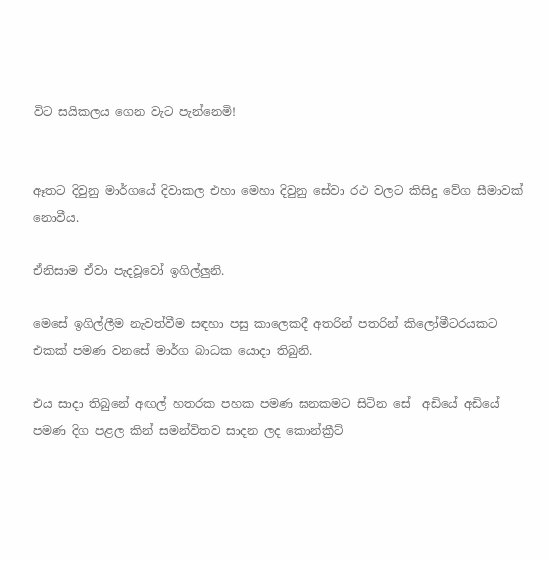විට සයිකලය ගෙන වැට පැන්නෙමි!


ඈතට දිවුනු මාර්ගයේ දිවාකල එහා මෙහා දිවුනු සේවා රථ වලට කිසිදු වේග සීමාවක් නොවීය.

ඒනිසාම ඒවා පැදවූවෝ ඉගිල්ලුනි.

මෙසේ ඉගිල්ලීම නැවත්වීම සඳහා පසු කාලෙකදී අතරින් පතරින් කිලෝමීටරයකට එකක් පමණ වනසේ මාර්ග බාධක යොදා තිබුනි.

එය සාදා තිබුනේ අඟල් හතරක පහක පමණ ඝනකමට සිටින සේ  අඩියේ අඩියේ පමණ දිග පළල කින් සමන්විතව සාදන ලද කොන්ක්‍රීට්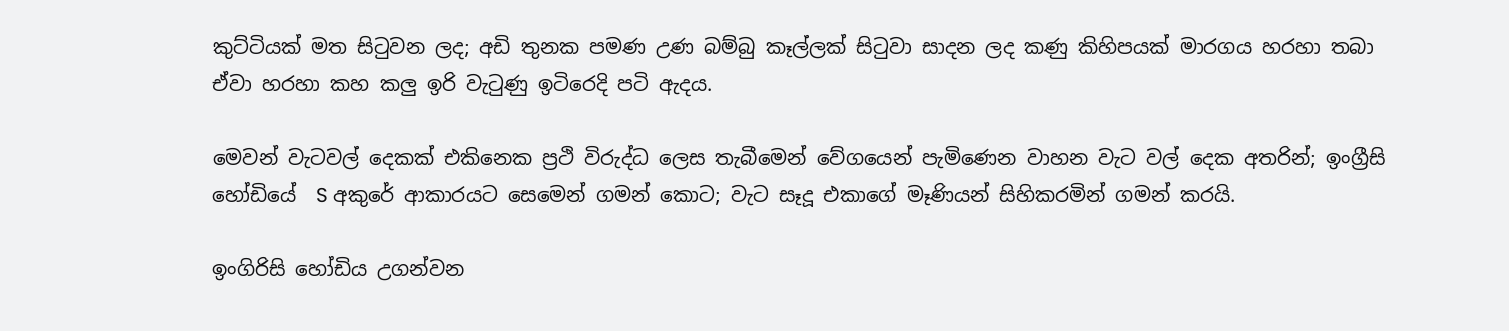කුට්ටියක් මත සිටුවන ලද; අඩි තුනක පමණ උණ බම්බු කෑල්ලක් සිටුවා සාදන ලද කණු කිහිපයක් මාරගය හරහා තබා ඒවා හරහා කහ කලු ඉරි වැටුණු ඉටිරෙදි පටි ඇදය.

මෙවන් වැටවල් දෙකක් එකිනෙක ප්‍රථි විරුද්ධ ලෙස තැබීමෙන් වේගයෙන් පැමිණෙන වාහන වැට වල් දෙක අතරින්; ඉංග්‍රීසි හෝඩියේ  S අකුරේ ආකාරයට සෙමෙන් ගමන් කොට; වැට සෑදූ එකාගේ මෑණියන් සිහිකරමින් ගමන් කරයි.

ඉංගිරිසි හෝඩිය උගන්වන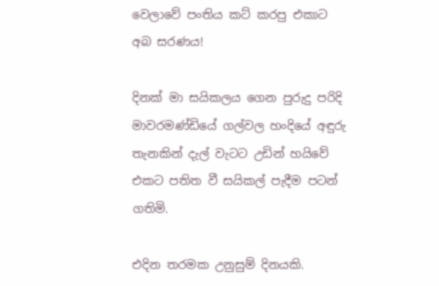වෙලාවේ පංතිය කට් කරපු එකාට අබ සරණය!

දිනක් මා සයිකලය ගෙන පුරුදු පරිදි මාවරමණ්ඩියේ ගල්වල හංදියේ අඳුරු තැනකින් දැල් වැටට උඩින් හයිවේ එකට පතිත වී සයිකල් පැදීම පටන් ගතිමි.

එදින තරමක උනුසුම් දිනයකි.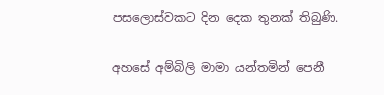පසලොස්වකට දින දෙක තුනක් තිබුණි.

අහසේ අම්බිලි මාමා යන්තමින් පෙනී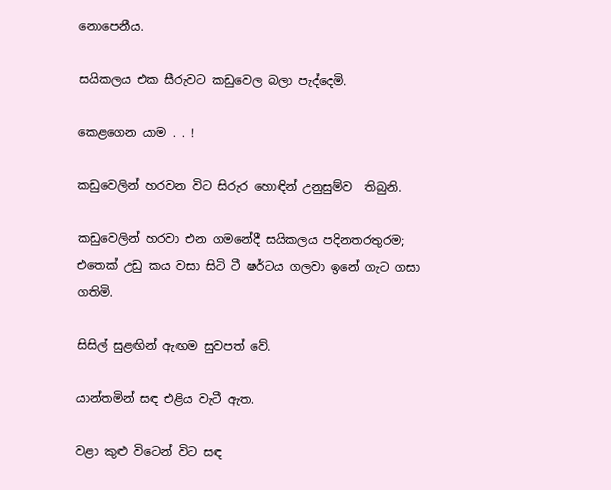නොපෙනීය.

සයිකලය එක සීරුවට කඩුවෙල බලා පැද්දෙමි.

කෙළගෙන යාම . . !

කඩුවෙලින් හරවන විට සිරුර හොඳින් උනුසුම්ව  තිබුනි.

කඩුවෙලින් හරවා එන ගමනේදී සයිකලය පදිනතරතුරම; එතෙක් උඩු කය වසා සිටි ටී ෂර්ටය ගලවා ඉනේ ගැට ගසා ගතිමි.

සිසිල් සුළඟින් ඇඟම සුවපත් වේ.

යාන්තමින් සඳ එළිය වැටී ඇත.

වළා කුළු විටෙන් විට සඳ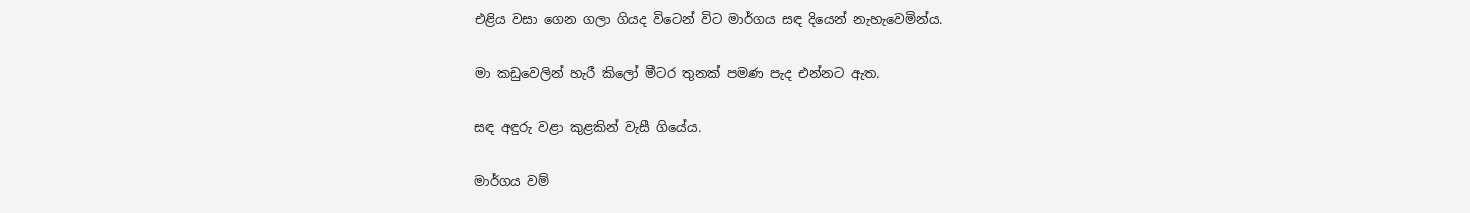එළිය වසා ගෙන ගලා ගියද විටෙන් විට මාර්ගය සඳ දියෙන් නැහැවෙමින්ය.

මා කඩුවෙලින් හැරී කිලෝ මීටර තුනක් පමණ පැද එන්නට ඇත.

සඳ අඳුරු වළා කුළකින් වැසී ගියේය.

මාර්ගය වම්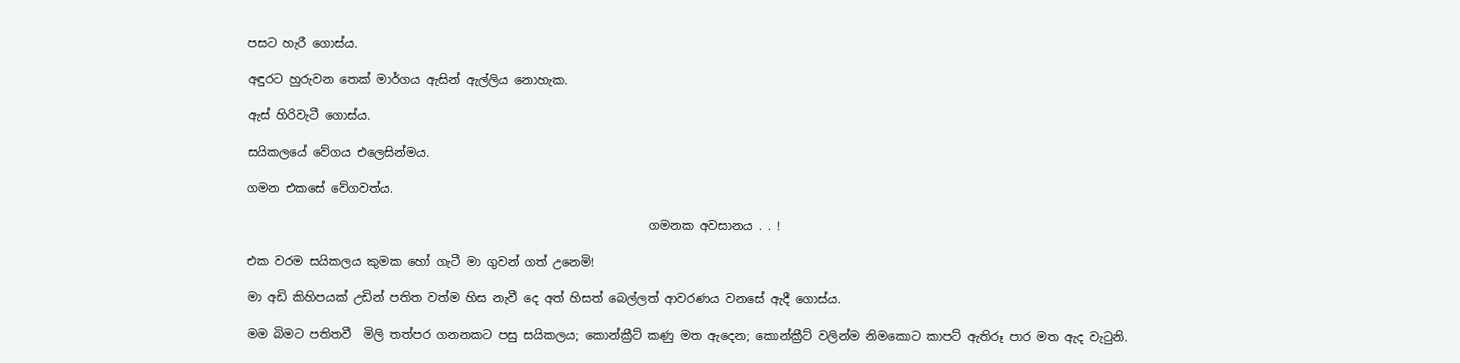පසට හැරී ගොස්ය.

අඳුරට හුරුවන තෙක් මාර්ගය ඇසින් ඇල්ලිය නොහැක.

ඇස් හිරිවැටී ගොස්ය.

සයිකලයේ වේගය එලෙසින්මය.

ගමන එකසේ වේගවත්ය.

                                                                   ගමනක අවසානය . . !

එක වරම සයිකලය කුමක හෝ ගැටී මා ගුවන් ගත් උනෙමි!

මා අඩි කිහිපයක් උඩින් පතිත වත්ම හිස නැවී දෙ අත් හිසත් බෙල්ලත් ආවරණය වනසේ ඇදී ගොස්ය.

මම බිමට පතිතවී  මිලි තත්පර ගනනකට පසු සයිකලය; කොන්ක්‍රීට් කණු මත ඇදෙන; කොන්ක්‍රීට් වලින්ම නිමකොට කාපට් ඇතිරූ පාර මත ඇද වැටුනි.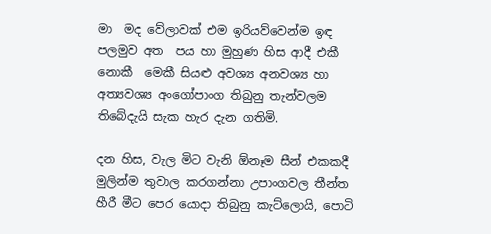මා  මද වේලාවක් එම ඉරියව්වෙන්ම ඉඳ පලමුව අත  පය හා මුහුණ හිස ආදී එකී නොකී  මෙකී සියළු අවශ්‍ය අනවශ්‍ය හා අත්‍යවශ්‍ය අංගෝපාංග තිබුනු තැන්වලම තිබේදැයි සැක හැර දැන ගතිමි.

දන හිස, වැල මිට වැනි ඕනෑම සීන් එකකදී මුලින්ම තුවාල කරගන්නා උපාංගවල තීන්ත හීරී මීට පෙර යොදා තිබුනු කැට්ලොයි, පොටි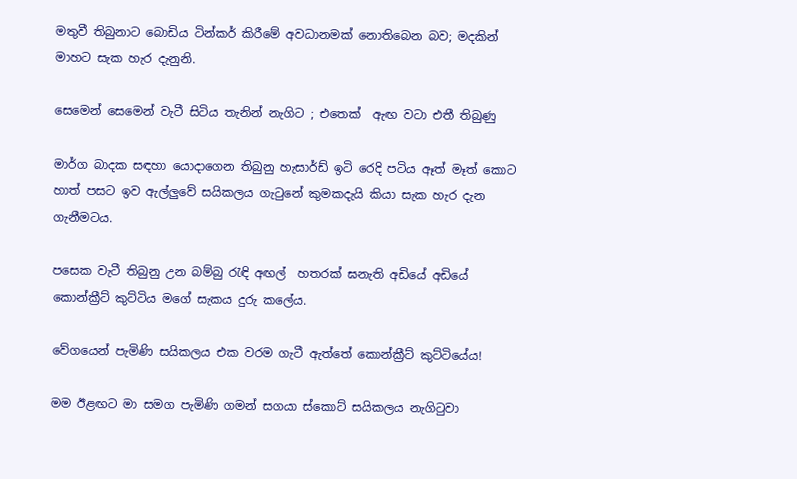මතුවී තිබුනාට බොඩිය ටින්කර් කිරීමේ අවධානමක් නොතිබෙන බව; මදකින් මාහට සැක හැර දැනුනි.

සෙමෙන් සෙමෙන් වැටී සිටිය තැනින් නැගිට ; එතෙක්  ඇඟ වටා එතී තිබුණු

මාර්ග බාදක සඳහා යොදාගෙන තිබුනු හැසාර්ඩ් ඉටි රෙදි පටිය ඈත් මෑත් කොට හාත් පසට ඉව ඇල්ලුවේ සයිකලය ගැටුනේ කුමකදැයි කියා සැක හැර දැන ගැනීමටය.

පසෙක වැටී තිබුනු උන බම්බු රැඳි අඟල්  හතරක් ඝනැති අඩියේ අඩියේ කොන්ක්‍රීට් කුට්ටිය මගේ සැකය දුරු කලේය.

වේගයෙන් පැමිණි සයිකලය එක වරම ගැටී ඇත්තේ කොන්ක්‍රීට් කුට්ටියේය!

මම ඊළඟට මා සමග පැමිණි ගමන් සගයා ස්කොට් සයිකලය නැගිටුවා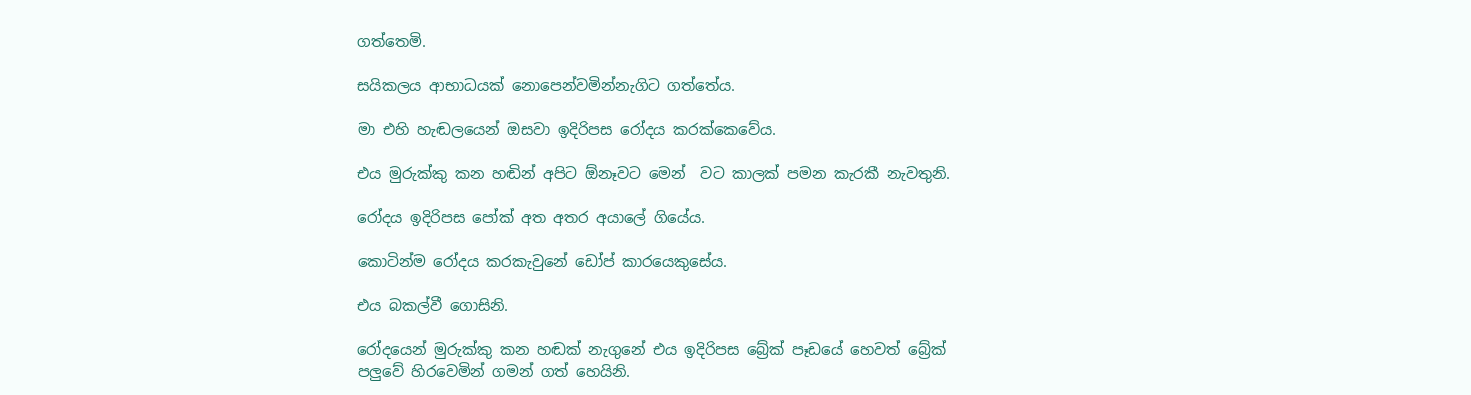ගත්තෙමි.

සයිකලය ආභාධයක් නොපෙන්වමින්නැගිට ගත්තේය.

මා එහි හැඬලයෙන් ඔසවා ඉදිරිපස රෝදය කරක්කෙවේය.

එය මුරුක්කු කන හඬින් අපිට ඕනෑවට මෙන්  වට කාලක් පමන කැරකී නැවතුනි.

රෝදය ඉදිරිපස පෝක් අත අතර අයාලේ ගියේය.

කොටින්ම රෝදය කරකැවුනේ ඩෝප් කාරයෙකුසේය.

එය බකල්වී ගොසිනි.

රෝදයෙන් මුරුක්කු කන හඬක් නැගුනේ එය ඉදිරිපස බ්‍රේක් පෑඩයේ හෙවත් බ්‍රේක් පලුවේ හිරවෙමින් ගමන් ගත් හෙයිනි.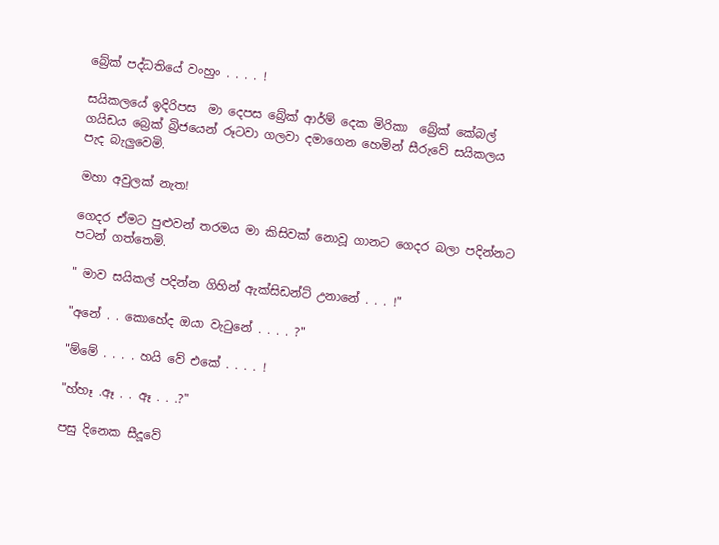බ්‍රේක් පද්ධතියේ වංහුං . . . . !

සයිකලයේ ඉදිරිපස  මා දෙපස බ්‍රේක් ආර්ම් දෙක මිරිකා  බ්‍රේක් කේබල් ගයිඩය බ්‍රෙක් බ්‍රිජයෙන් රූටවා ගලවා දමාගෙන හෙමින් සීරුවේ සයිකලය පැද බැලුවෙමි.

මහා අවුලක් නැත!

ගෙදර ඒමට පුළුවන් තරමය මා කිසිවක් නොවූ ගානට ගෙදර බලා පදින්නට පටන් ගත්තෙමි.

" මාව සයිකල් පදින්න ගිහින් ඇක්සිඩන්ට් උනානේ . . . !"

"අනේ . . කොහේද ඔයා වැටුනේ . . . . ?"

"ම්මේ . . . . හයි වේ එකේ . . . . !

"හ්හෑ .ඈ . . ඈ . . .?"

පසු දිනෙක සීදූවේ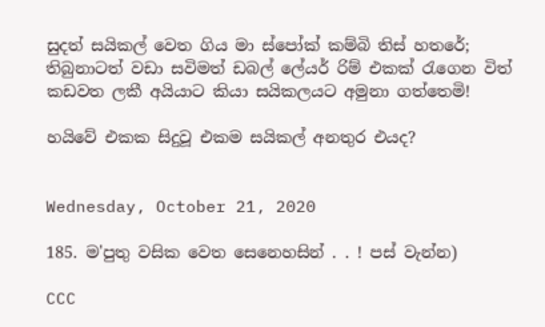සුදත් සයිකල් වෙත ගිය මා ස්පෝක් කම්බි තිස් හතරේ; තිබුනාටත් වඩා සවිමත් ඩබල් ලේයර් රිම් එකක් රැගෙන විත් කඩවත ලකී අයියාට කියා සයිකලයට අමුනා ගත්තෙමි!

හයිවේ එකක සිදුවූ එකම සයිකල් අනතුර එයද?


Wednesday, October 21, 2020

185. ම'පුතු වසික වෙත සෙනෙහසින් . . ! පස් වැන්න)

CCC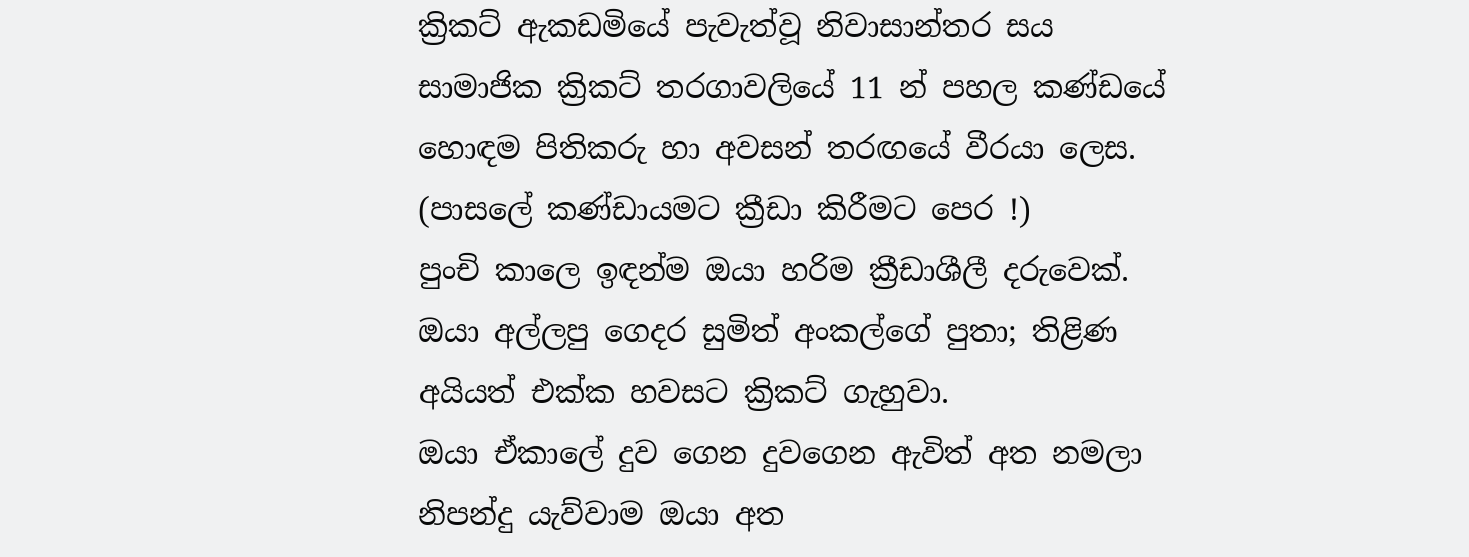ක්‍රිකට් ඇකඩමියේ පැවැත්වූ නිවාසාන්තර සය සාමාජික ක්‍රිකට් තරගාවලියේ 11 න් පහල කණ්ඩයේ හොඳම පිතිකරු හා අවසන් තරඟයේ වීරයා ලෙස.
(පාසලේ කණ්ඩායමට ක්‍රීඩා කිරීමට පෙර !)
පුංචි කාලෙ ඉඳන්ම ඔයා හරිම ක්‍රීඩාශීලී දරුවෙක්.
ඔයා අල්ලපු ගෙදර සුමිත් අංකල්ගේ පුතා; තිළිණ අයියත් එක්ක හවසට ක්‍රිකට් ගැහුවා.
ඔයා ඒකාලේ දුව ගෙන දුවගෙන ඇවිත් අත නමලා නිපන්දු යැව්වාම ඔයා අත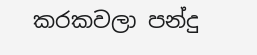කරකවලා පන්දු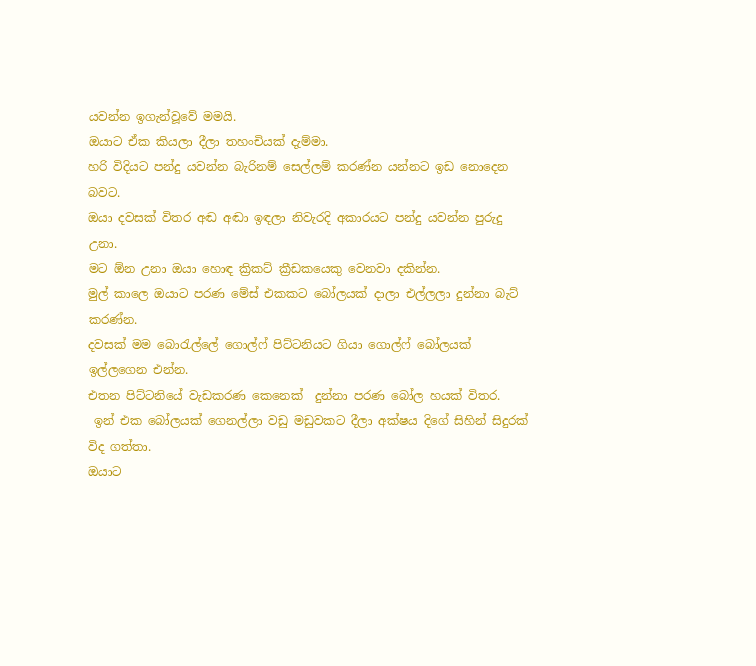යවන්න ඉගැන්වූවේ මමයි.
ඔයාට ඒක කියලා දීලා තහංචියක් දැම්මා.
හරි විදියට පන්දු යවන්න බැරිනම් සෙල්ලම් කරණ්න යන්නට ඉඩ නොදෙන බවට.
ඔයා දවසක් විතර අඬ අඬා ඉඳලා නිවැරදි අකාරයට පන්දු යවන්න පුරුදු උනා.
මට ඕන උනා ඔයා හොඳ ක්‍රිකට් ක්‍රීඩකයෙකු වෙනවා දකින්න.
මුල් කාලෙ ඔයාට පරණ මේස් එකකට බෝලයක් දාලා එල්ලලා දුන්නා බැට් කරණ්න.
දවසක් මම බොරැල්ලේ ගොල්ෆ් පිට්ටනියට ගියා ගොල්ෆ් බෝලයක් ඉල්ලගෙන එන්න.
එතන පිට්ටනියේ වැඩකරණ කෙනෙක්  දුන්නා පරණ බෝල හයක් විතර.
 ඉන් එක බෝලයක් ගෙනල්ලා වඩු මඩුවකට දීලා අක්ෂය දිගේ සිහින් සිදුරක් විද ගත්තා.
ඔයාට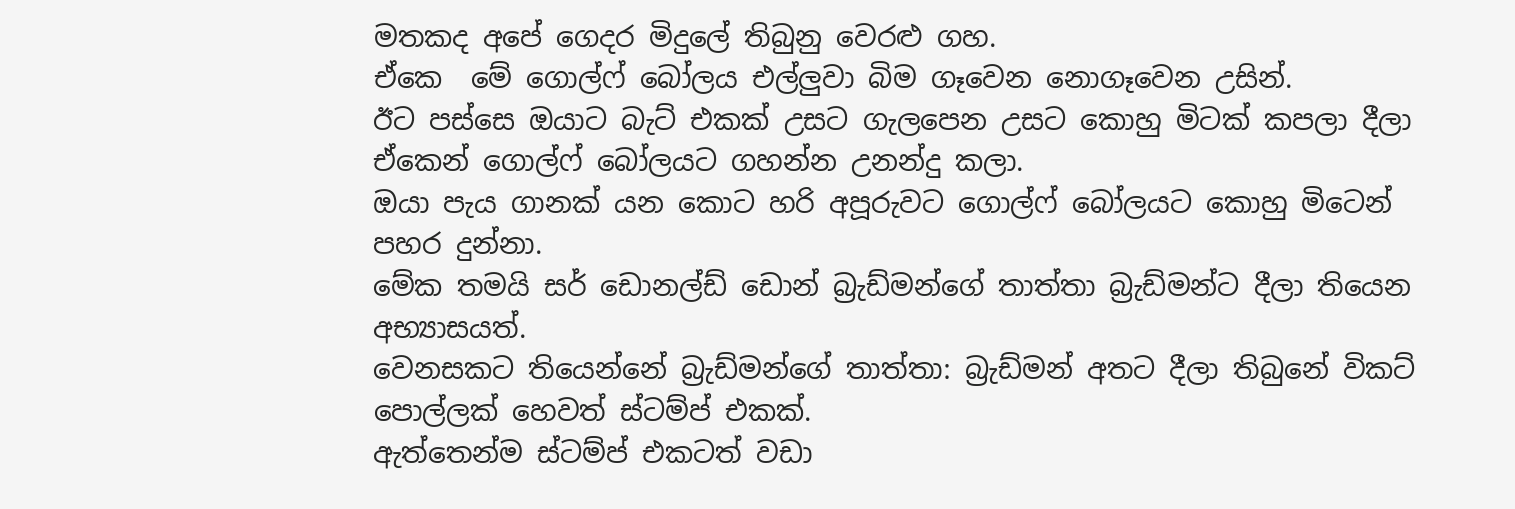මතකද අපේ ගෙදර මිදුලේ තිබුනු වෙරළු ගහ.
ඒකෙ  මේ ගොල්ෆ් බෝලය එල්ලුවා බිම ගෑවෙන නොගෑවෙන උසින්.
ඊට පස්සෙ ඔයාට බැට් එකක් උසට ගැලපෙන උසට කොහු මිටක් කපලා දීලා ඒකෙන් ගොල්ෆ් බෝලයට ගහන්න උනන්දු කලා.
ඔයා පැය ගානක් යන කොට හරි අපූරුවට ගොල්ෆ් බෝලයට කොහු මිටෙන් පහර දුන්නා.
මේක තමයි සර් ඩොනල්ඩ් ඩොන් බ්‍රැඩ්මන්ගේ තාත්තා බ්‍රැඩ්මන්ට දීලා තියෙන අභ්‍යාසයත්.
වෙනසකට තියෙන්නේ බ්‍රැඩ්මන්ගේ තාත්තා: බ්‍රැඩ්මන් අතට දීලා තිබුනේ විකට් පොල්ලක් හෙවත් ස්ටම්ප් එකක්.
ඇත්තෙන්ම ස්ටම්ප් එකටත් වඩා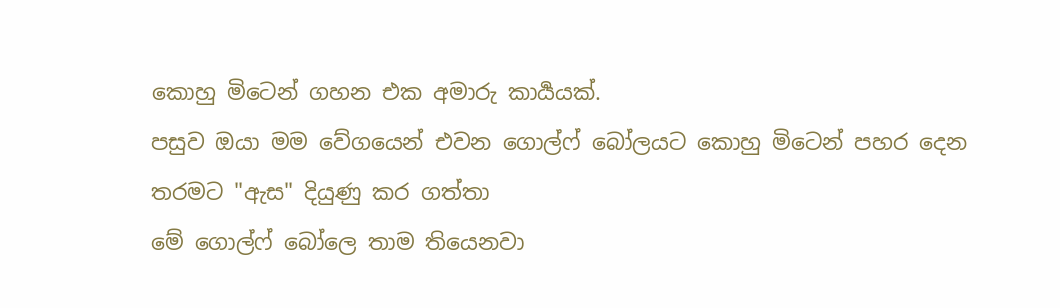කොහු මිටෙන් ගහන එක අමාරු කාර්‍යයක්.
පසුව ඔයා මම වේගයෙන් එවන ගොල්ෆ් බෝලයට කොහු මිටෙන් පහර දෙන තරමට "ඇස" දියුණු කර ගත්තා
මේ ගොල්ෆ් බෝලෙ තාම තියෙනවා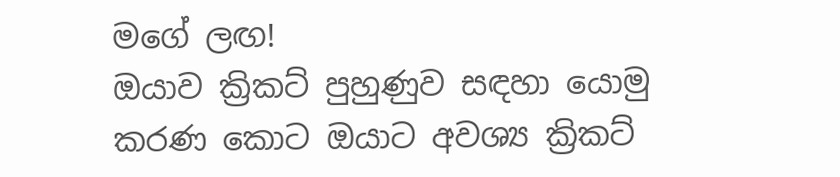මගේ ලඟ!
ඔයාව ක්‍රිකට් පුහුණුව සඳහා යොමු කරණ කොට ඔයාට අවශ්‍ය ක්‍රිකට්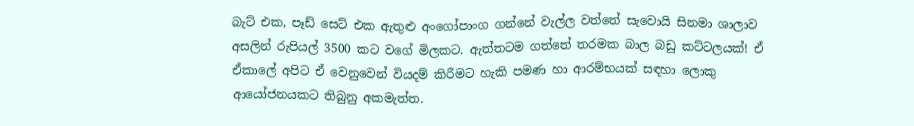බැට් එක, පෑඩ් සෙට් එක ඇතුළු අංගෝපාංග ගන්නේ වැල්ල වත්තේ සැවොයි සිනමා ශාලාව අසලින් රුපියල් 3500 කට වගේ මිලකට. ඇත්තටම ගත්තේ තරමක බාල බඩු කට්ටලයක්! ඒ ඒකාලේ අපිට ඒ වෙනුවෙන් වියදම් කිරීමට හැකි පමණ හා ආරම්භයක් සඳහා ලොකු ආයෝජනයකට තිබුනු අකමැත්ත.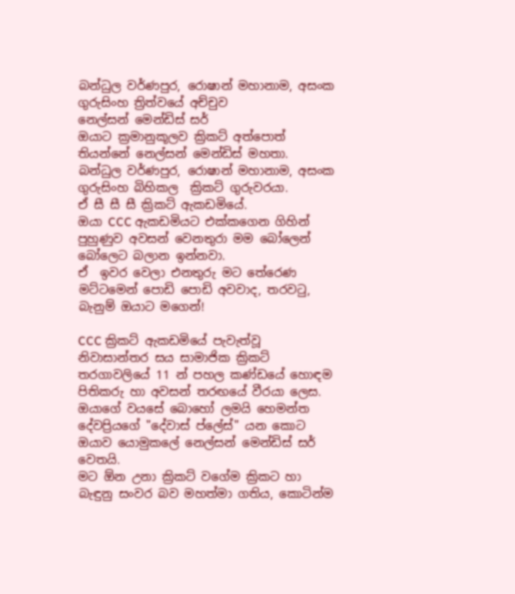බන්ධුල වර්ණපුර, රොෂාන් මහානාම, අසංක ගුරුසිංහ ත්‍රිත්වයේ අච්චුව
නෙල්සන් මෙන්ඩිස් සර්
ඔයාට ක්‍රමානුකූලව ක්‍රිකට් අත්පොත් තියන්නේ නෙල්සන් මෙන්ඩිස් මහතා.
බන්ධුල වර්ණපුර, රොෂාන් මහානාම, අසංක ගුරුසිංහ බිහිකල  ක්‍රිකට් ගුරුවරයා.
ඒ සී සී සී ක්‍රිකට් ඇකඩමියේ.
ඔයා CCC ඇකඩමියට එක්කගෙන ගිහින් පුහුණුව අවසන් වෙනතුරා මම බෝලෙන් බෝලෙට බලාන ඉන්නවා.
ඒ  ඉවර වෙලා එනතුරු මට තේරෙණ මට්ටමෙන් පොඩි පොඩි අවවාද, තරවටු, බැනුම් ඔයාට මගෙන්!

CCC ක්‍රිකට් ඇකඩමියේ පැවැත්වූ නිවාසාන්තර සය සාමාජික ක්‍රිකට් තරගාවලියේ 11 න් පහල කණ්ඩයේ හොඳම පිතිකරු හා අවසන් තරඟයේ වීරයා ලෙස.
ඔයාගේ වයසේ බොහෝ ලමයි හෙමන්ත දේවප්‍රියගේ "දේවාස් ප්ලේස්" යන කොට ඔයාව යොමුකලේ නෙල්සන් මෙන්ඩිස් සර් වෙතයි.
මට ඕන උනා ක්‍රිකට් වගේම ක්‍රිකට හා බැඳුනු සංවර බව මහත්මා ගතිය, කොටින්ම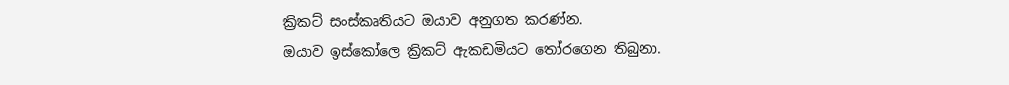ක්‍රිකට් සංස්කෘතියට ඔයාව අනුගත කරණ්න.
ඔයාව ඉස්කෝලෙ ක්‍රිකට් ඇකඩමියට තෝරගෙන තිබුනා.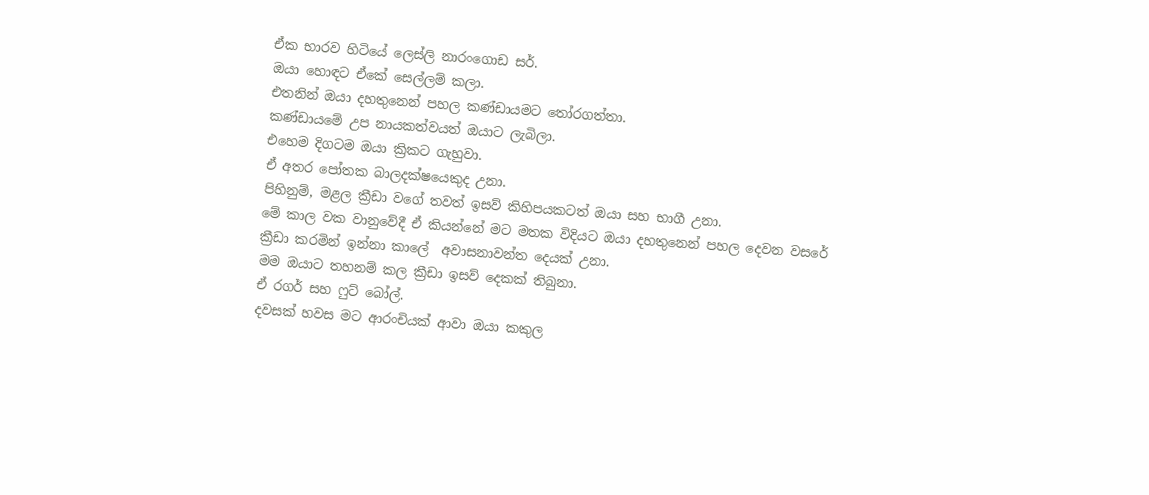ඒක භාරව හිටියේ ලෙස්ලි නාරංගොඩ සර්.
ඔයා හොඳට ඒකේ සෙල්ලම් කලා.
එතනින් ඔයා දහතුනෙන් පහල කණ්ඩායමට තෝරගත්තා.
කණ්ඩායමේ උප නායකත්වයත් ඔයාට ලැබිලා.
එහෙම දිගටම ඔයා ක්‍රිකට ගැහුවා.
ඒ අතර පෝතක බාලදක්ෂයෙකුද උනා.
පිහිනුම්, මළල ක්‍රීඩා වගේ තවත් ඉසව් කිහිපයකටත් ඔයා සහ භාගී උනා.
මේ කාල වක වානුවේදී ඒ කියන්නේ මට මතක විදියට ඔයා දහතුනෙන් පහල දෙවන වසරේ ක්‍රීඩා කරමින් ඉන්නා කාලේ  අවාසනාවන්ත දෙයක් උනා.
මම ඔයාට තහනම් කල ක්‍රීඩා ඉසව් දෙකක් තිබුනා.
ඒ රගර් සහ ෆුට් බෝල්.
දවසක් හවස මට ආරංචියක් ආවා ඔයා කකුල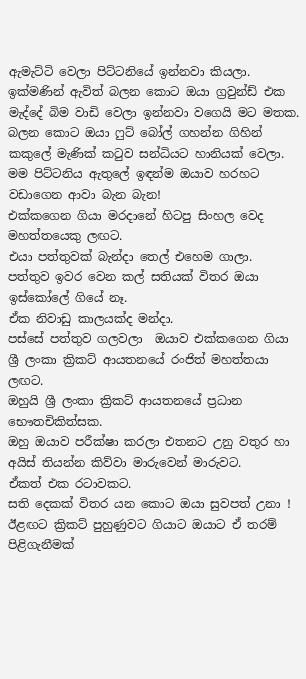ඇමැට්ටි වෙලා පිට්ටනියේ ඉන්නවා කියලා.
ඉක්මණින් ඇවිත් බලන කොට ඔයා ග්‍රවුන්ඩ් එක මැද්දේ බිම වාඩි වෙලා ඉන්නවා වගෙයි මට මතක.
බලන කොට ඔයා ෆුට් බෝල් ගහන්න ගිහින් කකුලේ මැණික් කටුව සන්ධියට හානියක් වෙලා.
මම පිට්ටනිය ඇතුලේ ඉඳන්ම ඔයාව හරහට වඩාගෙන ආවා බැන බැන!
එක්කගෙන ගියා මරදානේ හිටපු සිංහල වෙද මහත්තයෙකු ලඟට.
එයා පත්තුවක් බැන්දා තෙල් එහෙම ගාලා.
පත්තුව ඉවර වෙන කල් සතියක් විතර ඔයා ඉස්කෝලේ ගියේ නෑ.
ඒක නිවාඩු කාලයක්ද මන්දා.
පස්සේ පත්තුව ගලවලා  ඔයාව එක්කගෙන ගියා ශ්‍රී ලංකා ක්‍රිකට් ආයතනයේ රංජිත් මහත්තයා ලඟට.
ඔහුයි ශ්‍රී ලංකා ක්‍රිකට් ආයතනයේ ප්‍රධාන භෞතචිකිත්සක.
ඔහු ඔයාව පරීක්ෂා කරලා එතනට උනු වතුර හා අයිස් තියන්න කිව්වා මාරුවෙන් මාරුවට.
ඒකත් එක රටාවකට.
සති දෙකක් විතර යන කොට ඔයා සුවපත් උනා !
ඊළඟට ක්‍රිකට් පුහුණුවට ගියාට ඔයාට ඒ තරම් පිළිගැනීමක්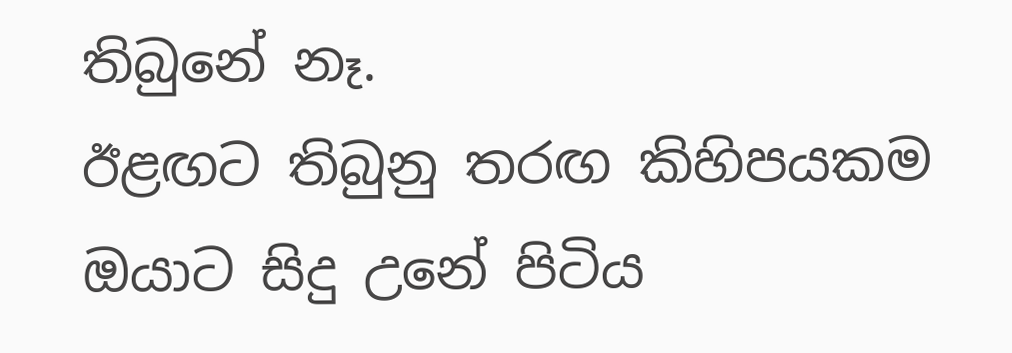තිබුනේ නෑ.
ඊළඟට තිබුනු තරඟ කිහිපයකම ඔයාට සිදු උනේ පිටිය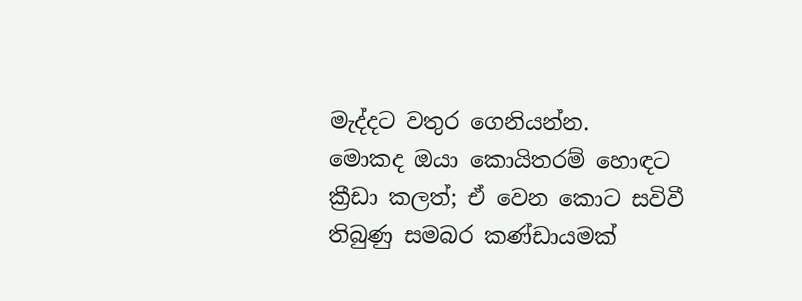මැද්දට වතුර ගෙනියන්න.
මොකද ඔයා කොයිතරම් හොඳට ක්‍රීඩා කලත්; ඒ වෙන කොට සවිවී තිබුණු සමබර කණ්ඩායමක්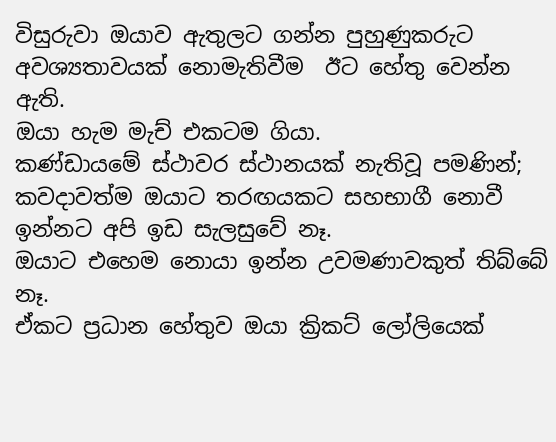විසුරුවා ඔයාව ඇතුලට ගන්න පුහුණුකරුට අවශ්‍යතාවයක් නොමැතිවීම  ඊට හේතු වෙන්න ඇති.
ඔයා හැම මැච් එකටම ගියා.
කණ්ඩායමේ ස්ථාවර ස්ථානයක් නැතිවූ පමණින්; කවදාවත්ම ඔයාට තරඟයකට සහභාගී නොවී ඉන්නට අපි ඉඩ සැලසුවේ නෑ.
ඔයාට එහෙම නොයා ඉන්න උවමණාවකුත් තිබ්බේ නෑ.
ඒකට ප්‍රධාන හේතුව ඔයා ක්‍රිකට් ලෝලියෙක්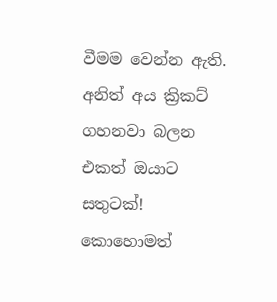වීමම වෙන්න ඇති.
අනිත් අය ක්‍රිකට් ගහනවා බලන එකත් ඔයාට සතුටක්!
කොහොමත්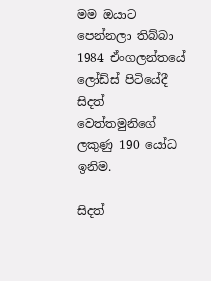මම ඔයාට පෙන්නලා තිබ්බා 1984 ඒංගලන්තයේ ලෝඩ්ස් පිටියේදී සිදත් වෙත්තමුනිගේ ලකුණු 190 යෝධ ඉනිම.

සිදත්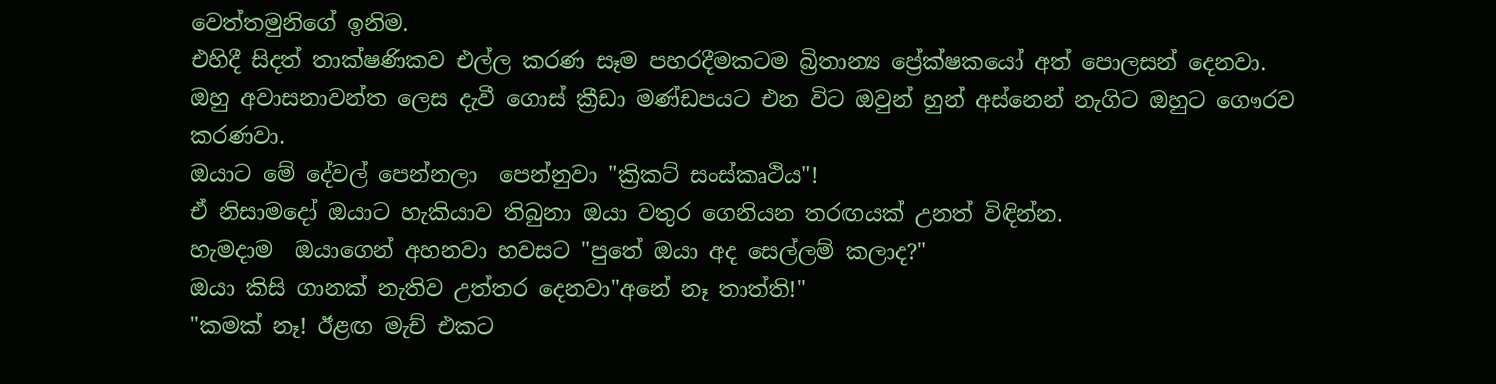වෙත්තමුනිගේ ඉනිම.
එහිදී සිදත් තාක්ෂණිකව එල්ල කරණ සෑම පහරදීමකටම බ්‍රිතාන්‍ය ප්‍රේක්ෂකයෝ අත් පොලසන් දෙනවා.
ඔහු අවාසනාවන්ත ලෙස දැවී ගොස් ක්‍රීඩා මණ්ඩපයට එන විට ඔවුන් හුන් අස්නෙන් නැගිට ඔහුට ගෞරව කරණවා.
ඔයාට මේ දේවල් පෙන්නලා  පෙන්නුවා "ක්‍රිකට් සංස්කෘථිය"!
ඒ නිසාමදෝ ඔයාට හැකියාව තිබුනා ඔයා වතුර ගෙනියන තරඟයක් උනත් විඳින්න.
හැමදාම  ඔයාගෙන් අහනවා හවසට "පුතේ ඔයා අද සෙල්ලම් කලාද?"
ඔයා කිසි ගානක් නැතිව උත්තර දෙනවා"අනේ නෑ තාත්ති!"
"කමක් නෑ! ඊළඟ මැච් එකට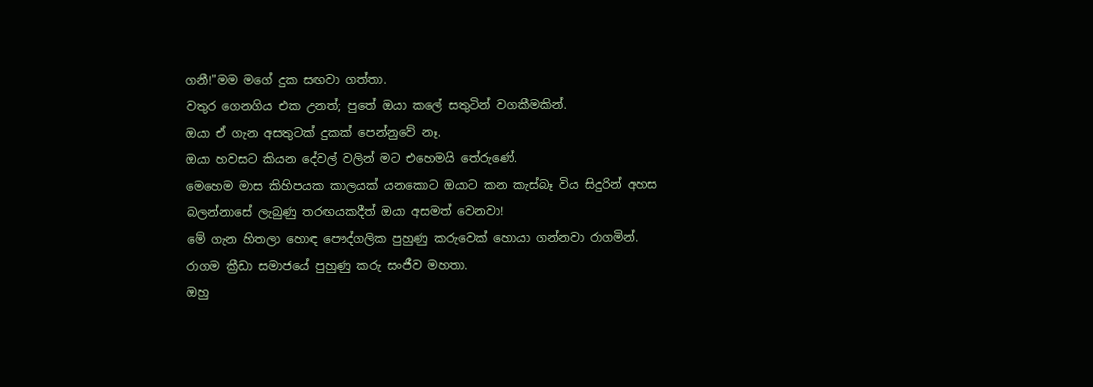ගනී!"මම මගේ දුක සඟවා ගත්තා.
වතුර ගෙනගිය එක උනත්; පුතේ ඔයා කලේ සතුටින් වගකීමකින්.
ඔයා ඒ ගැන අසතුටක් දුකක් පෙන්නුවේ නෑ.
ඔයා හවසට කියන දේවල් වලින් මට එහෙමයි තේරුණේ.
මෙහෙම මාස කිහිපයක කාලයක් යනකොට ඔයාට කන කැස්බෑ විය සිදුරින් අහස බලන්නාසේ ලැබුණු තරඟයකදීත් ඔයා අසමත් වෙනවා!
මේ ගැන හිතලා හොඳ පෞද්ගලික පුහුණු කරුවෙක් හොයා ගන්නවා රාගමින්.
රාගම ක්‍රීඩා සමාජයේ පුහුණු කරු සංජීව මහතා.
ඔහු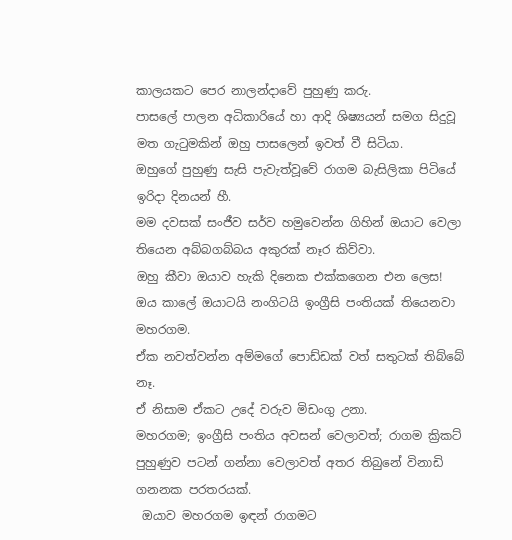කාලයකට පෙර නාලන්දාවේ පුහුණු කරු.
පාසලේ පාලන අධිකාරියේ හා ආදි ශිෂ්‍යයන් සමග සිදුවූ මත ගැටුමකින් ඔහු පාසලෙන් ඉවත් වී සිටියා.
ඔහුගේ පුහුණු සැසි පැවැත්වූවේ රාගම බැසිලිකා පිටියේ ඉරිදා දිනයන් හී.
මම දවසක් සංජීව සර්ව හමුවෙන්න ගිහින් ඔයාට වෙලා තියෙන අබ්බගබ්බය අකුරක් නෑර කිව්වා.
ඔහු කීවා ඔයාව හැකි දිනෙක එක්කගෙන එන ලෙස!
ඔය කාලේ ඔයාටයි නංගිටයි ඉංග්‍රීසි පංතියක් තියෙනවා මහරගම.
ඒක නවත්වන්න අම්මගේ පොඩ්ඩක් වත් සතුටක් තිබ්බේ නෑ.
ඒ නිසාම ඒකට උදේ වරුව මිඩංගු උනා.
මහරගම; ඉංග්‍රීසි පංතිය අවසන් වෙලාවත්; රාගම ක්‍රිකට් පුහුණුව පටන් ගන්නා වෙලාවත් අතර තිබුනේ විනාඩි ගනනක පරතරයක්.
 ඔයාව මහරගම ඉඳන් රාගමට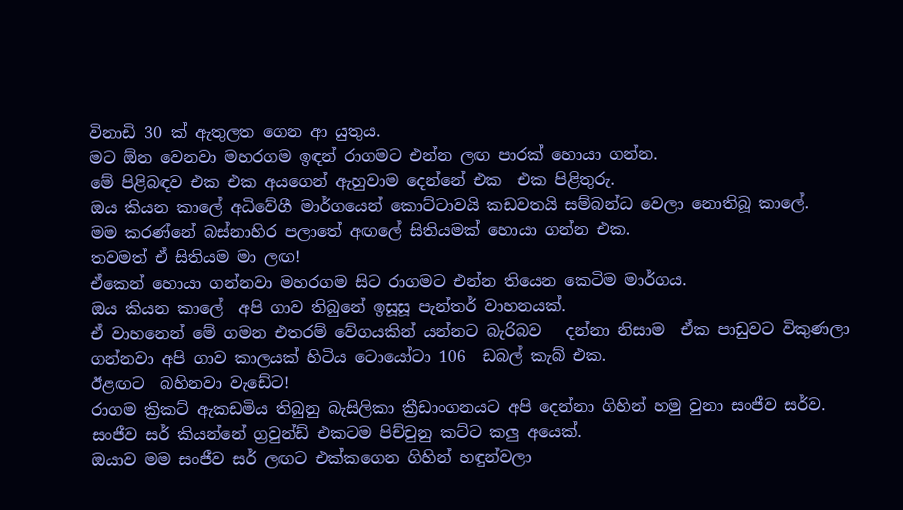විනාඩි 30 ක් ඇතුලත ගෙන ආ යුතුය.
මට ඕන වෙනවා මහරගම ඉඳන් රාගමට එන්න ලඟ පාරක් හොයා ගන්න.
මේ පිළිබඳව එක එක අයගෙන් ඇහුවාම දෙන්නේ එක  එක පිළිතුරු.
ඔය කියන කාලේ අධිවේගී මාර්ගයෙන් කොට්ටාවයි කඩවතයි සම්බන්ධ වෙලා නොතිබූ කාලේ.
මම කරණ්නේ බස්නාහිර පලාතේ අඟලේ සිතියමක් හොයා ගන්න එක.
තවමත් ඒ සිතියම මා ලඟ!
ඒකෙන් හොයා ගන්නවා මහරගම සිට රාගමට එන්න තියෙන කෙටිම මාර්ගය.
ඔය කියන කාලේ  අපි ගාව තිබුනේ ඉසූසූ පැන්තර් වාහනයක්.
ඒ වාහනෙන් මේ ගමන එතරම් වේගයකින් යන්නට බැරිබව   දන්නා නිසාම  ඒක පාඩුවට විකුණලා ගන්නවා අපි ගාව කාලයක් හිටිය ටොයෝටා 106  ඩබල් කැබ් එක.
ඊළඟට  බහිනවා වැඩේට!
රාගම ක්‍රිකට් ඇකඩමිය තිබුනු බැසිලිකා ක්‍රීඩාංගනයට අපි දෙන්නා ගිහින් හමු වුනා සංජීව සර්ව.
සංජීව සර් කියන්නේ ග්‍රවුන්ඩ් එකටම පිච්චුනු කට්ට කලු අයෙක්.
ඔයාව මම සංජීව සර් ලඟට එක්කගෙන ගිහින් හඳුන්වලා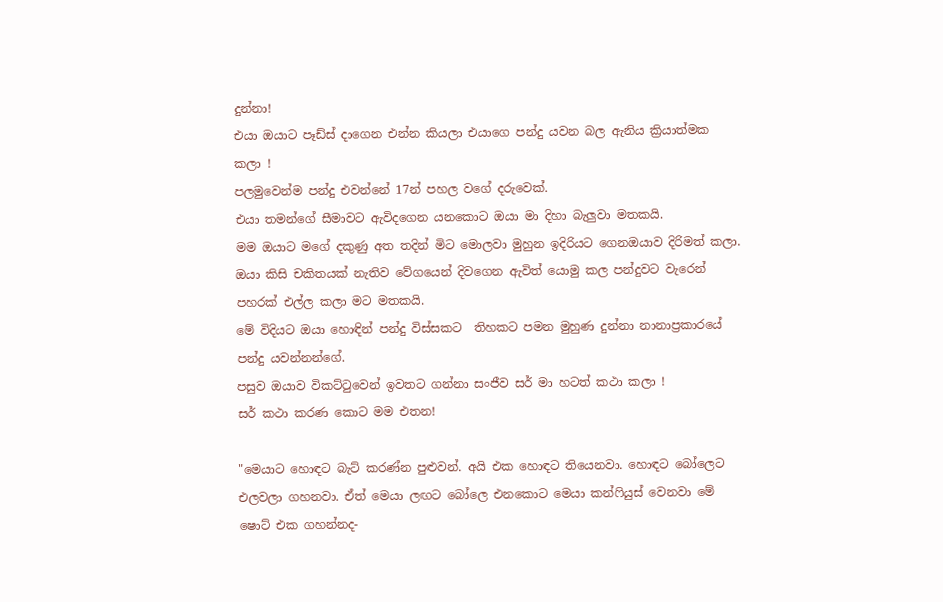දුන්නා!
එයා ඔයාට පෑඩ්ස් දාගෙන එන්න කියලා එයාගෙ පන්දු යවන බල ඇනිය ක්‍රියාත්මක කලා !
පලමුවෙන්ම පන්දු එවන්නේ 17න් පහල වගේ දරුවෙක්.
එයා තමන්ගේ සීමාවට ඇවිදගෙන යනකොට ඔයා මා දිහා බැලුවා මතකයි.
මම ඔයාට මගේ දකුණු අත තදින් මිට මොලවා මුහුන ඉදිරියට ගෙනඔයාව දිරිමත් කලා.
ඔයා කිසි චකිතයක් නැතිව වේගයෙන් දිවගෙන ඇවිත් යොමු කල පන්දුවට වැරෙන් පහරක් එල්ල කලා මට මතකයි.
මේ විදියට ඔයා හොඳින් පන්දු විස්සකට  තිහකට පමන මුහුණ දුන්නා නානාප්‍රකාරයේ පන්දු යවන්නන්ගේ.
පසුව ඔයාව විකට්ටුවෙන් ඉවතට ගන්නා සංජීව සර් මා හටත් කථා කලා !
සර් කථා කරණ කොට මම එතන!

"මෙයාට හොඳට බැට් කරණ්න පුළුවන්. අයි එක හොඳට තියෙනවා. හොඳට බෝලෙට එලවලා ගහනවා. ඒත් මෙයා ලඟට බෝලෙ එනකොට මෙයා කන්ෆියුස් වෙනවා මේ ෂොට් එක ගහන්නද-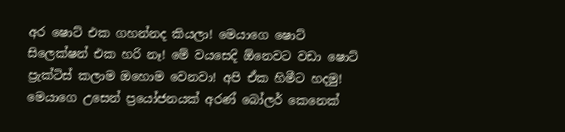අර ෂොට් එක ගහන්නද කියලා! මෙයාගෙ ෂොට් සිලෙක්ෂන් එක හරි නෑ! මේ වයසෙදි ඕනෙවට වඩා ෂොට් ප්‍රැක්ටිස් කලාම ඔහොම වෙනවා! අපි ඒක හිමීට හදමු! මෙයාගෙ උසෙන් ප්‍රයෝජනයක් අරණ් බෝලර් කෙනෙක්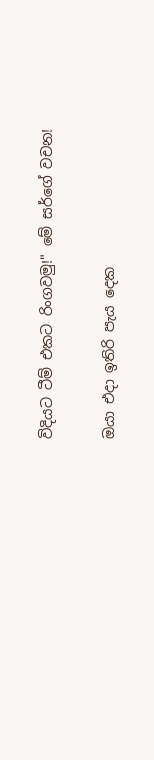විදියට ටීම් එකට රිංගවමු!" මේ සර්ගේ වචන!

ඔයා එදා ඉතිරි පැය දෙක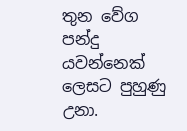තුන වේග පන්දු යවන්නෙක් ලෙසට පුහුණු උනා.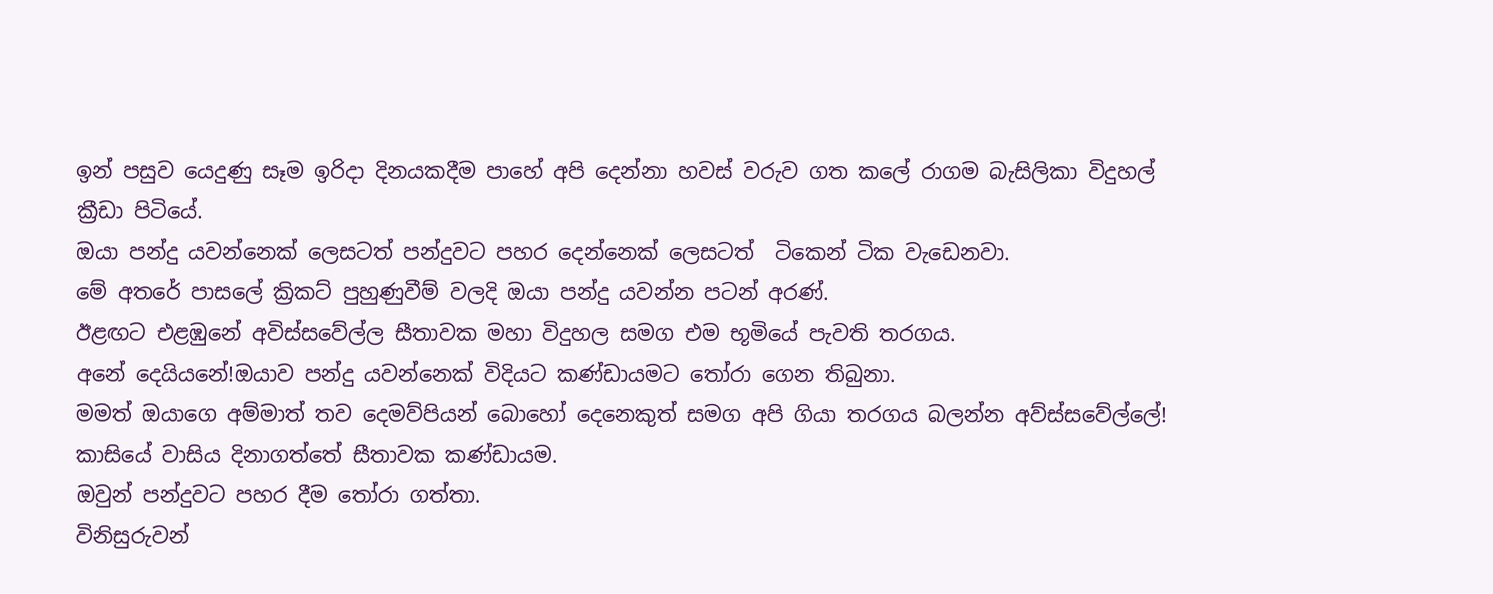ඉන් පසුව යෙදුණු සෑම ඉරිදා දිනයකදීම පාහේ අපි දෙන්නා හවස් වරුව ගත කලේ රාගම බැසිලිකා විදුහල් ක්‍රීඩා පිටියේ.
ඔයා පන්දු යවන්නෙක් ලෙසටත් පන්දුවට පහර දෙන්නෙක් ලෙසටත්  ටිකෙන් ටික වැඩෙනවා.
මේ අතරේ පාසලේ ක්‍රිකට් පුහුණුවීම් වලදි ඔයා පන්දු යවන්න පටන් අරණ්.
ඊළඟට එළඹුනේ අවිස්සවේල්ල සීතාවක මහා විදුහල සමග එම භූමියේ පැවති තරගය.
අනේ දෙයියනේ!ඔයාව පන්දු යවන්නෙක් විදියට කණ්ඩායමට තෝරා ගෙන තිබුනා.
මමත් ඔයාගෙ අම්මාත් තව දෙමව්පියන් බොහෝ දෙනෙකුත් සමග අපි ගියා තරගය බලන්න අව්ස්සවේල්ලේ!
කාසියේ වාසිය දිනාගත්තේ සීතාවක කණ්ඩායම.
ඔවුන් පන්දුවට පහර දීම තෝරා ගත්තා.
විනිසුරුවන්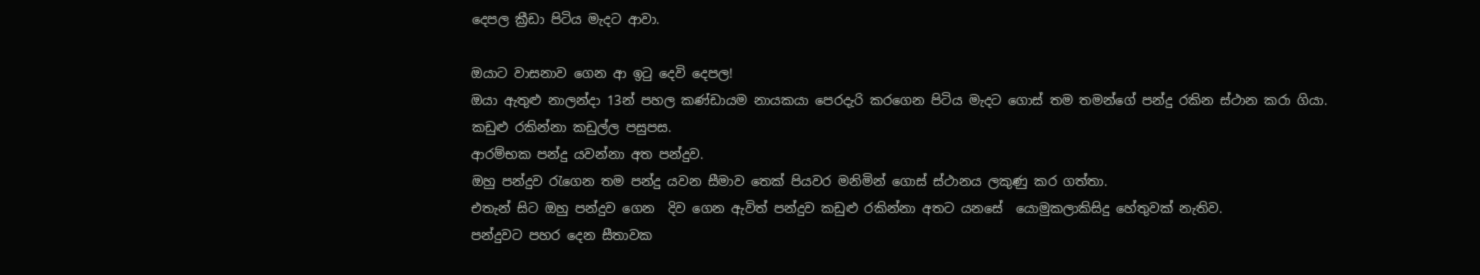දෙපල ක්‍රීඩා පිටිය මැදට ආවා.

ඔයාට වාසනාව ගෙන ආ ඉටු දෙවි දෙපල!
ඔයා ඇතුළු නාලන්දා 13න් පහල කණ්ඩායම නායකයා පෙරදැරි කරගෙන පිටිය මැදට ගොස් තම තමන්ගේ පන්දු රකින ස්ථාන කරා ගියා.
කඩුළු රකින්නා කඩුල්ල පසුපස.
ආරම්භක පන්දු යවන්නා අත පන්දුව.
ඔහු පන්දුව රැගෙන තම පන්දු යවන සීමාව තෙක් පියවර මනිමින් ගොස් ස්ථානය ලකුණු කර ගත්තා.
එතැන් සිට ඔහු පන්දුව ගෙන  දිව ගෙන ඇවිත් පන්දුව කඩුළු රකින්නා අතට යනසේ  යොමුකලාකිසිදු හේතුවක් නැතිව.
පන්දුවට පහර දෙන සීතාවක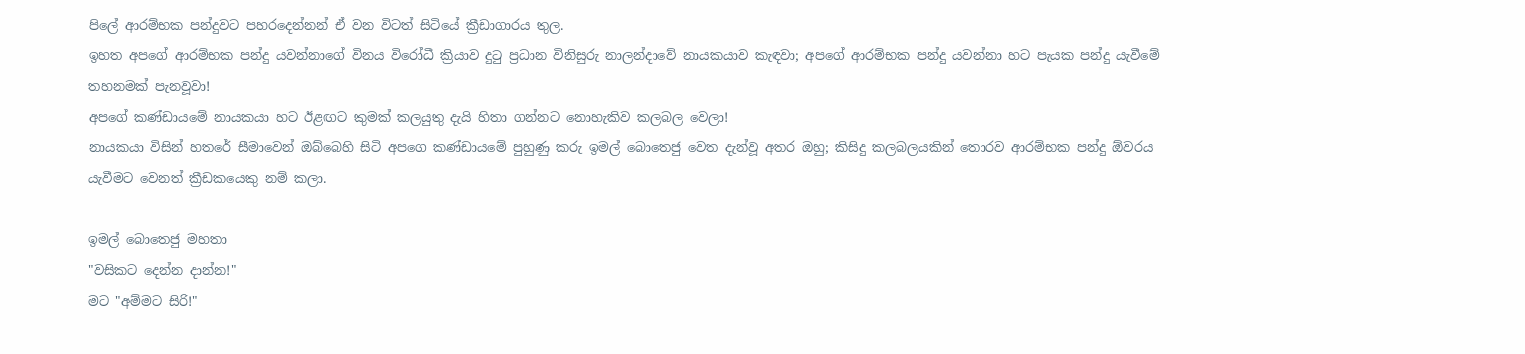පිලේ ආරම්භක පන්දුවට පහරදෙන්නන් ඒ වන විටත් සිටියේ ක්‍රීඩාගාරය තුල.
ඉහත අපගේ ආරම්භක පන්දු යවන්නාගේ විනය විරෝධී ක්‍රියාව දුටු ප්‍රධාන විනිසුරු නාලන්දාවේ නායකයාව කැඳවා; අපගේ ආරම්භක පන්දු යවන්නා හට පැයක පන්දු යැවීමේ තහනමක් පැනවූවා!
අපගේ කණ්ඩායමේ නායකයා හට ඊළඟට කුමක් කලයුතු දැයි හිතා ගන්නට නොහැකිව කලබල වෙලා!
නායකයා විසින් හතරේ සීමාවෙන් ඔබ්බෙහි සිටි අපගෙ කණ්ඩායමේ පුහුණු කරු ඉමල් බොතෙජු වෙත දැන්වූ අතර ඔහු; කිසිදු කලබලයකින් තොරව ආරම්භක පන්දු ඕවරය යැවීමට වෙනත් ක්‍රීඩකයෙකු නම් කලා.

ඉමල් බොතෙජු මහතා
"වසිකට දෙන්න දාන්න!"
මට "අම්මට සිරි!"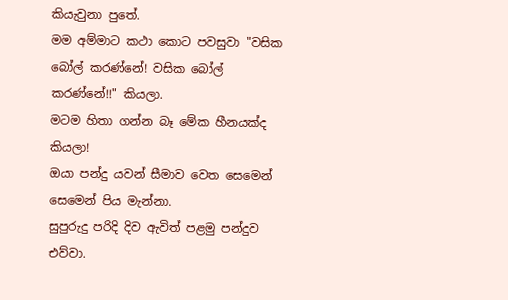කියැවුනා පුතේ.
මම අම්මාට කථා කොට පවසුවා "වසික බෝල් කරණ්නේ! වසික බෝල් කරණ්නේ!!" කියලා.
මටම හිතා ගන්න බෑ මේක හීනයක්ද කියලා!
ඔයා පන්දු යවන් සීමාව වෙත සෙමෙන් සෙමෙන් පිය මැන්නා.
සුපුරුදු පරිදි දිව ඇවිත් පළමු පන්දුව එව්වා.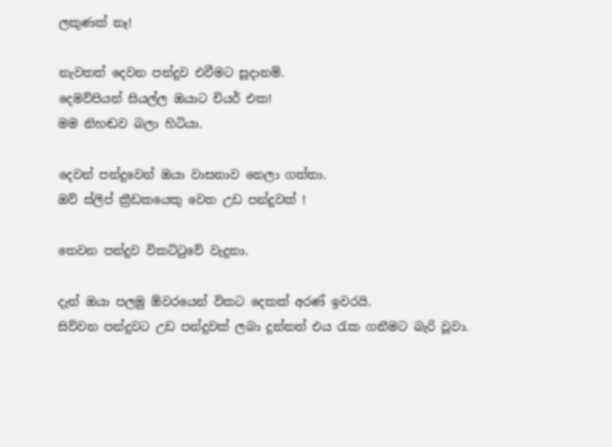ලකුණක් නෑ!

නැවතත් දෙවන පන්දුව එවීමට සූදානම්.
දෙමව්පියන් සියල්ල ඔයාට චියර් එක!
මම නිහඬව බලා හිටියා.

දෙවන් පන්දුවෙන් ඔයා වාසනාව නෙලා ගත්තා.
ඔව් ස්ලිප් ක්‍රීඩකයෙකු වෙත උඩ පන්දුවක් !

තෙවන පන්දුව විකට්ටුවේ වැදුනා.

දැන් ඔයා පලමු ඕවරයෙන් විකට දෙකක් අරණ් ඉවරයි.
සිව්වන පන්දුවට උඩ පන්දුවක් ලබා දුන්නත් එය රැක ගනීමට බැරි වූවා.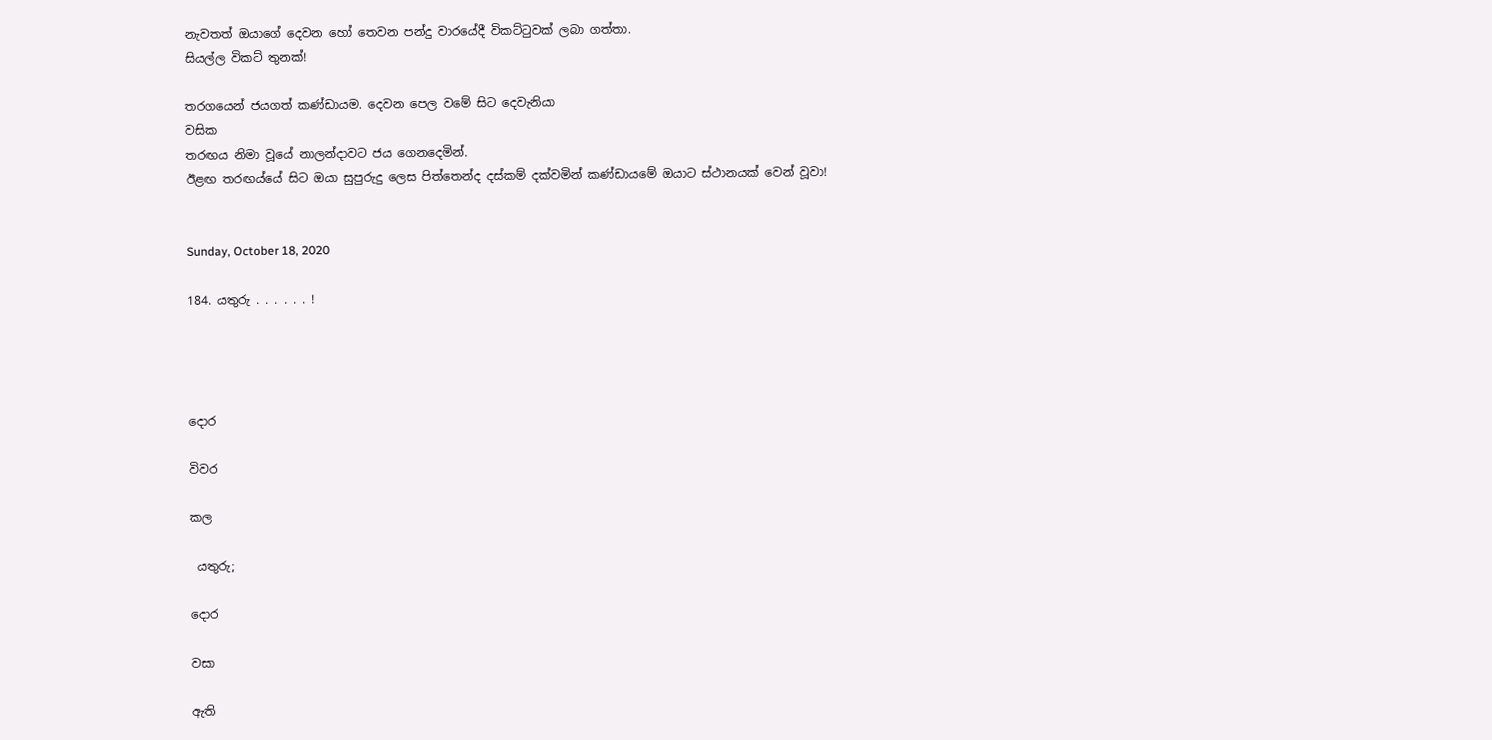නැවතත් ඔයාගේ දෙවන හෝ තෙවන පන්දු වාරයේදී විකට්ටුවක් ලබා ගත්තා.
සියල්ල විකට් තුනක්!

තරගයෙන් ජයගත් කණ්ඩායම. දෙවන පෙල වමේ සිට දෙවැනියා
වසික
තරඟය නිමා වූයේ නාලන්දාවට ජය ගෙනදෙමින්.
ඊළඟ තරඟය්යේ සිට ඔයා සුපුරුදු ලෙස පිත්තෙන්ද දස්කම් දක්වමින් කණ්ඩායමේ ඔයාට ස්ථානයක් වෙන් වූවා!


Sunday, October 18, 2020

184. යතුරු . . . . . . !




දොර

විවර

කල

 යතුරු;

දොර

වසා

ඇති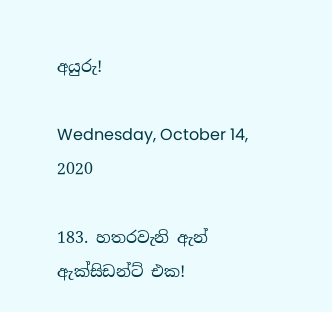අයුරු!

Wednesday, October 14, 2020

183. හතරවැනි ඇන් ඇක්සිඩන්ට් එක!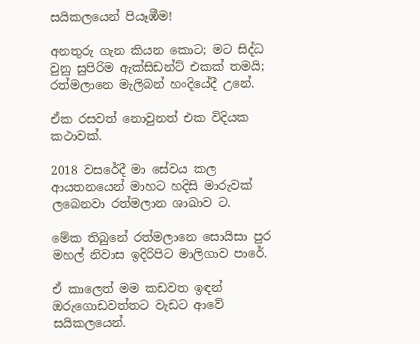සයිකලයෙන් පියෑඹීම!

අනතුරු ගැන කියන කොට; මට සිද්ධ වුනු සුපිරිම ඇක්සිඩන්ට් එකක් තමයි; රත්මලානෙ මැලිබන් හංදියේදී උනේ.

ඒක රසවත් නොවුනත් එක විදියක කථාවක්.

2018 වසරේදී මා සේවය කල ආයතනයෙන් මාහට හදිසි මාරුවක් ලබෙනවා රත්මලාන ශාඛාව ට.

මේක තිබුනේ රත්මලානෙ සොයිසා පුර මහල් නිවාස ඉදිරිපිට මාලිගාව පාරේ.

ඒ කාලෙත් මම කඩවත ඉඳන් ඔරුගොඩවත්තට වැඩට ආවේ සයිකලයෙන්.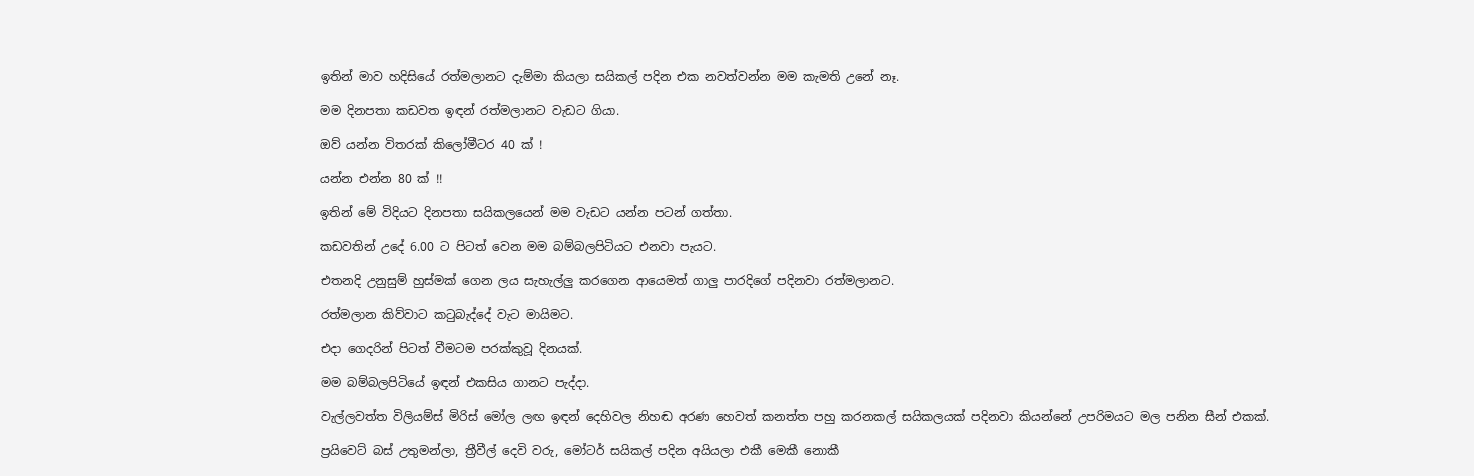ඉතින් මාව හදිසියේ රත්මලානට දැම්මා කියලා සයිකල් පදින එක නවත්වන්න මම කැමති උනේ නෑ.

මම දිනපතා කඩවත ඉඳන් රත්මලානට වැඩට ගියා.

ඔව් යන්න විතරක් කිලෝමීටර 40 ක් !

යන්න එන්න 80 ක් !!

ඉතින් මේ විදියට දිනපතා සයිකලයෙන් මම වැඩට යන්න පටන් ගත්තා.

කඩවතින් උදේ 6.00 ට පිටත් වෙන මම බම්බලපිටියට එනවා පැයට.

එතනදි උනුසුම් හුස්මක් ගෙන ලය සැහැල්ලු කරගෙන ආයෙමත් ගාලු පාරදිගේ පදිනවා රත්මලානට.

රත්මලාන කිව්වාට කටුබැද්දේ වැට මායිමට.

එදා ගෙදරින් පිටත් වීමටම පරක්කුවූ දිනයක්.

මම බම්බලපිටියේ ඉඳන් එකසිය ගානට පැද්දා.

වැල්ලවත්ත විලියම්ස් මිරිස් මෝල ලඟ ඉඳන් දෙහිවල නිහඬ අරණ හෙවත් කනත්ත පහු කරනකල් සයිකලයක් පදිනවා කියන්නේ උපරිමයට මල පනින සීන් එකක්.

ප්‍රයිවෙට් බස් උතුමන්ලා, ත්‍රීවීල් දෙවි වරු, මෝටර් සයිකල් පදින අයියලා එකී මෙකී නොකී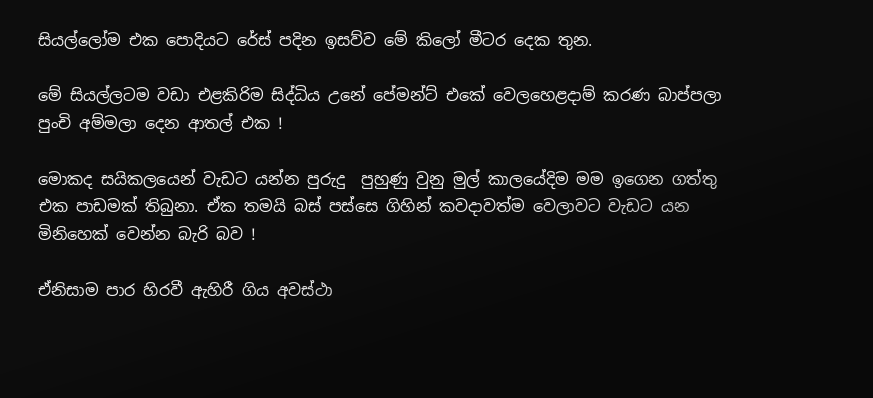සියල්ලෝම එක පොදියට රේස් පදින ඉසව්ව මේ කිලෝ මීටර දෙක තුන.

මේ සියල්ලටම වඩා එළකිරිම සිද්ධිය උනේ පේමන්ට් එකේ වෙලහෙළදාම් කරණ බාප්පලා පුංචි අම්මලා දෙන ආතල් එක !

මොකද සයිකලයෙන් වැඩට යන්න පුරුදු  පුහුණු වුනු මුල් කාලයේදිම මම ඉගෙන ගත්තු එක පාඩමක් තිබුනා. ඒක තමයි බස් පස්සෙ ගිහින් කවදාවත්ම වෙලාවට වැඩට යන මිනිහෙක් වෙන්න බැරි බව !

ඒනිසාම පාර හිරවී ඇහිරී ගිය අවස්ථා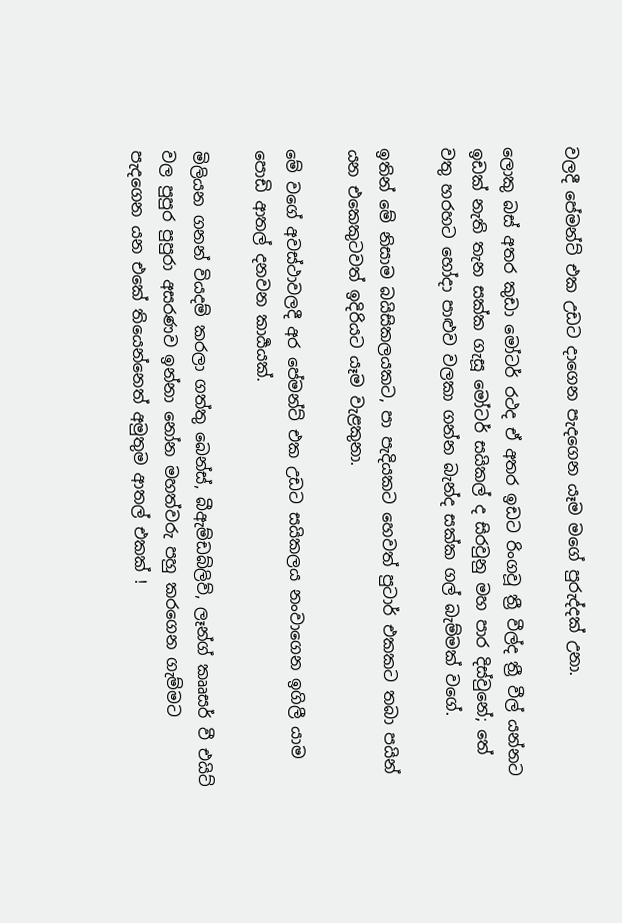වලදී පේමන්ට් එක උඩට දාගෙන පැදගෙන යෑම මගේ පුරුද්දක් උනා.

ලොකු බස් අතර කුඩා මෝටර් රථද ඒ අතර ඉඩට රිංගවූ ත්‍රී වීල්ද ත්‍රී වීල් යන්නට ඉඩක් නැති තැන සක්ක ගැසූ මෝටර් සයිකල් ද සිරවුනු මහ පාර දිස්වුනේ; තේ වතු හරහට හෝදා පාළුව වලකා ගන්න බැන්ද සක්ක ගල් බැම්මක් වගේ.

ඉතින් මේ නිසාම බයිසිකලයකට, පා පැදියකට හෙවත් පුටාර් එකකට තබා පයින්  යන එකෙකුටවත් ඉදිරියට යෑම වැළකුනා.

මේ වගේ අවස්ථාවලදී අර පේමන්ට් එක උඩට සයිකලය නංවාගෙන ඉගිලී යාම පොඩි ආතල් දනවන කාර්‍යයක්.

මිලියන ගනන් වියදම් කරලා ගත්තු බෙන්ස්, බීඇම්ඩබ්ලිව්, ලෑන්ග් කෲසර් වී එයිට් වල පුපුර පුපුරා අසරණව ඉන්නා නෝන මහත්වරු පහු කරගෙන ගැම්මට පැදගෙන යන එකේ තියෙන්නෙත් අමුතුම ආතල් එකක් !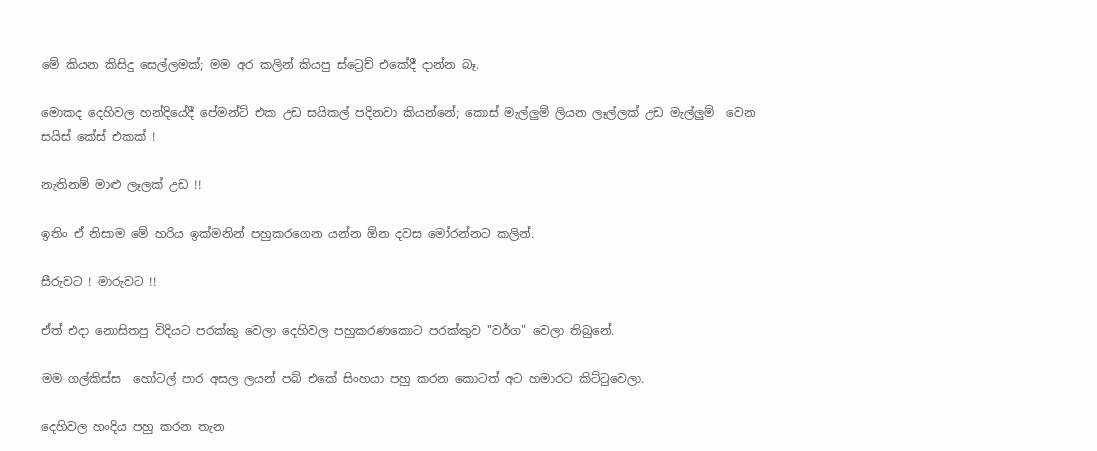මේ කියන කිසිදු සෙල්ලමක්; මම අර කලින් කියපු ස්ට්‍රෙච් එකේදී දාන්න බෑ.

මොකද දෙහිවල හන්දියේදී පේමන්ට් එක උඩ සයිකල් පදිනවා කියන්නේ; කොස් මැල්ලුම් ලියන ලෑල්ලක් උඩ මැල්ලුම්  වෙන සයිස් කේස් එකක් !

නැතිනම් මාළු ලෑලක් උඩ !!

ඉතිං ඒ නිසාම මේ හරිය ඉක්මනින් පහුකරගෙන යන්න ඕන දවස මෝරන්නට කලින්.

සීරුවට ! මාරුවට !!

ඒත් එදා නොසිතපු විදියට පරක්කු වෙලා දෙහිවල පහුකරණකොට පරක්කුව "වර්ග" වෙලා තිබුනේ.

මම ගල්කිස්ස  හෝටල් පාර අසල ලයන් පබ් එකේ සිංහයා පහු කරන කොටත් අට හමාරට කිට්ටුවෙලා.

දෙහිවල හංදිය පහු කරන තැන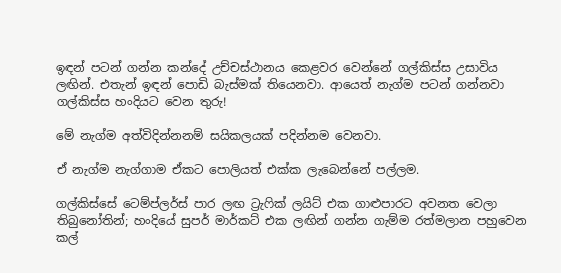ඉඳන් පටන් ගන්න කන්දේ උච්චස්ථානය කෙළවර වෙන්නේ ගල්කිස්ස උසාවිය ලඟින්. එතැන් ඉඳන් පොඩි බැස්මක් තියෙනවා. ආයෙත් නැග්ම පටන් ගන්නවා ගල්කිස්ස හංදියට වෙන තුරු!

මේ නැග්ම අත්විදින්නනම් සයිකලයක් පදින්නම වෙනවා.

ඒ නැග්ම නැග්ගාම ඒකට පොලියත් එක්ක ලැබෙන්නේ පල්ලම.

ගල්කිස්සේ ටෙම්ප්ලර්ස් පාර ලඟ ට්‍රැෆික් ලයිට් එක ගාළුපාරට අවනත වෙලා තිබුනෝතින්; හංදියේ සුපර් මාර්කට් එක ලඟින් ගන්න ගැම්ම රත්මලාන පහුවෙන කල්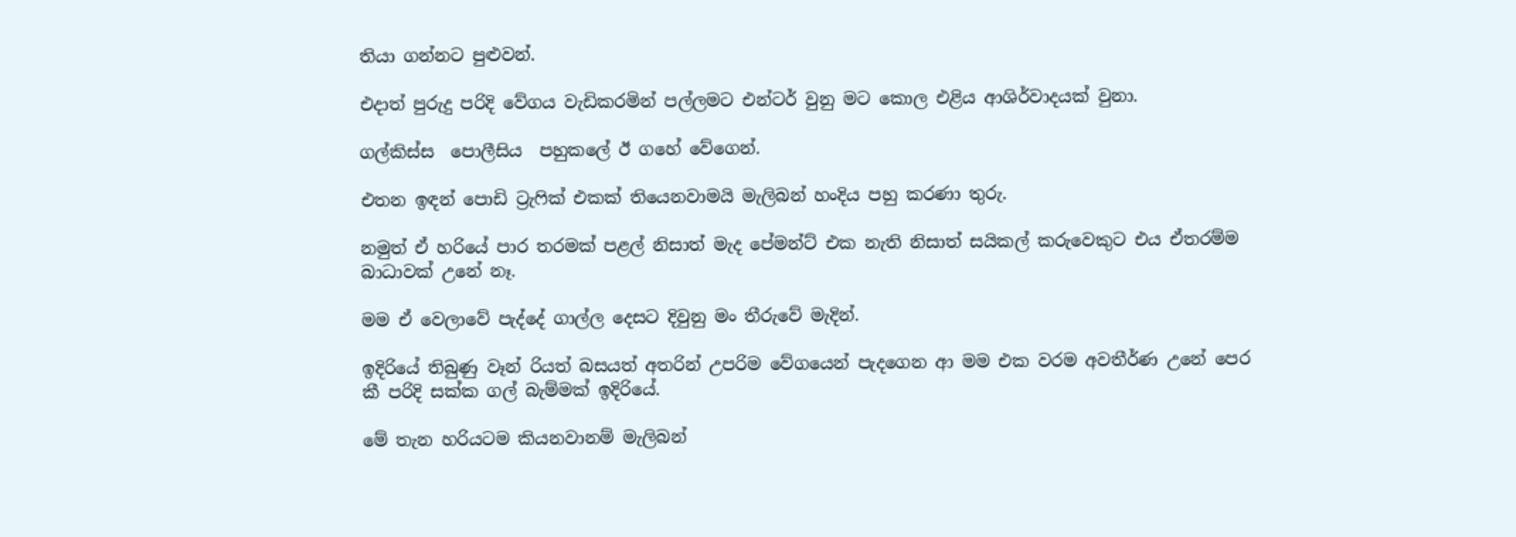තියා ගන්නට පුළුවන්.

එදාත් පුරුදු පරිදි වේගය වැඩිකරමින් පල්ලමට එන්ටර් වුනු මට කොල එළිය ආශිර්වාදයක් වුනා.

ගල්කිස්ස  පොලීසිය  පහුකලේ ඊ ගහේ වේගෙන්.

එතන ඉඳන් පොඩි ට්‍රැෆික් එකක් තියෙනවාමයි මැලිබන් හංදිය පහු කරණා තුරු.

නමුත් ඒ හරියේ පාර තරමක් පළල් නිසාත් මැද පේමන්ට් එක නැති නිසාත් සයිකල් කරුවෙකුට එය ඒතරම්ම බාධාවක් උනේ නෑ.

මම ඒ වෙලාවේ පැද්දේ ගාල්ල දෙසට දිවුනු මං තීරුවේ මැදින්.

ඉදිරියේ තිබුණු වෑන් රියත් බසයත් අතරින් උපරිම වේගයෙන් පැදගෙන ආ මම එක වරම අවතීර්ණ උනේ පෙර කී පරිදි සක්ක ගල් බැම්මක් ඉදිරියේ.

මේ තැන හරියටම කියනවානම් මැලිබන්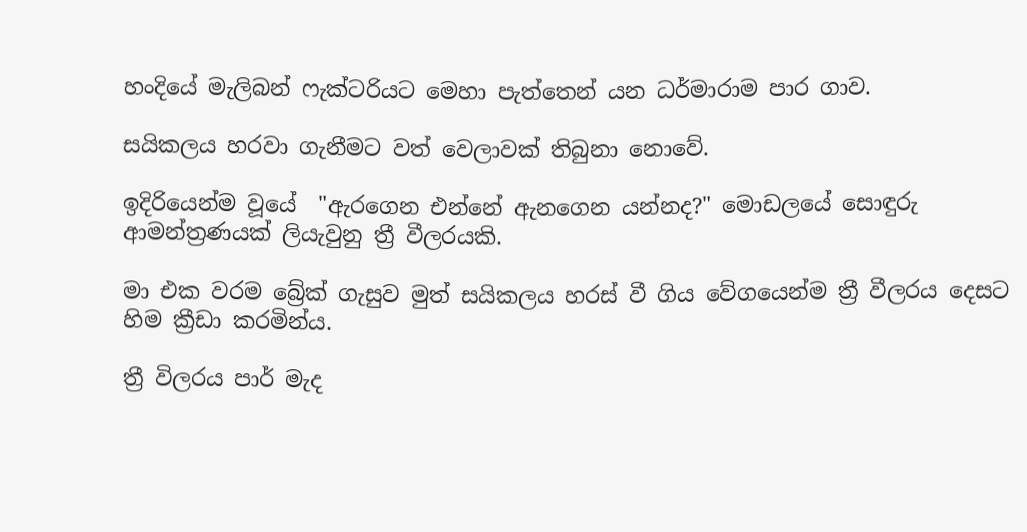හංදියේ මැලිබන් ෆැක්ටරියට මෙහා පැත්තෙන් යන ධර්මාරාම පාර ගාව.

සයිකලය හරවා ගැනීමට වත් වෙලාවක් තිබුනා නොවේ.

ඉදිරියෙන්ම වූයේ  "ඇරගෙන එන්නේ ඇනගෙන යන්නද?" මොඩලයේ සොඳුරු ආමන්ත්‍රණයක් ලියැවුනු ත්‍රී වීලරයකි.

මා එක වරම බ්‍රේක් ගැසුව මුත් සයිකලය හරස් වී ගිය වේගයෙන්ම ත්‍රී වීලරය දෙසට හිම ක්‍රීඩා කරමින්ය.

ත්‍රී විලරය පාර් මැද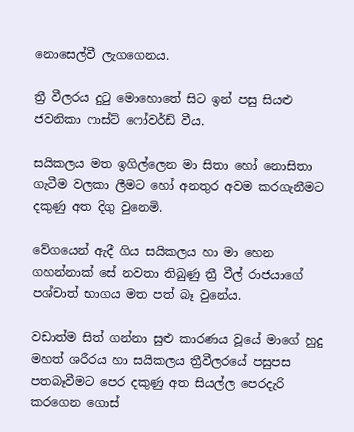නොසෙල්වී ලැගගෙනය.

ත්‍රී වීලරය දුටු මොහොතේ සිට ඉන් පසු සියළු ජවනිකා ෆාස්ට් ෆෝවර්ඩ් වීය.

සයිකලය මත ඉගිල්ලෙන මා සිතා හෝ නොසිතා ගැටීම වලකා ලීමට හෝ අනතුර අවම කරගැනීමට දකුණු අත දිගු වුනෙමි.

වේගයෙන් ඇදී ගිය සයිකලය හා මා හෙන ගහන්නාක් සේ නවතා තිබුණු ත්‍රී වීල් රාජයාගේ පශ්චාත් භාගය මත පත් බෑ වුනේය.

වඩාත්ම සිත් ගන්නා සුළු කාරණය වූයේ මාගේ හුදු මහත් ශරීරය හා සයිකලය ත්‍රීවීලරයේ පසුපස පතබෑවීමට පෙර දකුණු අත සියල්ල පෙරදැරි කරගෙන ගොස්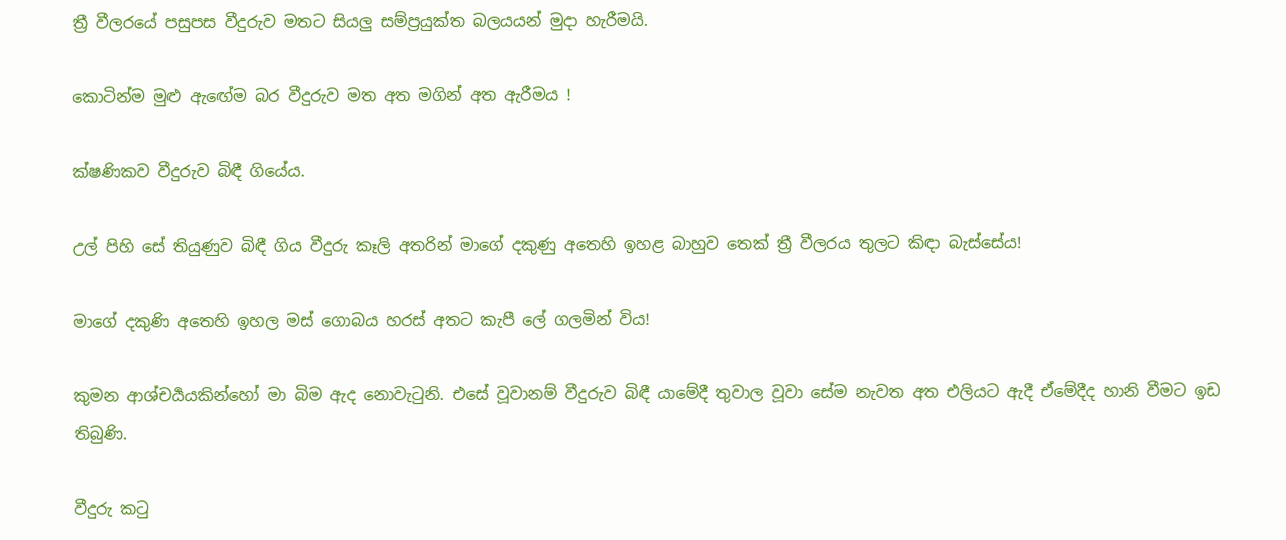ත්‍රී වීලරයේ පසුපස වීදුරුව මතට සියලු සම්ප්‍රයුක්ත බලයයන් මුදා හැරීමයි.

කොටින්ම මුළු ඇඟේම බර වීදුරුව මත අත මගින් අත ඇරීමය !

ක්ෂණිකව වීදුරුව බිඳී ගියේය.

උල් පිහි සේ තියුණුව බිඳී ගිය වීදුරු කෑලි අතරින් මාගේ දකුණු අතෙහි ඉහළ බාහුව තෙක් ත්‍රී වීලරය තුලට කිඳා බැස්සේය!

මාගේ දකුණි අතෙහි ඉහල මස් ගොබය හරස් අතට කැපී ලේ ගලමින් විය!

කුමන ආශ්චර්‍යයකින්හෝ මා බිම ඇද නොවැටුනි. එසේ වූවානම් වීදුරුව බිඳී යාමේදී තුවාල වූවා සේම නැවත අත එලියට ඇදී ඒමේදීද හානි වීමට ඉඩ තිබුණි.

වීදුරු කටු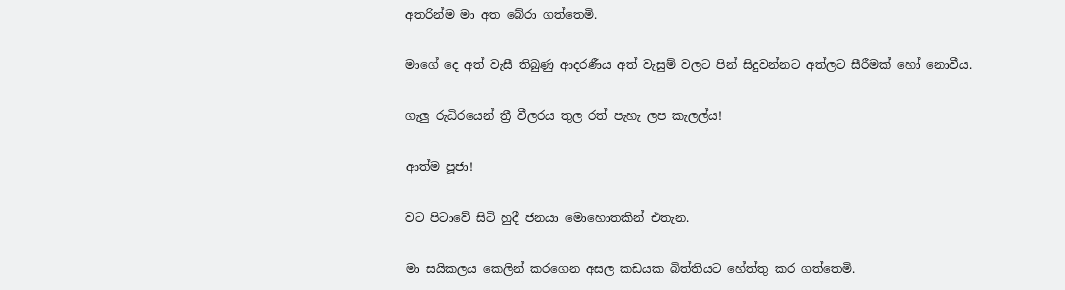අතරින්ම මා අත බේරා ගත්තෙමි.

මාගේ දෙ අත් වැසී තිබුණු ආදරණීය අත් වැසුම් වලට පින් සිදුවන්නට අත්ලට සීරීමක් හෝ නොවීය.

ගැලු රුධිරයෙන් ත්‍රී වීලරය තුල රත් පැහැ ලප කැලල්ය!

ආත්ම පූජා!

වට පිටාවේ සිටි හුදී ජනයා මොහොතකින් එතැන.

මා සයිකලය කෙලින් කරගෙන අසල කඩයක බිත්තියට හේත්තු කර ගත්තෙමි.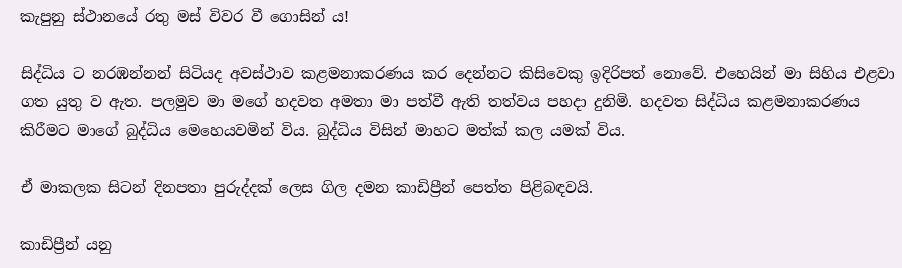කැපුනු ස්ථානයේ රතු මස් විවර වී ගොසින් ය!

සිද්ධිය ට නරඹන්නන් සිටියද අවස්ථාව කළමනාකරණය කර දෙන්නට කිසිවෙකු ඉදිරිපත් නොවේ. එහෙයින් මා සිහිය එළවා ගත යුතු ව ඇත. පලමුව මා මගේ හදවත අමතා මා පත්වී ඇති තත්වය පහදා දුනිමි. හදවත සිද්ධිය කළමනාකරණය කිරීමට මාගේ බුද්ධිය මෙහෙයවමින් විය. බුද්ධිය විසින් මාහට මත්ක් කල යමක් විය.

ඒ මාකලක සිටන් දිනපතා පුරුද්දක් ලෙස ගිල දමන කාඩිප්‍රීන් පෙත්ත පිළිබඳවයි.

කාඩිප්‍රීන් යනු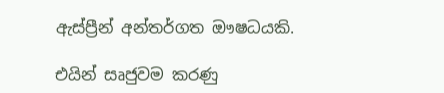ඇස්ප්‍රීන් අන්තර්ගත ඖෂධයකි.

එයින් සෘජුවම කරණු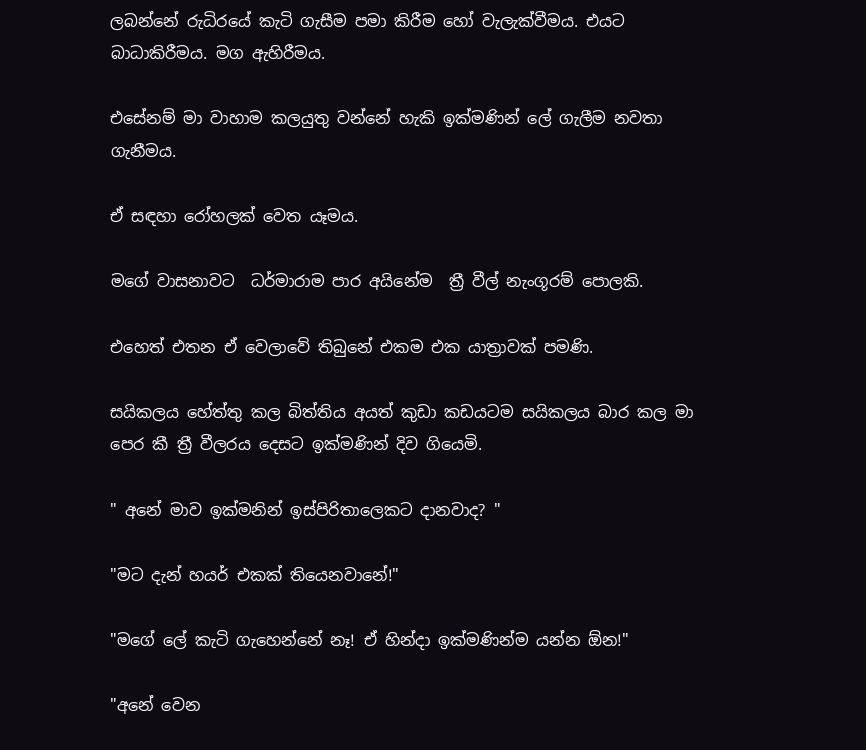ලබන්නේ රුධිරයේ කැටි ගැසීම පමා කිරීම හෝ වැලැක්වීමය. එයට බාධාකිරීමය. මග ඇහිරීමය.

එසේනම් මා වාහාම කලයුතු වන්නේ හැකි ඉක්මණින් ලේ ගැලීම නවතා ගැනීමය.

ඒ සඳහා රෝහලක් වෙත යෑමය.

මගේ වාසනාවට  ධර්මාරාම පාර අයිනේම  ත්‍රී වීල් නැංගූරම් පොලකි.

එහෙත් එතන ඒ වෙලාවේ තිබුනේ එකම එක යාත්‍රාවක් පමණි.

සයිකලය හේත්තු කල බිත්තිය අයත් කුඩා කඩයටම සයිකලය බාර කල මා පෙර කී ත්‍රී වීලරය දෙසට ඉක්මණින් දිව ගියෙමි.

" අනේ මාව ඉක්මනින් ඉස්පිරිතාලෙකට දානවාද? "

"මට දැන් හයර් එකක් තියෙනවානේ!"

"මගේ ලේ කැටි ගැහෙන්නේ නෑ! ඒ හින්දා ඉක්මණින්ම යන්න ඕන!"

"අනේ වෙන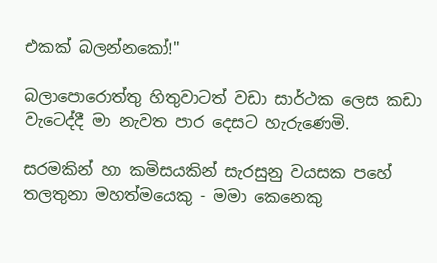එකක් බලන්නකෝ!"

බලාපොරොත්තු හිතුවාටත් වඩා සාර්ථක ලෙස කඩා වැටෙද්දී මා නැවත පාර දෙසට හැරුණෙමි.

සරමකින් හා කමිසයකින් සැරසුනු වයසක පහේ තලතුනා මහත්මයෙකු - මමා කෙනෙකු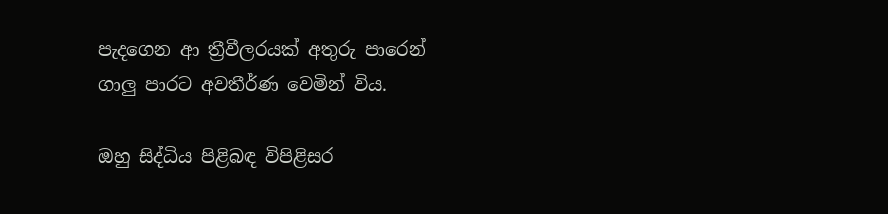පැදගෙන ආ ත්‍රීවීලරයක් අතුරු පාරෙන් ගාලු පාරට අවතීර්ණ වෙමින් විය.

ඔහු සිද්ධිය පිළිබඳ විපිළිසර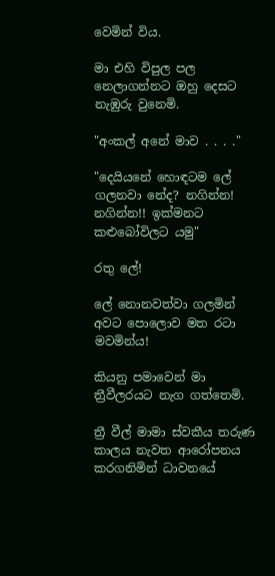වෙමින් විය.

මා එහි විපුල පල නෙලාගන්නට ඔහු දෙසට නැඹුරු වුනෙමි.

"අංකල් අනේ මාව . . . ."

"දෙයියනේ හොඳටම ලේ ගලනවා නේද? නගින්න! නගින්න!! ඉක්මනට කළුබෝවිලට යමු"

රතු ලේ!

ලේ නොනවත්වා ගලමින් අවට පොලොව මත රටා මවමින්ය!

කියනු පමාවෙන් මා ත්‍රීවීලරයට නැග ගත්තෙමි.

ත්‍රී වීල් මාමා ස්වකීය තරුණ කාලය නැවත ආරෝපනය කරගනිමින් ධාවනයේ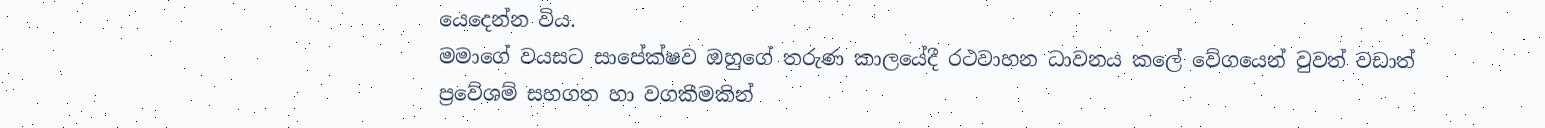යෙදෙන්න විය.
මමාගේ වයසට සාපේක්ෂව ඔහුගේ තරුණ කාලයේදී රථවාහන ධාවනය කලේ වේගයෙන් වුවත් වඩාත් ප්‍රවේශම් සහගත හා වගකීමකින්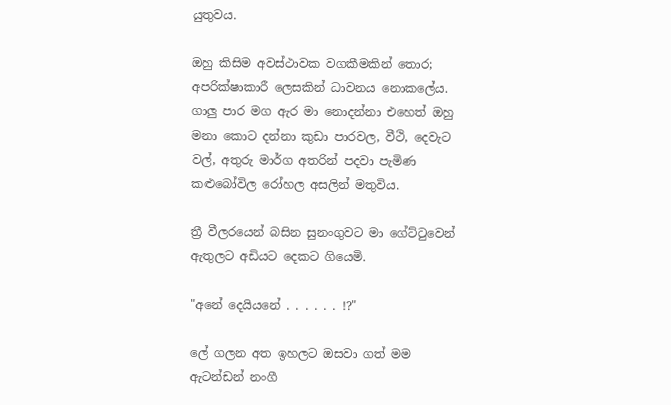යුතුවය.

ඔහු කිසිම අවස්ථාවක වගකීමකින් තොර; අපරික්ෂාකාරී ලෙසකින් ධාවනය නොකලේය.
ගාලු පාර මග ඇර මා නොදන්නා එහෙත් ඔහු මනා කොට දන්නා කුඩා පාරවල, වීථි, දෙවැට වල්, අතුරු මාර්ග අතරින් පදවා පැමිණ කළුබෝවිල රෝහල අසලින් මතුවිය.

ත්‍රී වීලරයෙන් බසින සුනංගුවට මා ගේට්ටුවෙන් ඇතුලට අඩියට දෙකට ගියෙමි.

"අනේ දෙයියනේ . . . . . . !?"

ලේ ගලන අත ඉහලට ඔසවා ගත් මම ඇටන්ඩන් නංගී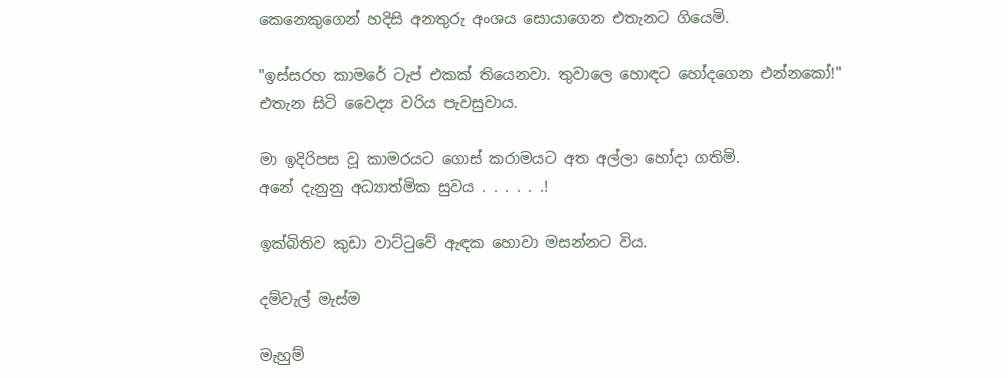කෙනෙකුගෙන් හදිසි අනතුරු අංශය සොයාගෙන එතැනට ගියෙමි.

"ඉස්සරහ කාමරේ ටැප් එකක් තියෙනවා. තුවාලෙ හොඳට හෝදගෙන එන්නකෝ!"
එතැන සිටි වෛද්‍ය වරිය පැවසුවාය.

මා ඉදිරිපස වූ කාමරයට ගොස් කරාමයට අත අල්ලා හෝදා ගතිමි.
අනේ දැනුනු අධ්‍යාත්මික සුවය . . . . . .!

ඉක්බිතිව කුඩා වාට්ටුවේ ඇඳක හොවා මසන්නට විය.

දම්වැල් මැස්ම

මැහුම්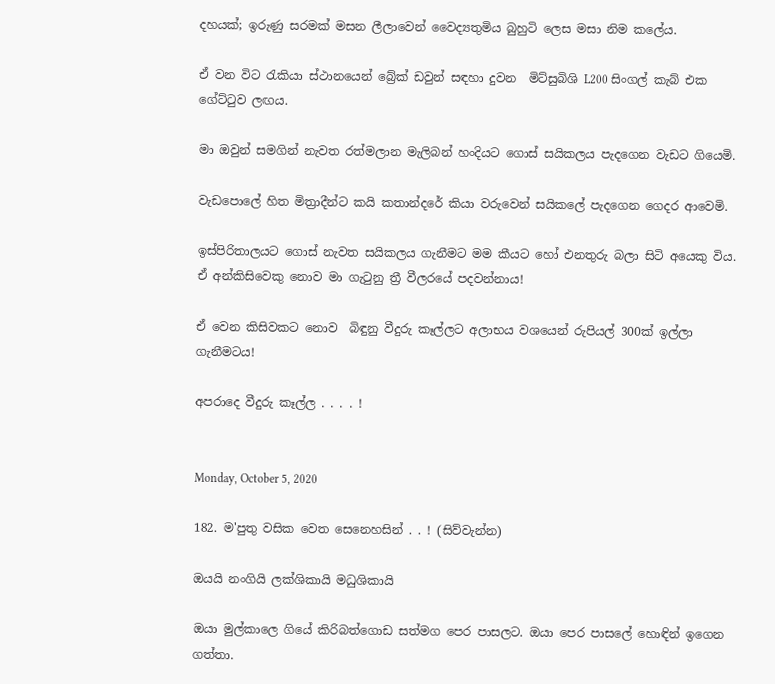දහයක්; ඉරුණු සරමක් මසන ලීලාවෙන් වෛද්‍යතුමිය බුහුටි ලෙස මසා නිම කලේය.

ඒ වන විට රැකියා ස්ථානයෙන් බ්‍රේක් ඩවුන් සඳහා දුවන  මිට්සුබිශි L200 සිංගල් කැබ් එක ගේට්ටුව ලඟය.

මා ඔවුන් සමගින් නැවත රත්මලාන මැලිබන් හංදියට ගොස් සයිකලය පැදගෙන වැඩට ගියෙමි.

වැඩපොලේ හිත මිත්‍රාදීන්ට කයි කතාන්දරේ කියා වරුවෙන් සයිකලේ පැදගෙන ගෙදර ආවෙමි.

ඉස්පිරිතාලයට ගොස් නැවත සයිකලය ගැනීමට මම කීයට හෝ එනතුරු බලා සිටි අයෙකු විය.
ඒ අන්කිසිවෙකු නොව මා ගැටුනු ත්‍රී වීලරයේ පදවන්නාය!

ඒ වෙන කිසිවකට නොව  බිඳුනු වීදුරු කෑල්ලට අලාභය වශයෙන් රුපියල් 300ක් ඉල්ලා ගැනීමටය!

අපරාදෙ වීදුරු කෑල්ල . . . . !


Monday, October 5, 2020

182. ම'පුතු වසික වෙත සෙනෙහසින් . . ! (සිව්වැන්න)

ඔයයි නංගියි ලක්ශිකායි මධුශිකායි

ඔයා මුල්කාලෙ ගියේ කිරිබත්ගොඩ සත්මග පෙර පාසලට. ඔයා පෙර පාසලේ හොඳින් ඉගෙන ගත්තා.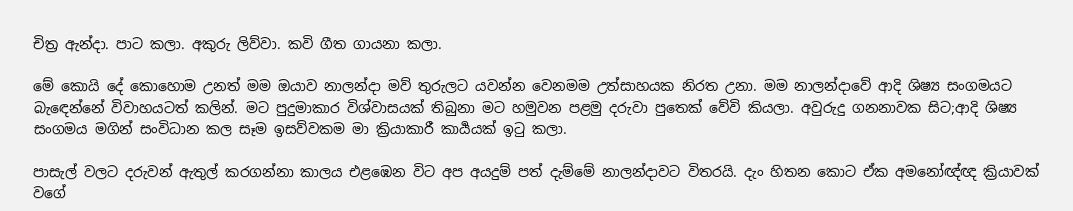චිත්‍ර ඇන්දා. පාට කලා. අකුරු ලිව්වා. කවි ගීත ගායනා කලා.

මේ කොයි දේ කොහොම උනත් මම ඔයාව නාලන්දා මව් තුරුලට යවන්න වෙනමම උත්සාහයක නිරත උනා. මම නාලන්දාවේ ආදි ශිෂ්‍ය සංගමයට බැඳෙන්නේ විවාහයටත් කලින්. මට පුදුමාකාර විශ්වාසයක් තිබුනා මට හමුවන පළමු දරුවා පුතෙක් වේවි කියලා. අවුරුදු ගනනාවක සිට;ආදි ශිෂ්‍ය සංගමය මගින් සංවිධාන කල සෑම ඉසව්වකම මා ක්‍රියාකාරී කාර්‍යයක් ඉටු කලා.

පාසැල් වලට දරුවන් ඇතුල් කරගන්නා කාලය එළඹෙන විට අප අයදුම් පත් දැම්මේ නාලන්දාවට විතරයි. දැං හිතන කොට ඒක අමනෝඥ්ඥ ක්‍රියාවක් වගේ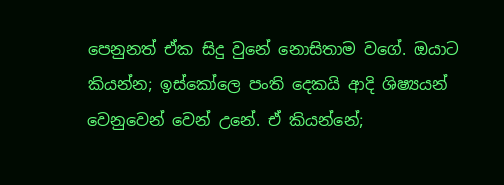පෙනුනත් ඒක සිදු වුනේ නොසිතාම වගේ. ඔයාට කියන්න; ඉස්කෝලෙ පංති දෙකයි ආදි ශිෂ්‍යයන් වෙනුවෙන් වෙන් උනේ. ඒ කියන්නේ;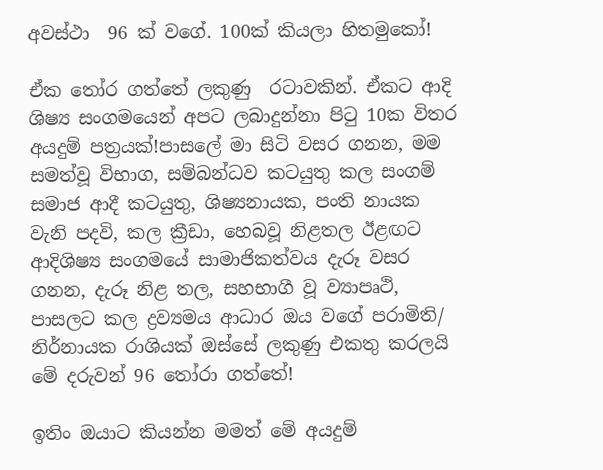අවස්ථා  96 ක් වගේ. 100ක් කියලා හිතමුකෝ!

ඒක තෝර ගත්තේ ලකුණු  රටාවකින්. ඒකට ආදි ශිෂ්‍ය සංගමයෙන් අපට ලබාදුන්නා පිටු 10ක විතර අයදුම් පත්‍රයක්!පාසලේ මා සිටි වසර ගනන, මම සමත්වූ විභාග, සම්බන්ධව කටයුතු කල සංගම් සමාජ ආදී කටයුතු, ශිෂ්‍යනායක, පංති නායක වැනි පදවි, කල ක්‍රීඩා, හෙබවූ නිළතල ඊළඟට ආදිශිෂ්‍ය සංගමයේ සාමාජිකත්වය දැරූ වසර ගනන, දැරූ නිළ තල, සහභාගී වූ ව්‍යාපෘථි, පාසලට කල ද්‍රව්‍යමය ආධාර ඔය වගේ පරාමිති/ නිර්නායක රාශියක් ඔස්සේ ලකුණු එකතු කරලයි මේ දරුවන් 96 තෝරා ගත්තේ!

ඉතිං ඔයාට කියන්න මමත් මේ අයදුම්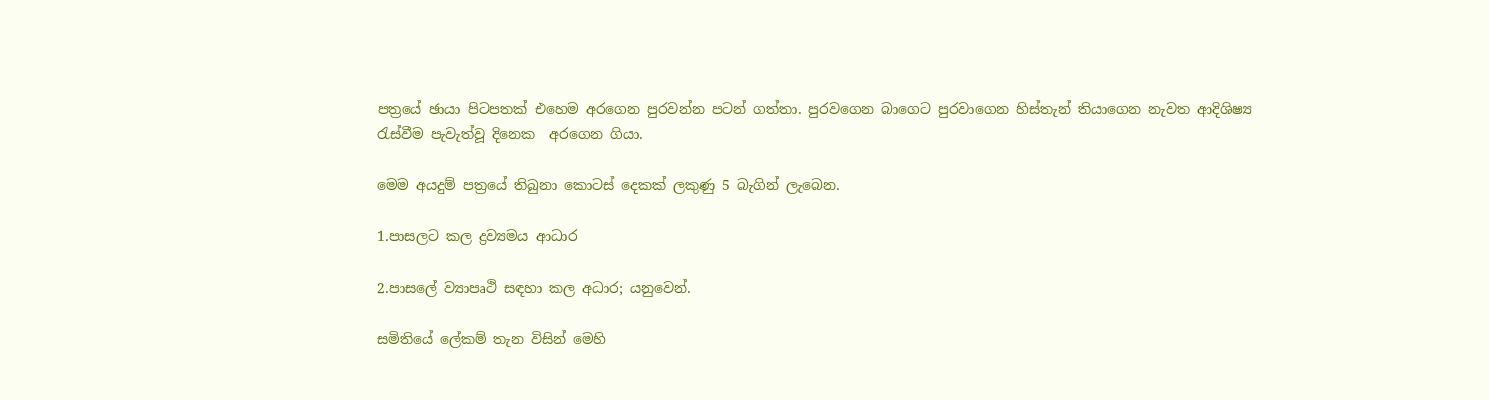පත්‍රයේ ඡායා පිටපතක් එහෙම අරගෙන පුරවන්න පටන් ගත්තා. පුරවගෙන බාගෙට පුරවාගෙන හිස්තැන් තියාගෙන නැවත ආදිශිෂ්‍ය රැස්වීම පැවැත්වූ දිනෙක  අරගෙන ගියා.

මෙම අයදුම් පත්‍රයේ තිබුනා කොටස් දෙකක් ලකුණු 5 බැගින් ලැබෙන.

1.පාසලට කල ද්‍රව්‍යමය ආධාර

2.පාසලේ ව්‍යාපෘථි සඳහා කල අධාර; යනුවෙන්.

සමිතියේ ලේකම් තැන විසින් මෙහි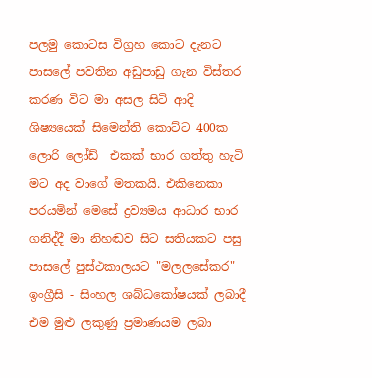පලමු කොටස විග්‍රහ කොට දැනට පාසලේ පවතින අඩුපාඩු ගැන විස්තර කරණ විට මා අසල සිටි ආදි ශිෂ්‍යයෙක් සිමෙන්ති කොට්ට 400ක ලොරි ලෝඩ්  එකක් භාර ගත්තු හැටි මට අද වාගේ මතකයි. එකිනෙකා පරයමින් මෙසේ ද්‍රව්‍යමය ආධාර භාර ගනිද්දී මා නිහඬව සිට සතියකට පසු පාසලේ පුස්ථකාලයට "මලලසේකර" ඉංග්‍රීසි - සිංහල ශබ්ධකෝෂයක් ලබාදී එම මුළු ලකුණු ප්‍රමාණයම ලබා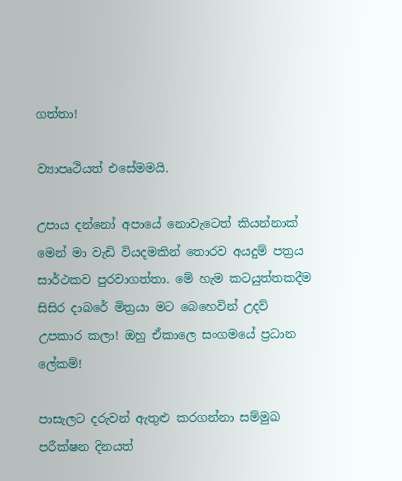ගත්තා!

ව්‍යාපෘථියත් එසේමමයි.

උපාය දන්නෝ අපායේ නොවැටෙත් කියන්නාක් මෙන් මා වැඩි වියදමකින් තොරව අයදුම් පත්‍රය සාර්ථකව පුරවාගත්තා. මේ හැම කටයුත්තකදීම සිසිර දාබරේ මිත්‍රයා මට බෙහෙවින් උදව් උපකාර කලා! ඔහු ඒකාලෙ සංගමයේ ප්‍රධාන ලේකම්!

පාසැලට දරුවන් ඇතුළු කරගන්නා සම්මුඛ පරීක්ෂන දිනයත්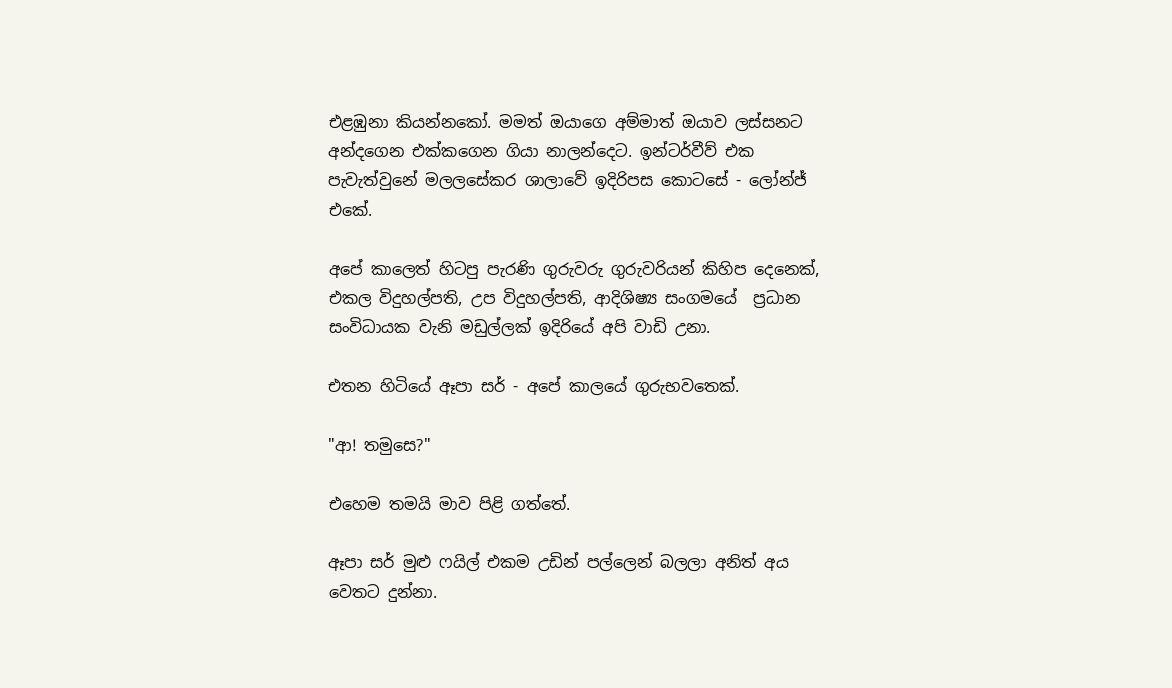එළඹුනා කියන්නකෝ. මමත් ඔයාගෙ අම්මාත් ඔයාව ලස්සනට අන්දගෙන එක්කගෙන ගියා නාලන්දෙට. ඉන්ටර්වීව් එක පැවැත්වුනේ මලලසේකර ශාලාවේ ඉදිරිපස කොටසේ - ලෝන්ජ් එකේ.

අපේ කාලෙත් හිටපු පැරණි ගුරුවරු ගුරුවරියන් කිහිප දෙනෙක්, එකල විදුහල්පති, උප විදුහල්පති, ආදිශිෂ්‍ය සංගමයේ  ප්‍රධාන සංවිධායක වැනි මඩුල්ලක් ඉදිරියේ අපි වාඩි උනා.

එතන හිටියේ ඈපා සර් - අපේ කාලයේ ගුරුභවතෙක්.

"ආ! තමුසෙ?"

එහෙම තමයි මාව පිළි ගත්තේ.

ඈපා සර් මුළු ෆයිල් එකම උඩින් පල්ලෙන් බලලා අනිත් අය වෙතට දුන්නා.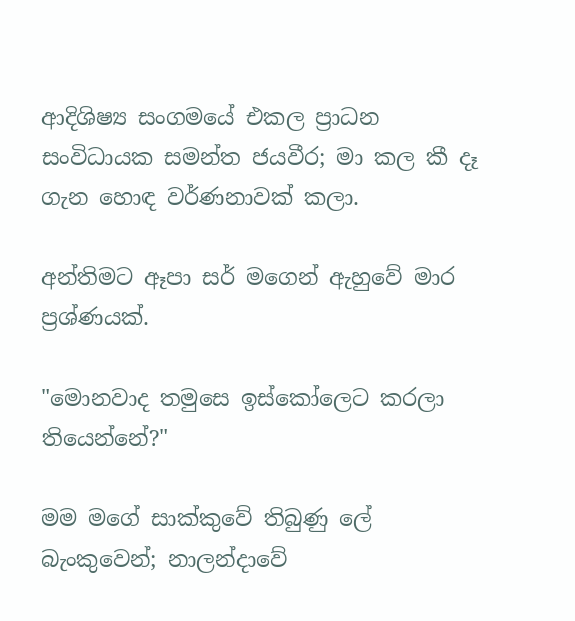ආදිශිෂ්‍ය සංගමයේ එකල ප්‍රාධන සංවිධායක සමන්ත ජයවීර; මා කල කී දෑ ගැන හොඳ වර්ණනාවක් කලා.

අන්තිමට ඈපා සර් මගෙන් ඇහුවේ මාර ප්‍රශ්ණයක්.

"මොනවාද තමුසෙ ඉස්කෝලෙට කරලා තියෙන්නේ?"

මම මගේ සාක්කුවේ තිබුණු ලේ බැංකුවෙන්; නාලන්දාවේ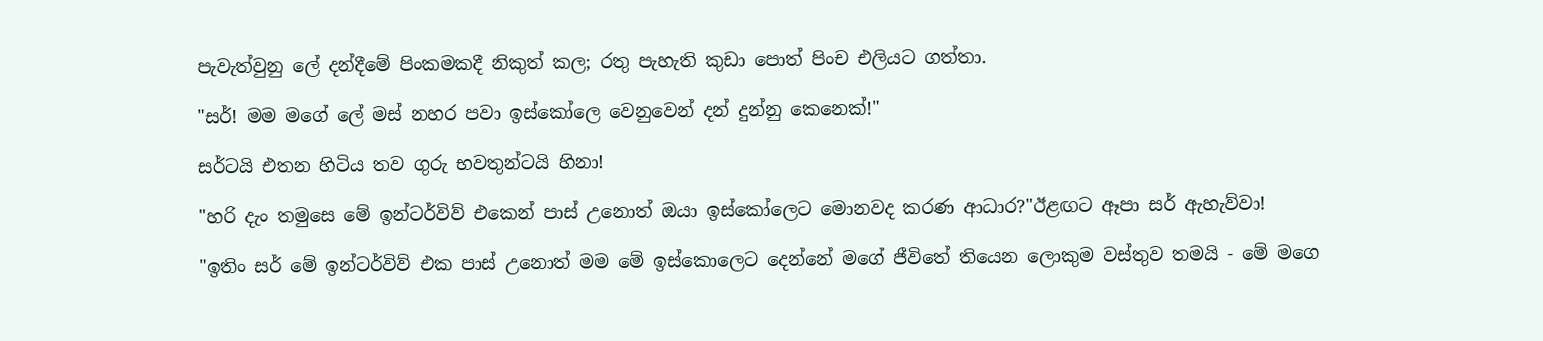පැවැත්වුනු ලේ දන්දීමේ පිංකමකදී නිකුත් කල; රතු පැහැති කුඩා පොත් පිංච එලියට ගත්තා.

"සර්! මම මගේ ලේ මස් නහර පවා ඉස්කෝලෙ වෙනුවෙන් දන් දුන්නු කෙනෙක්!"

සර්ටයි එතන හිටිය තව ගුරු භවතුන්ටයි හිනා!

"හරි දැං තමුසෙ මේ ඉන්ටර්විව් එකෙන් පාස් උනොත් ඔයා ඉස්කෝලෙට මොනවද කරණ ආධාර?"ඊළඟට ඈපා සර් ඇහැව්වා!

"ඉතිං සර් මේ ඉන්ටර්විව් එක පාස් උනොත් මම මේ ඉස්කොලෙට දෙන්නේ මගේ ජීවිතේ තියෙන ලොකුම වස්තුව තමයි - මේ මගෙ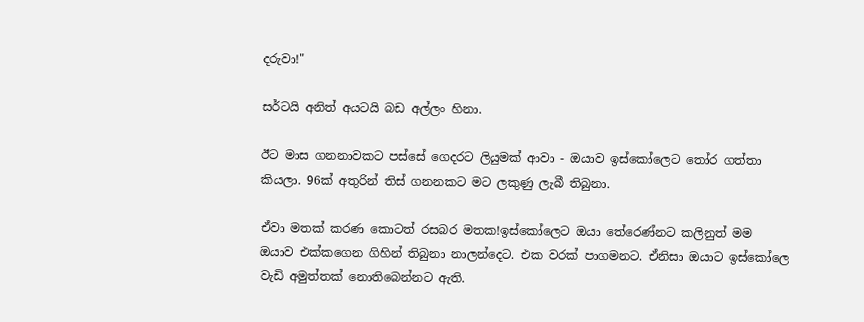දරුවා!"

සර්ටයි අනිත් අයටයි බඩ අල්ලං හිනා.

ඊට මාස ගනනාවකට පස්සේ ගෙදරට ලියුමක් ආවා - ඔයාව ඉස්කෝලෙට තෝර ගත්තා කියලා. 96ක් අතුරින් තිස් ගනනකට මට ලකුණු ලැබී තිබුනා.

ඒවා මතක් කරණ කොටත් රසබර මතක!ඉස්කෝලෙට ඔයා තේරෙණ්නට කලිනුත් මම ඔයාව එක්කගෙන ගිහින් තිබුනා නාලන්දෙට. එක වරක් පාගමනට. ඒනිසා ඔයාට ඉස්කෝලෙ වැඩි අමුත්තක් නොතිබෙන්නට ඇති.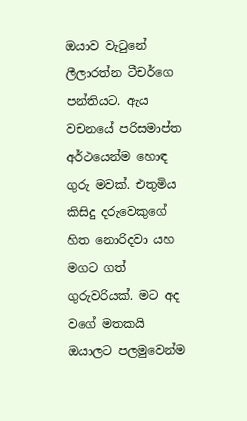ඔයාව වැටුනේ ලීලාරත්න ටීචර්ගෙ පන්තියට. ඇය වචනයේ පරිසමාප්ත අර්ථයෙන්ම හොඳ ගුරු මවක්. එතුමිය කිසිදු දරුවෙකුගේ හිත නොරිදවා යහ මගට ගත් ගුරුවරියක්. මට අද වගේ මතකයි ඔයාලට පලමුවෙන්ම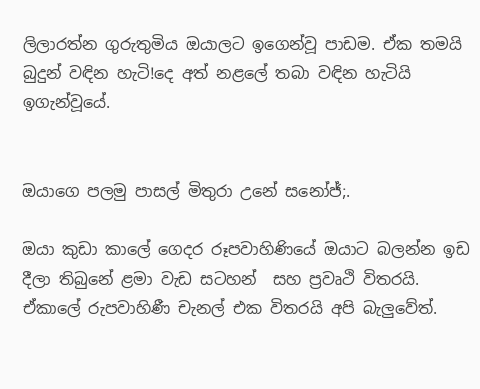ලිලාරත්න ගුරුතුමිය ඔයාලට ඉගෙන්වූ පාඩම. ඒක තමයි බුදුන් වඳින හැටි!දෙ අත් නළලේ තබා වඳින හැටියි ඉගැන්වූයේ.


ඔයාගෙ පලමු පාසල් මිතුරා උනේ සනෝජ්;.

ඔයා කුඩා කාලේ ගෙදර රූපවාහිණියේ ඔයාට බලන්න ඉඩ දීලා තිබුනේ ළමා වැඩ සටහන්  සහ ප්‍රවෘථි විතරයි. ඒකාලේ රුපවාහිණී චැනල් එක විතරයි අපි බැලුවේත්.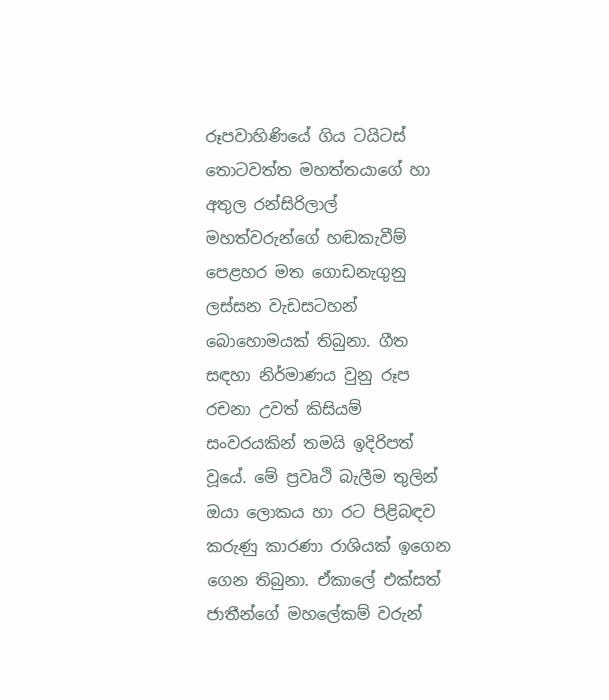රූපවාහිණියේ ගිය ටයිටස් තොටවත්ත මහත්තයාගේ හා අතුල රන්සිරිලාල් මහත්වරුන්ගේ හඬකැවීම් පෙළහර මත ගොඩනැගුනු ලස්සන වැඩසටහන් බොහොමයක් තිබුනා. ගීත සඳහා නිර්මාණය වුනු රූප රචනා උවත් කිසියම් සංවරයකින් තමයි ඉදිරිපත් වූයේ. මේ ප්‍රවෘථි බැලීම තුලින් ඔයා ලොකය හා රට පිළිබඳව කරුණු කාරණා රාශියක් ඉගෙන ගෙන තිබුනා. ඒකාලේ එක්සත් ජාතීන්ගේ මහලේකම් වරුන්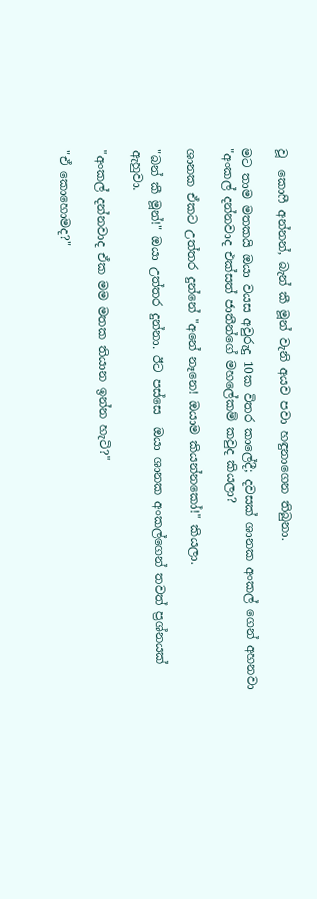වූ  කොෆී අන්නන්, බැන් කී මූන් වැනි අයව පවා හඳුනාගෙන තිබුනා.

මට තාම මතකයි ඔයා වයස අවුරුදු 10ක විතර කාලේදී; දවසක් ශානක අංකල් ගෙන් අහනවා "අංකල් දන්නවාද එක්සත් ජාතීන්ගේ මහලේකම් කවුද කියලා?

ශානක ඒකට උත්තර දුන්නේ "අනේ නෑනෙ! ඔයාම කියන්නකෝ!" කියලා.

"බන් කී මූන්!" ඔයා උත්තර දුන්නා. ඊට පස්සෙ  ඔයා ශානක අංකල්ගෙන් තවත් ප්‍රශ්නයක් ඇහුවා.

"අංකල් දන්නවාද ඒක මම මතක තියාන ඉන්න හැටි?"

"ඒ කොහොමද?"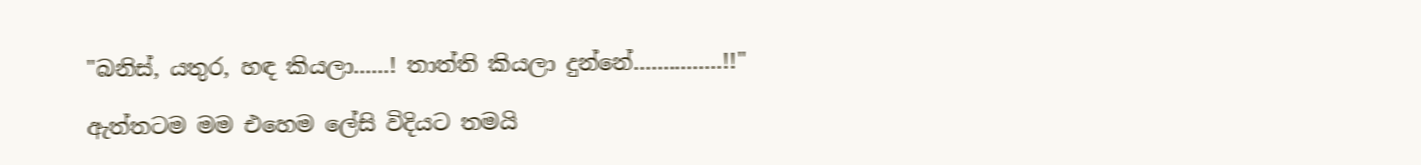"බනිස්, යතුර, හඳ කියලා......! තාත්ති කියලා දුන්නේ...............!!"

ඇත්තටම මම එහෙම ලේසි විදියට තමයි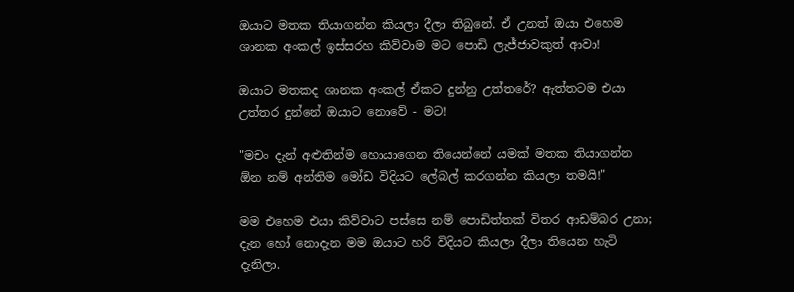ඔයාට මතක තියාගන්න කියලා දීලා තිබුනේ. ඒ උනත් ඔයා එහෙම ශානක අංකල් ඉස්සරහ කිව්වාම මට පොඩි ලැජ්ජාවකුත් ආවා!

ඔයාට මතකද ශානක අංකල් ඒකට දුන්නු උත්තරේ? ඇත්තටම එයා උත්තර දුන්නේ ඔයාට නොවේ - මට!

"මචං දැන් අළුතින්ම හොයාගෙන තියෙන්නේ යමක් මතක තියාගන්න ඕන නම් අන්තිම මෝඩ විදියට ලේබල් කරගන්න කියලා තමයි!"

මම එහෙම එයා කිව්වාට පස්සෙ නම් පොඩිත්තක් විතර ආඩම්බර උනා; දැන හෝ නොදැන මම ඔයාට හරි විදියට කියලා දීලා තියෙන හැටි දැනිලා.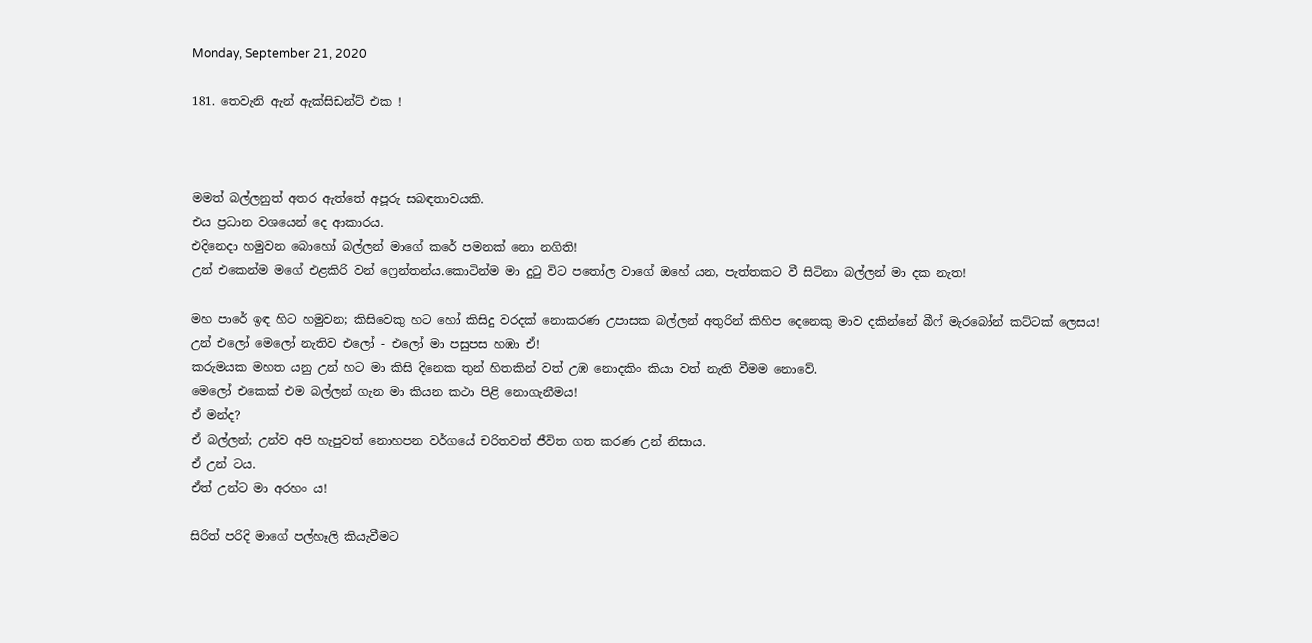Monday, September 21, 2020

181. තෙවැනි ඇන් ඇක්සිඩන්ට් එක !



මමත් බල්ලනුත් අතර ඇත්තේ අපූරු සබඳතාවයකි.
එය ප්‍රධාන වශයෙන් දෙ ආකාරය.
එදිනෙදා හමුවන බොහෝ බල්ලන් මාගේ කරේ පමනක් නො නගිති!
උන් එකෙන්ම මගේ එළකිරි වන් ෆ්‍රෙන්තන්ය.කොටින්ම මා දුටු විට පතෝල වාගේ ඔහේ යන, පැත්තකට වී සිටිනා බල්ලන් මා දක නැත!

මහ පාරේ ඉඳ හිට හමුවන; කිසිවෙකු හට හෝ කිසිදු වරදක් නොකරණ උපාසක බල්ලන් අතුරින් කිහිප දෙනෙකු මාව දකින්නේ බීෆ් මැරබෝන් කට්ටක් ලෙසය!
උන් එලෝ මෙලෝ නැතිව එලෝ - එලෝ මා පසුපස හඹා ඒ!
කරුමයක මහත යනු උන් හට මා කිසි දිනෙක තුන් හිතකින් වත් උඹ නොදකිං කියා වත් නැති වීමම නොවේ.
මෙලෝ එකෙක් එම බල්ලන් ගැන මා කියන කථා පිළි නොගැනීමය!
ඒ මන්ද?
ඒ බල්ලන්; උන්ව අපි හැපුවත් නොහපන වර්ගයේ චරිතවත් ජීවිත ගත කරණ උන් නිසාය.
ඒ උන් ටය.
ඒත් උන්ට මා අරහං ය!

සිරිත් පරිදි මාගේ පල්හෑලි කියැවීමට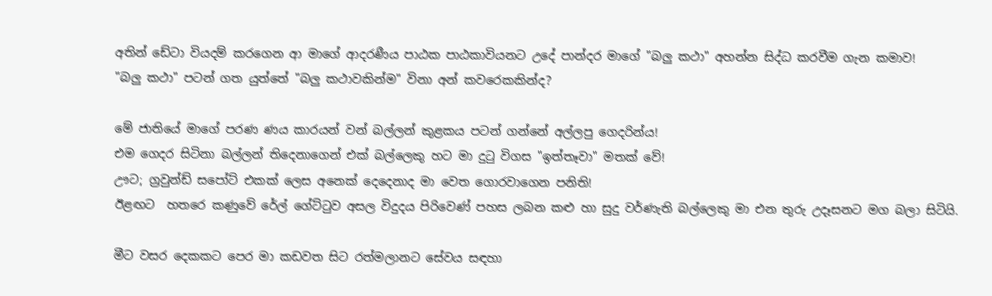අතින් ඩේටා වියදම් කරගෙන ආ මාගේ ආදරණීය පාඨක පාඨකාවියනට උදේ පාන්දර මාගේ "බලු කථා" අහන්න සිද්ධ කරවීම ගැන කමාව!
"බලු කථා" පටන් ගත යුත්තේ "බලු කථාවකින්ම" විනා අන් කවරෙකකින්ද?

මේ ජාතියේ මාගේ පරණ ණය කාරයන් වන් බල්ලන් කුළකය පටන් ගන්නේ අල්ලපු ගෙදරින්ය!
එම ගෙදර සිටිනා බල්ලන් තිදෙනාගෙන් එක් බල්ලෙකු හට මා දුටු විගස "ඉත්තෑවා" මතක් වේ!
ඌට; ග්‍රවුන්ඩ් සපෝට් එකක් ලෙස අනෙක් දෙදෙනාද මා වෙත ගොරවාගෙන පනිති!
ඊළඟට  හතරෙ කණුවේ රේල් ගේට්ටුව අසල විදුදය පිරිවෙණ් පහස ලබන කළු හා සුදු වර්ණැති බල්ලෙකු මා එන තුරු උදෑසනට මග බලා සිටියි.

මීට වසර දෙකකට පෙර මා කඩවත සිට රත්මලානට සේවය සඳහා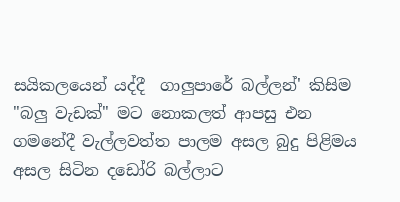සයිකලයෙන් යද්දී  ගාලුපාරේ බල්ලන්' කිසිම "බලු වැඩක්" මට නොකලත් ආපසු එන ගමනේදී වැල්ලවත්ත පාලම අසල බුදු පිළිමය අසල සිටින දඩෝරි බල්ලාට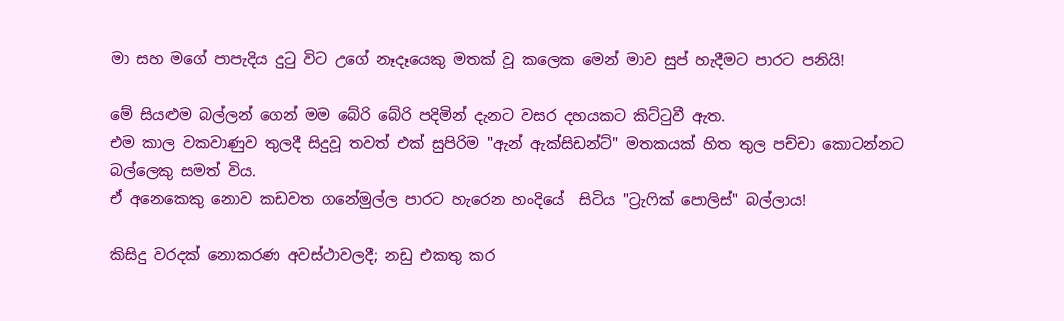මා සහ මගේ පාපැදිය දුටු විට උගේ නෑදෑයෙකු මතක් වූ කලෙක මෙන් මාව සුප් හැදීමට පාරට පනියි!

මේ සියළුම බල්ලන් ගෙන් මම බේරි බේරි පදිමින් දැනට වසර දහයකට කිට්ටුවී ඇත.
එම කාල වකවාණුව තුලදී සිදුවූ තවත් එක් සුපිරිම "ඇන් ඇක්සිඩන්ට්" මතකයක් හිත තුල පච්චා කොටන්නට බල්ලෙකු සමත් විය.
ඒ අනෙකෙකු නොව කඩවත ගනේමුල්ල පාරට හැරෙන හංදියේ  සිටිය "ට්‍රැෆික් පොලිස්" බල්ලාය!

කිසිදු වරදක් නොකරණ අවස්ථාවලදී; නඩු එකතු කර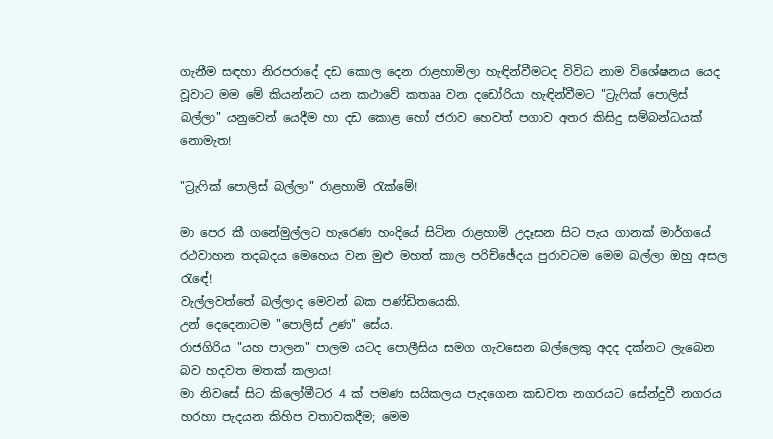ගැනීම සඳහා නිරපරාදේ දඩ කොල දෙන රාළහාමිලා හැඳින්වීමටද විවිධ නාම විශේෂනය යෙද වූවාට මම මේ කියන්නට යන කථාවේ කතෲ වන දඩෝරියා හැඳින්වීමට "ට්‍රැෆික් පොලිස් බල්ලා" යනුවෙන් යෙදීම හා දඩ කොළ හෝ ජරාව හෙවත් පගාව අතර කිසිදු සම්බන්ධයක් නොමැත!

"ට්‍රැෆික් පොලිස් බල්ලා" රාළහාමි රැක්මේ!

මා පෙර කී ගනේමුල්ලට හැරෙණ හංදියේ සිටින රාළහාමි උදෑසන සිට පැය ගානක් මාර්ගයේ රථවාහන තදබදය මෙහෙය වන මුළු මහත් කාල පරිච්ඡේදය පුරාවටම මෙම බල්ලා ඔහු අසල රැඳේ!
වැල්ලවත්තේ බල්ලාද මෙවන් බක පණ්ඩිතයෙකි.
උන් දෙදෙනාටම "පොලිස් උණ" සේය.
රාජගිරිය "යහ පාලන" පාලම යටද පොලීසිය සමග ගැවසෙන බල්ලෙකු අදද දක්නට ලැබෙන බව හදවත මතක් කලාය!
මා නිවසේ සිට කිලෝමීටර 4 ක් පමණ සයිකලය පැදගෙන කඩවත නගරයට සේන්දුවී නගරය හරහා පැදයන කිහිප වතාවකදීම; මෙම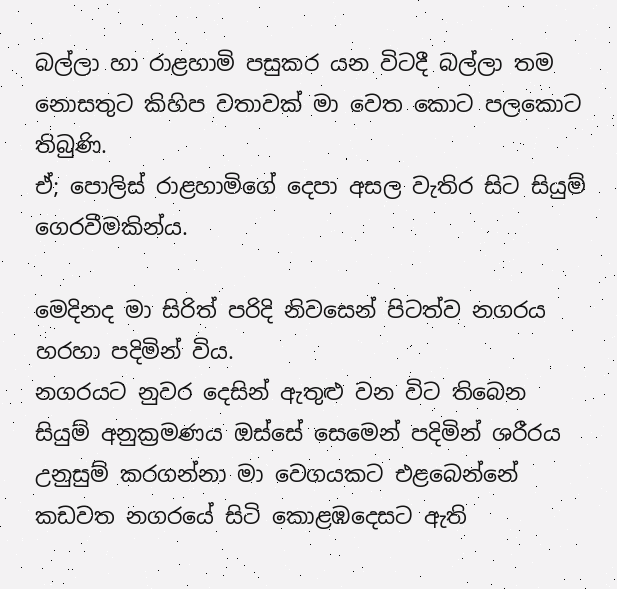බල්ලා හා රාළහාමි පසුකර යන විටදී බල්ලා තම නොසතුට කිහිප වතාවක් මා වෙත කොට පලකොට තිබුණි.
ඒ; පොලිස් රාළහාමිගේ දෙපා අසල වැතිර සිට සියුම් ගෙරවීමකින්ය.

මෙදිනද මා සිරිත් පරිදි නිවසෙන් පිටත්ව නගරය හරහා පදිමින් විය.
නගරයට නුවර දෙසින් ඇතුළු වන විට තිබෙන සියුම් අනුක්‍රමණය ඔස්සේ සෙමෙන් පදිමින් ශරීරය උනුසුම් කරගන්නා මා වෙගයකට එළබෙන්නේ කඩවත නගරයේ සිටි කොළඹදෙසට ඇති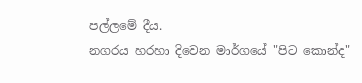පල්ලමේ දීය.
නගරය හරහා දිවෙන මාර්ගයේ "පිට කොන්ද"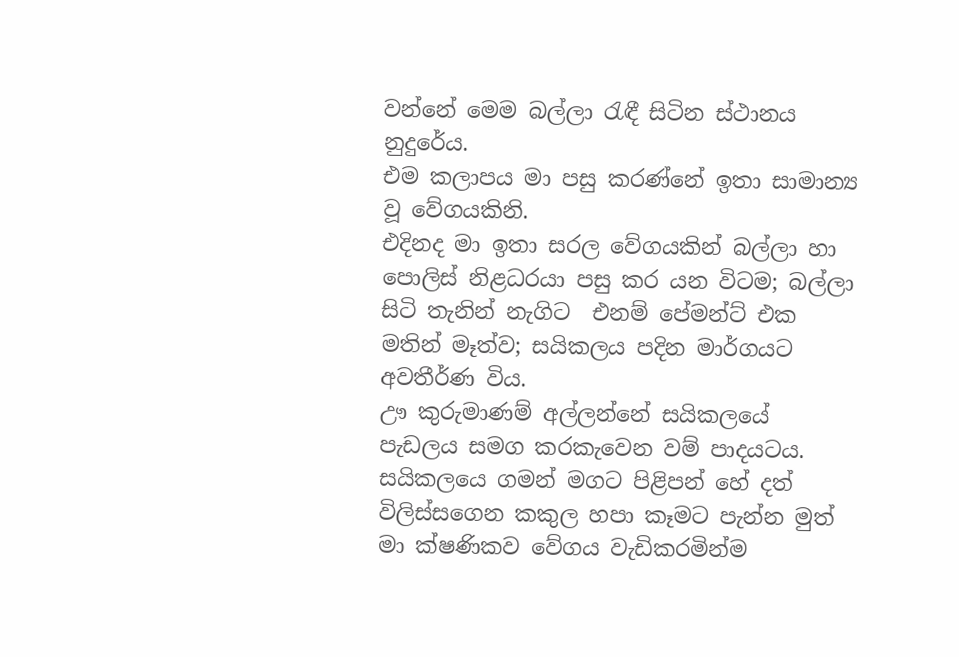වන්නේ මෙම බල්ලා රැඳී සිටින ස්ථානය නුදුරේය.
එම කලාපය මා පසු කරණ්නේ ඉතා සාමාන්‍ය වූ වේගයකිනි.
එදිනද මා ඉතා සරල වේගයකින් බල්ලා හා පොලිස් නිළධරයා පසු කර යන විටම; බල්ලා සිටි තැනින් නැගිට  එනම් පේමන්ට් එක මතින් මෑත්ව; සයිකලය පදින මාර්ගයට අවතීර්ණ විය.
ඌ කුරුමාණම් අල්ලන්නේ සයිකලයේ පැඩලය සමග කරකැවෙන වම් පාදයටය.
සයිකලයෙ ගමන් මගට පිළිපන් හේ දත් විලිස්සගෙන කකුල හපා කෑමට පැන්න මුත් මා ක්ෂණිකව වේගය වැඩිකරමින්ම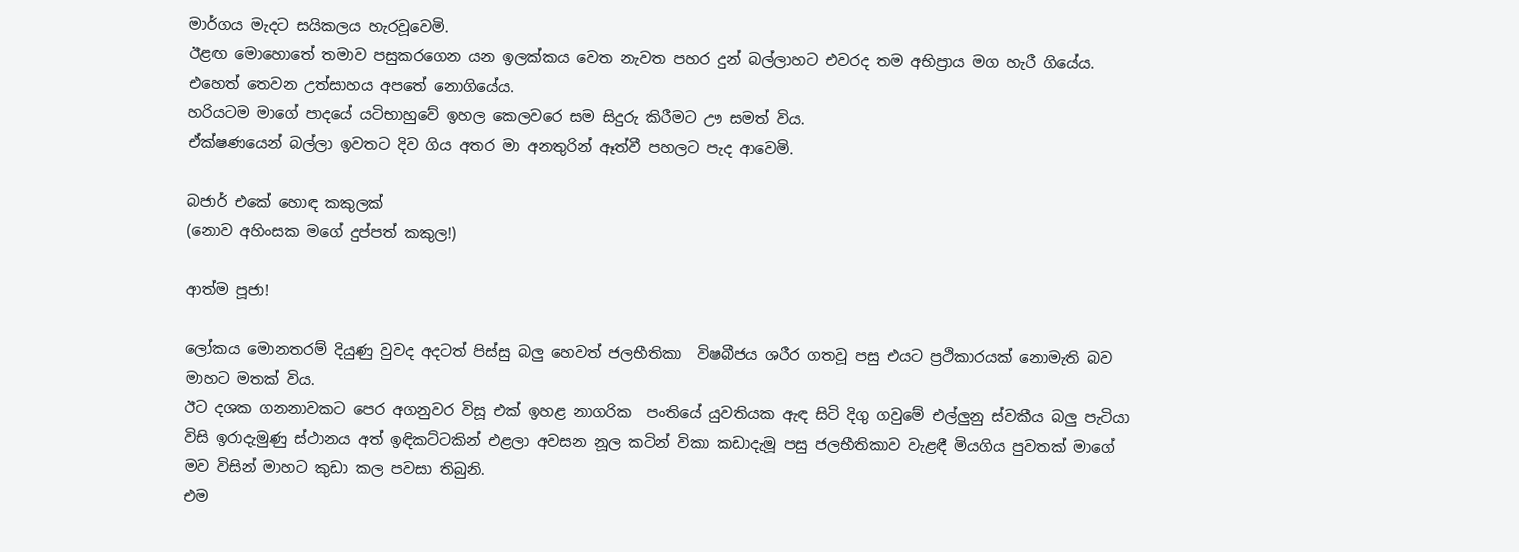මාර්ගය මැදට සයිකලය හැරවූවෙමි.
ඊළඟ මොහොතේ තමාව පසුකරගෙන යන ඉලක්කය වෙත නැවත පහර දුන් බල්ලාහට එවරද තම අභිප්‍රාය මග හැරී ගියේය.
එහෙත් තෙවන උත්සාහය අපතේ නොගියේය.
හරියටම මාගේ පාදයේ යටිභාහුවේ ඉහල කෙලවරෙ සම සිදුරු කිරීමට ඌ සමත් විය.
ඒක්ෂණයෙන් බල්ලා ඉවතට දිව ගිය අතර මා අනතුරින් ඈත්වී පහලට පැද ආවෙමි.

බජාර් එකේ හොඳ කකුලක්
(නොව අහිංසක මගේ දුප්පත් කකුල!)

ආත්ම පූජා!

ලෝකය මොනතරම් දියුණු වුවද අදටත් පිස්සු බලු හෙවත් ජලභීතිකා  විෂබීජය ශරීර ගතවූ පසු එයට ප්‍රථිකාරයක් නොමැති බව මාහට මතක් විය.
ඊට දශක ගනනාවකට පෙර අගනුවර විසූ එක් ඉහළ නාගරික  පංතියේ යුවතියක ඇඳ සිටි දිගු ගවුමේ එල්ලුනු ස්වකීය බලු පැටියා විසි ඉරාදැමුණු ස්ථානය අත් ඉඳිකට්ටකින් එළලා අවසන නූල කටින් විකා කඩාදැමූ පසු ජලභීතිකාව වැළඳී මියගිය පුවතක් මාගේ මව විසින් මාහට කුඩා කල පවසා තිබුනි.
එම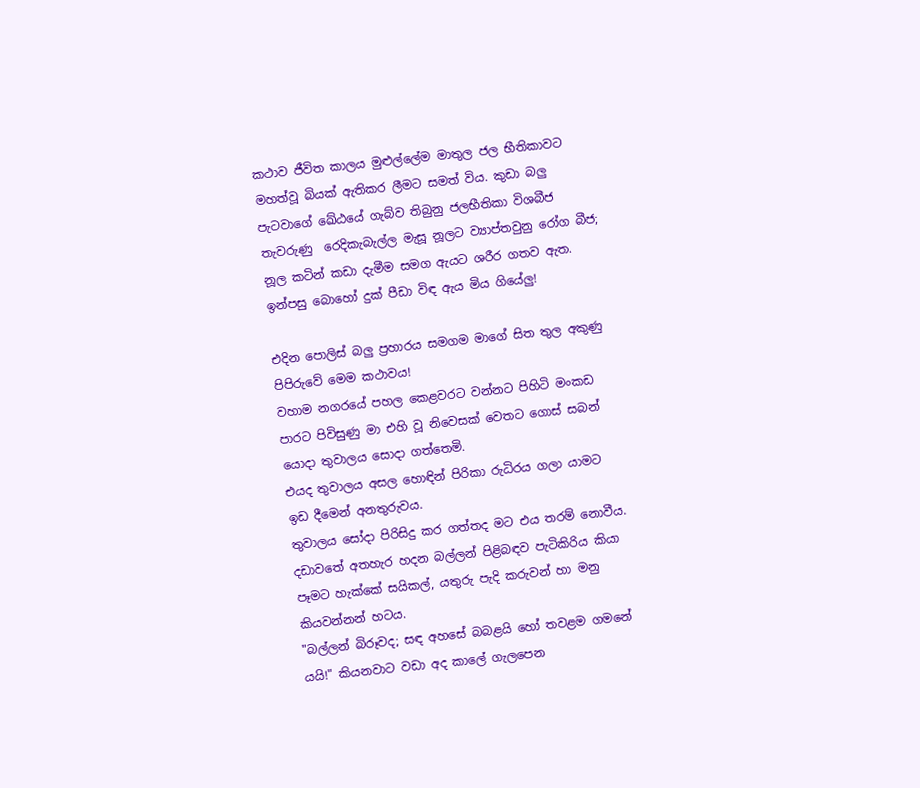කථාව ජීවිත කාලය මුළුල්ලේම මාතුල ජල භීතිකාවට මහත්වූ බියක් ඇතිකර ලීමට සමත් විය. කුඩා බලු පැටවාගේ ඛේඨයේ ගැබ්ව තිබුනු ජලභීතිකා විශබීජ තැවරුණු  රෙදිකැබැල්ල මැසූ නූලට ව්‍යාප්තවුනු රෝග බීජ; නූල කටින් කඩා දැමීම සමග ඇයට ශරීර ගතව ඇත.
ඉන්පසු බොහෝ දුක් පීඩා විඳ ඇය මිය ගියේලු!

එදින පොලිස් බලු ප්‍රහාරය සමගම මාගේ සිත තුල අකුණු පිපිරුවේ මෙම කථාවය!
වහාම නගරයේ පහල කෙළවරට වන්නට පිහිටි මංකඩ පාරට පිවිසුණු මා එහි වූ නිවෙසක් වෙතට ගොස් සබන් යොදා තුවාලය සොදා ගත්තෙමි.
එයද තුවාලය අසල හොඳින් පිරිකා රුධිරය ගලා යාමට ඉඩ දීමෙන් අනතුරුවය.
තුවාලය සෝදා පිරිසිදු කර ගත්තද මට එය තරම් නොවීය.
දඩාවතේ අතහැර හදන බල්ලන් පිළිබඳව පැටිකිරිය කියා පෑමට හැක්කේ සයිකල්, යතුරු පැදි කරුවන් හා මනු කියවන්නන් හටය.
"බල්ලන් බිරූවද; සඳ අහසේ බබළයි හෝ තවළම ගමනේ යයි!" කියනවාට වඩා අද කාලේ ගැලපෙන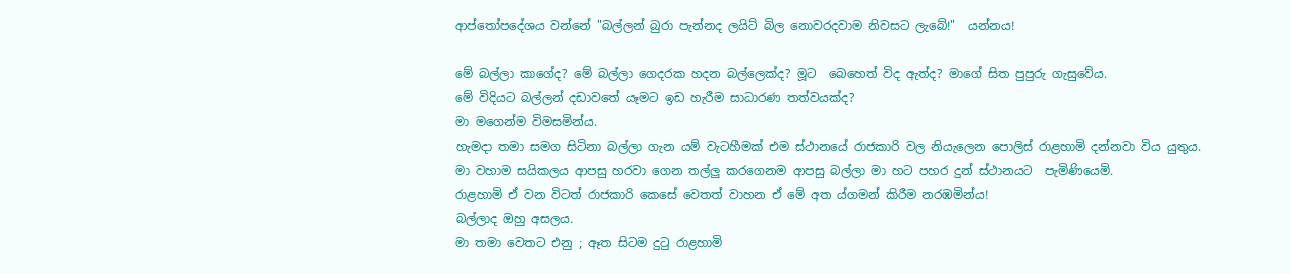ආප්තෝපදේශය වන්නේ "බල්ලන් බුරා පැන්නද ලයිට් බිල නොවරදවාම නිවසට ලැබේ!"  යන්නය!

මේ බල්ලා කාගේද? මේ බල්ලා ගෙදරක හදන බල්ලෙක්ද? මූට  බෙහෙත් විද ඇත්ද? මාගේ සිත පුපුරු ගැසුවේය.
මේ විදියට බල්ලන් දඩාවතේ යෑමට ඉඩ හැරීම සාධාරණ තත්වයක්ද?
මා මගෙන්ම විමසමින්ය.
හැමදා තමා සමග සිටිනා බල්ලා ගැන යම් වැටහීමක් එම ස්ථානයේ රාජකාරි වල නියැලෙන පොලිස් රාළහාමි දන්නවා විය යුතුය.
මා වහාම සයිකලය ආපසු හරවා ගෙන තල්ලු කරගෙනම ආපසු බල්ලා මා හට පහර දුන් ස්ථානයට  පැමිණියෙමි.
රාළහාමි ඒ වන විටත් රාජකාරි කෙසේ වෙතත් වාහන ඒ මේ අත ය්ගමන් කිරීම නරඹමින්ය!
බල්ලාද ඔහු අසලය.
මා තමා වෙතට එනු ; ඈත සිටම දුටු රාළහාමි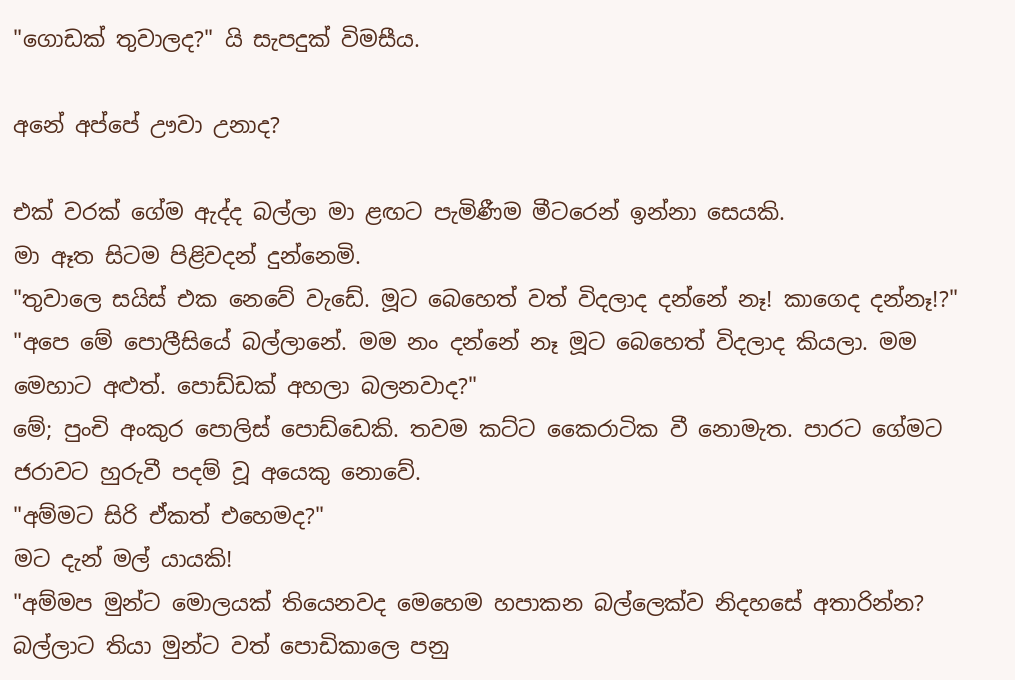"ගොඩක් තුවාලද?" යි සැපදුක් විමසීය.

අනේ අප්පේ ඌවා උනාද?

එක් වරක් ගේම ඇද්ද බල්ලා මා ළඟට පැමිණීම මීටරෙන් ඉන්නා සෙයකි.
මා ඈත සිටම පිළිවදන් දුන්නෙමි.
"තුවාලෙ සයිස් එක නෙවේ වැඩේ. මූට බෙහෙත් වත් විදලාද දන්නේ නෑ! කාගෙද දන්නෑ!?"
"අපෙ මේ පොලීසියේ බල්ලානේ. මම නං දන්නේ නෑ මූට බෙහෙත් විදලාද කියලා. මම මෙහාට අළුත්. පොඩ්ඩක් අහලා බලනවාද?"
මේ; පුංචි අංකුර පොලිස් පොඩ්ඩෙකි. තවම කට්ට කෛරාටික වී නොමැත. පාරට ගේමට ජරාවට හුරුවී පදම් වූ අයෙකු නොවේ.
"අම්මට සිරි ඒකත් එහෙමද?"
මට දැන් මල් යායකි!
"අම්මප මුන්ට මොලයක් තියෙනවද මෙහෙම හපාකන බල්ලෙක්ව නිදහසේ අතාරින්න? බල්ලාට තියා මුන්ට වත් පොඩිකාලෙ පනු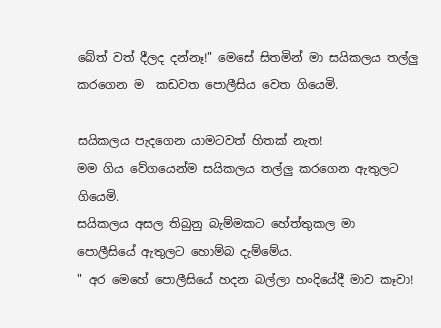බේත් වත් දීලද දන්නෑ!" මෙසේ සිතමින් මා සයිකලය තල්ලු කරගෙන ම  කඩවත පොලීසිය වෙත ගියෙමි.

සයිකලය පැදගෙන යාමටවත් හිතක් නැත!
මම ගිය වේගයෙන්ම සයිකලය තල්ලු කරගෙන ඇතුලට ගියෙමි.
සයිකලය අසල තිබුනු බැම්මකට හේත්තුකල මා පොලීසියේ ඇතුලට හොම්බ දැම්මේය.
" අර මෙහේ පොලීසියේ හදන බල්ලා හංදියේදී මාව කෑවා!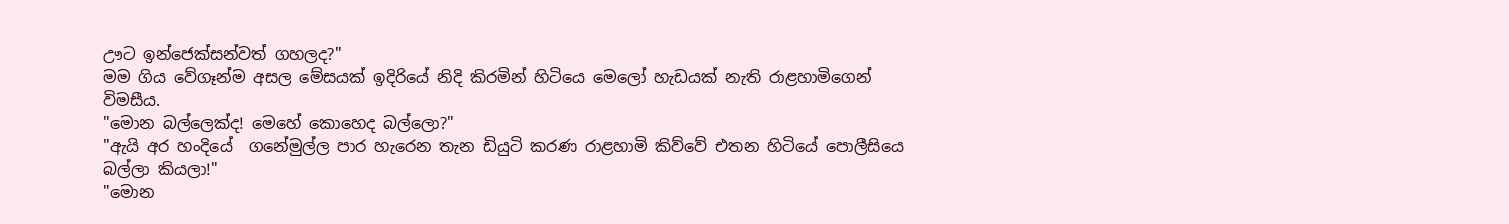ඌට ඉන්ජෙක්සන්වත් ගහලද?"
මම ගිය වේගෑන්ම අසල මේසයක් ඉදිරියේ නිදි කිරමින් හිටියෙ මෙලෝ හැඩයක් නැති රාළහාමිගෙන් විමසීය.
"මොන බල්ලෙක්ද! මෙහේ කොහෙද බල්ලො?"
"ඇයි අර හංදියේ  ගනේමුල්ල පාර හැරෙන තැන ඩියුටි කරණ රාළහාමි කිව්වේ එතන හිටියේ පොලීසියෙ බල්ලා කියලා!"
"මොන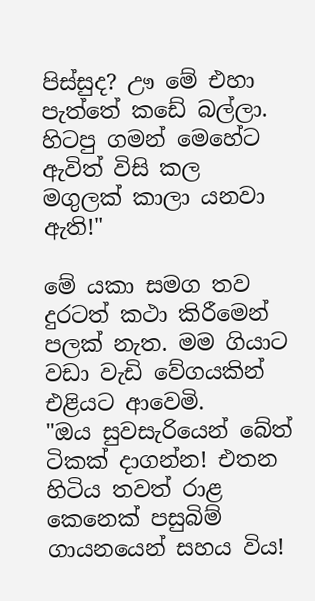පිස්සුද? ඌ මේ එහා පැත්තේ කඩේ බල්ලා. හිටපු ගමන් මෙහේට ඇවිත් විසි කල මගුලක් කාලා යනවා ඇති!"

මේ යකා සමග තව දුරටත් කථා කිරීමෙන් පලක් නැත. මම ගියාට වඩා වැඩි වේගයකින් එළියට ආවෙමි.
"ඔය සුවසැරියෙන් බේත් ටිකක් දාගන්න! එතන හිටිය තවත් රාළ කෙනෙක් පසුබිම් ගායනයෙන් සහය විය!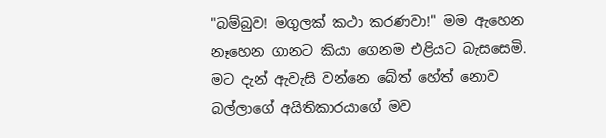"බම්බුව! මගුලක් කථා කරණවා!" මම ඇහෙන නෑහෙන ගානට කියා ගෙනම එළියට බැසසෙමි.
මට දැන් ඇවැසි වන්නෙ බේත් හේත් නොව බල්ලාගේ අයිතිකාරයාගේ මව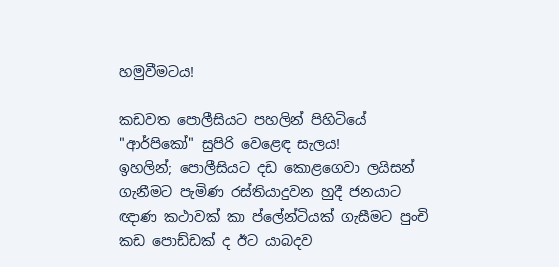හමුවීමටය!

කඩවත පොලීසියට පහලින් පිහිටියේ "ආර්පිකෝ" සුපිරි වෙළෙඳ සැලය!
ඉහලින්; පොලීසියට දඩ කොළගෙවා ලයිසන් ගැනීමට පැමිණ රස්තියාදුවන හුදී ජනයාට ඥාණ කථාවක් කා ප්ලේන්ටියක් ගැසීමට පුංචි කඩ පොඩ්ඩක් ද ඊට යාබදව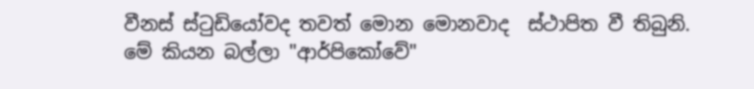වීනස් ස්ටුඩියෝවද තවත් මොන මොනවාද  ස්ථාපිත වී තිබුනි.
මේ කියන බල්ලා "ආර්පිකෝවේ"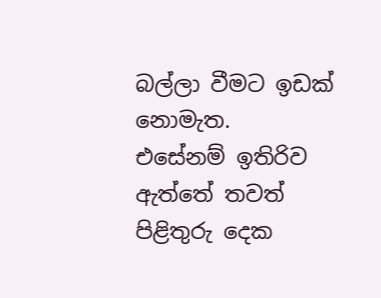බල්ලා වීමට ඉඩක් නොමැත.
එසේනම් ඉතිරිව ඇත්තේ තවත් පිළිතුරු දෙක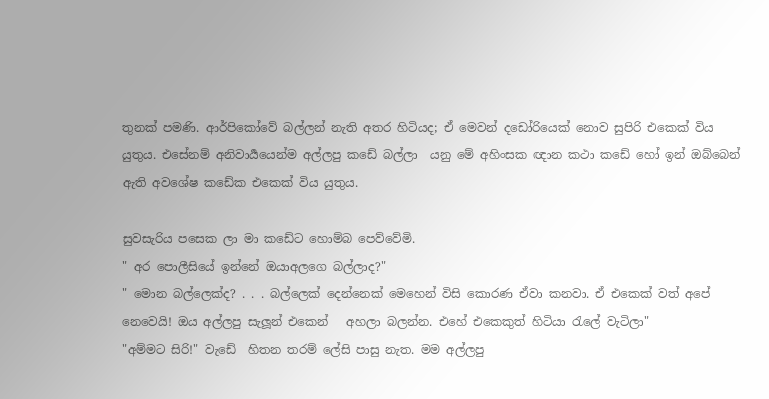තුනක් පමණි. ආර්පිකෝවේ බල්ලන් නැති අතර හිටියද; ඒ මෙවන් දඩෝරියෙක් නොව සුපිරි එකෙක් විය යුතුය. එසේනම් අනිවාර්‍යයෙන්ම අල්ලපු කඩේ බල්ලා  යනු මේ අහිංසක ඥාන කථා කඩේ හෝ ඉන් ඔබ්බෙන් ඇති අවශේෂ කඩේක එකෙක් විය යුතුය.

සුවසැරිය පසෙක ලා මා කඩේට හොම්බ පෙව්වේමි.
" අර පොලීසියේ ඉන්නේ ඔයාඅලගෙ බල්ලාද?"
" මොන බල්ලෙක්ද? . . . බල්ලෙක් දෙන්නෙක් මෙහෙන් විසි කොරණ ඒවා කනවා. ඒ එකෙක් වත් අපේ නෙවෙයි! ඔය අල්ලපු සැලූන් එකෙන්   අහලා බලන්න. එහේ එකෙකුත් හිටියා රැලේ වැටිලා"
"අම්මට සිරි!" වැඩේ  හිතන තරම් ලේසි පාසු නැත. මම අල්ලපු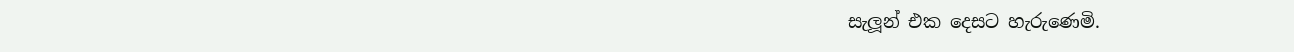සැලූන් එක දෙසට හැරුණෙමි.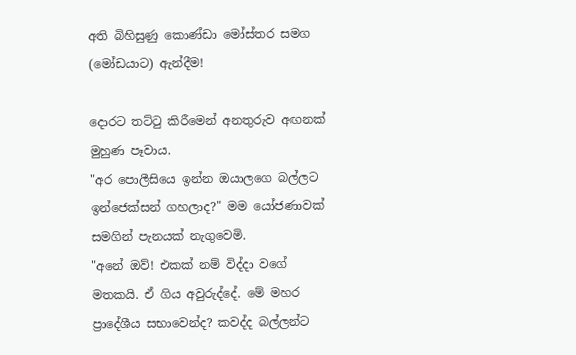අති බිහිසුණු කොණ්ඩා මෝස්තර සමග (මෝඩයාට) ඇන්දීම!

දොරට තට්ටු කිරීමෙන් අනතුරුව අඟනක් මුහුණ පෑවාය.
"අර පොලීසියෙ ඉන්න ඔයාලගෙ බල්ලට ඉන්ජෙක්සන් ගහලාද?" මම යෝජණාවක් සමගින් පැනයක් නැගුවෙමි.
"අනේ ඔව්! එකක් නම් විද්දා වගේ මතකයි. ඒ ගිය අවුරුද්දේ. මේ මහර ප්‍රාදේශීය සභාවෙන්ද? කවද්ද බල්ලන්ට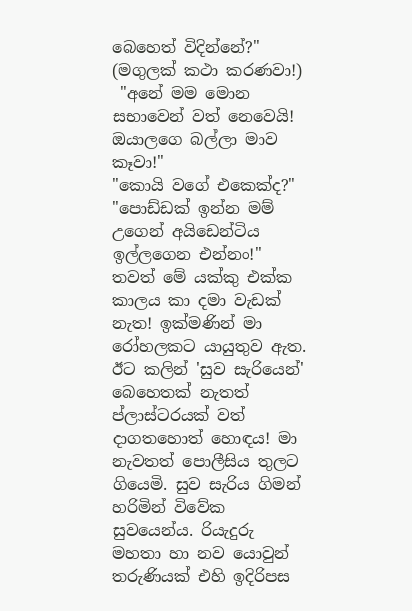බෙහෙත් විදින්නේ?"
(මගුලක් කථා කරණවා!)
 "අනේ මම මොන සභාවෙන් වත් නෙවෙයි! ඔයාලගෙ බල්ලා මාව කෑවා!"
"කොයි වගේ එකෙක්ද?"
"පොඩ්ඩක් ඉන්න මම් උගෙන් අයිඩෙන්ටිය ඉල්ලගෙන එන්නං!" තවත් මේ යක්කු එක්ක කාලය කා දමා වැඩක් නැත! ඉක්මණින් මා රෝහලකට යායුතුව ඇත. ඊට කලින් 'සුව සැරියෙන්' බෙහෙතක් නැතත් ප්ලාස්ටරයක් වත් දාගතහොත් හොඳය! මා නැවතත් පොලීසිය තුලට ගියෙමි. සුව සැරිය ගිමන් හරිමින් විවේක සුවයෙන්ය. රියැදුරු මහතා හා නව යොවුන් තරුණියක් එහි ඉදිරිපස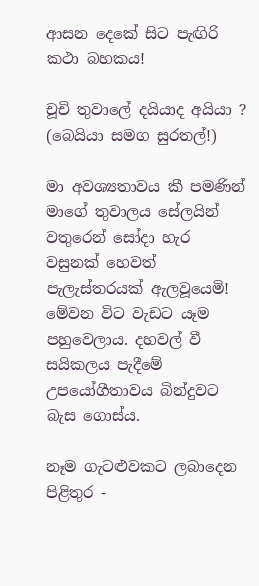ආසන දෙකේ සිට පැඟිරි කථා බහකය!

චූචි තුවාලේ දයියාද අයියා ?
(බෙයියා සමග සුරතල්!)

මා අවශ්‍යතාවය කී පමණින් මාගේ තුවාලය සේලයින් වතුරෙන් සෝදා හැර වසුනක් හෙවත් පැලැස්තරයක් ඇලවූයෙමි! මේවන විට වැඩට යෑම පහුවෙලාය. දහවල් වී සයිකලය පැදීමේ උපයෝගීතාවය බින්දුවට බැස ගොස්ය.

නෑම ගැටළුවකට ලබාදෙන පිළිතුර -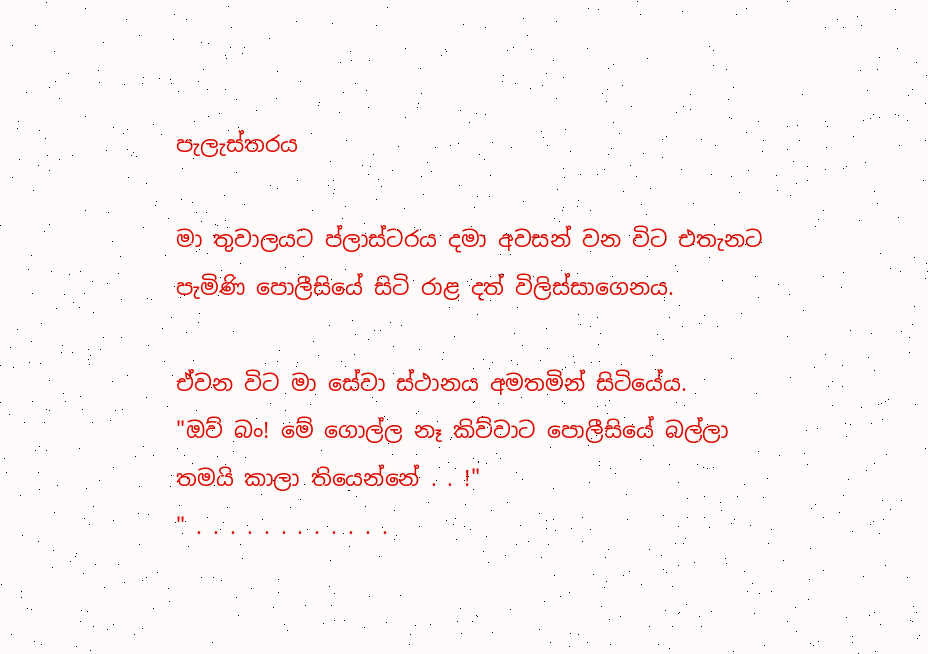පැලැස්තරය

මා තුවාලයට ප්ලාස්ටරය දමා අවසන් වන විට එතැනට පැමිණි පොලීසියේ සිටි රාළ දත් විලිස්සාගෙනය.

ඒවන විට මා සේවා ස්ථානය අමතමින් සිටියේය.
"ඔව් බං! මේ ගොල්ල නෑ කිව්වාට පොලීසියේ බල්ලා තමයි කාලා තියෙන්නේ . . !"
" . . . . . . . . . . . .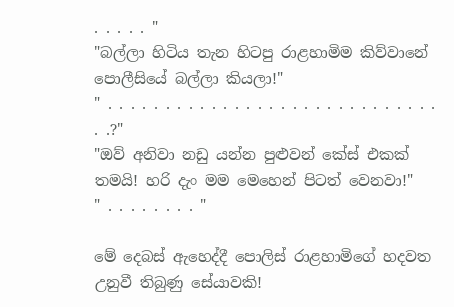. . . . . "
"බල්ලා හිටිය තැන හිටපු රාළහාමිම කිව්වානේ පොලීසියේ බල්ලා කියලා!"
" . . . . . . . . . . . . . . . . . . . . . . . . . . . . .  . .?"
"ඔව් අනිවා නඩු යන්න පුළුවන් කේස් එකක් තමයි! හරි දැං මම මෙහෙන් පිටත් වෙනවා!"
" . . . . . . . . "

මේ දෙබස් ඇහෙද්දී පොලිස් රාළහාමිගේ හදවත උනුවී තිබුණු සේයාවකි!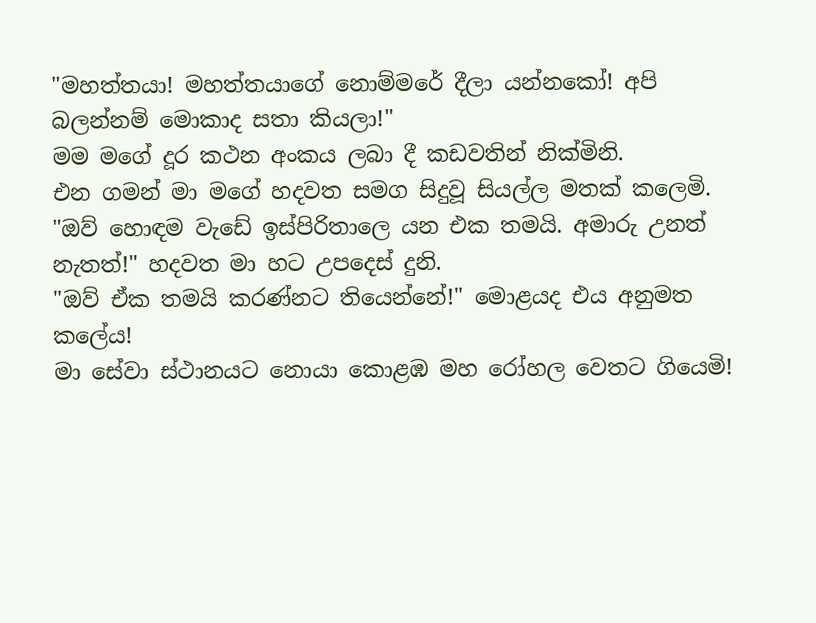"මහත්තයා! මහත්තයාගේ නොම්මරේ දීලා යන්නකෝ! අපි බලන්නම් මොකාද සතා කියලා!"
මම මගේ දූර කථන අංකය ලබා දී කඩවතින් නික්මිනි.
එන ගමන් මා මගේ හදවත සමග සිදුවූ සියල්ල මතක් කලෙමි.
"ඔව් හොඳම වැඩේ ඉස්පිරිතාලෙ යන එක තමයි. අමාරු උනත් නැතත්!" හදවත මා හට උපදෙස් දුනි.
"ඔව් ඒක තමයි කරණ්නට තියෙන්නේ!" මොළයද එය අනුමත කලේය!
මා සේවා ස්ථානයට නොයා කොළඹ මහ රෝහල වෙතට ගියෙමි!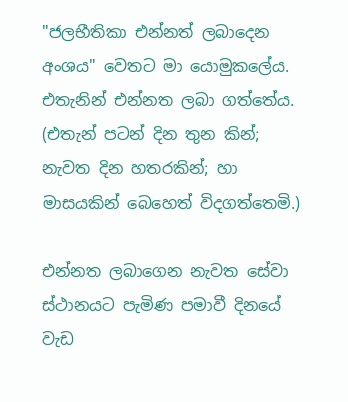"ජලභීතිකා එන්නත් ලබාදෙන අංශය" වෙතට මා යොමුකලේය.
එතැනින් එන්නත ලබා ගත්තේය.
(එතැන් පටන් දින තුන කින්; නැවත දින හතරකින්; හා මාසයකින් බෙහෙත් විදගත්තෙමි.)

එන්නත ලබාගෙන නැවත සේවා ස්ථානයට පැමිණ පමාවී දිනයේ වැඩ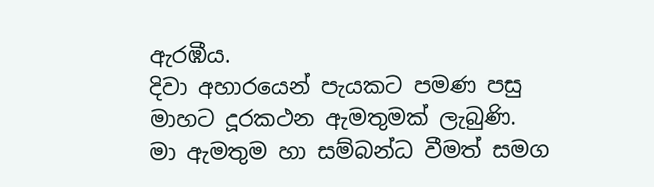ඇරඹීය.
දිවා අහාරයෙන් පැයකට පමණ පසු මාහට දූරකථන ඇමතුමක් ලැබුණි.
මා ඇමතුම හා සම්බන්ධ වීමත් සමග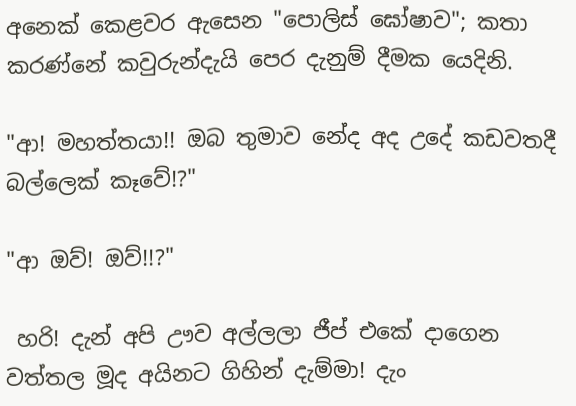අනෙක් කෙළවර ඇසෙන "පොලිස් ඝෝෂාව"; කතා කරණ්නේ කවුරුන්දැයි පෙර දැනුම් දීමක යෙදිනි.

"ආ! මහත්තයා!! ඔබ තුමාව නේද අද උදේ කඩවතදී බල්ලෙක් කෑවේ!?"

"ආ ඔව්! ඔව්!!?"

 හරි! දැන් අපි ඌව අල්ලලා ජීප් එකේ දාගෙන වත්තල මූද අයිනට ගිහින් දැම්මා! දැං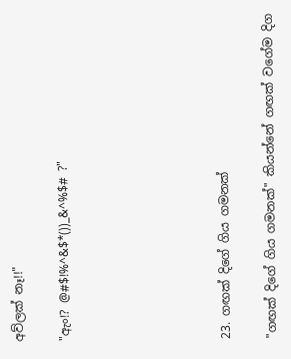අව්ලක් නෑ!!"

"ඇං!? @#$!%^&$*())_&^%$# ?"






23. ගඟක් දිගේ ගිය ගමනක්

"ගඟක් දිගේ ගිය ගමනක්" කියන්නේ ගඟක් වගේම දිග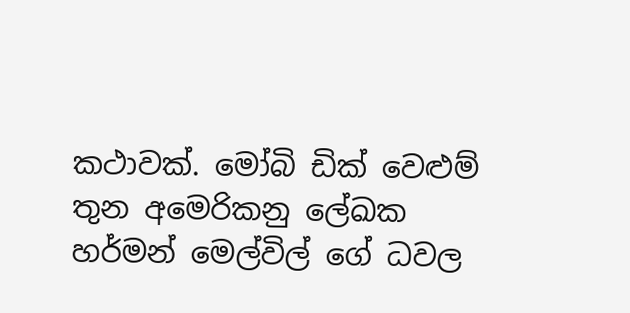කථාවක්. මෝබි ඩික් වෙළුම් තුන අමෙරිකනු ලේඛක හර්මන් මෙල්විල් ගේ ධවල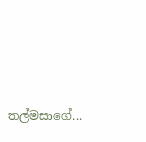තල්මසාගේ...